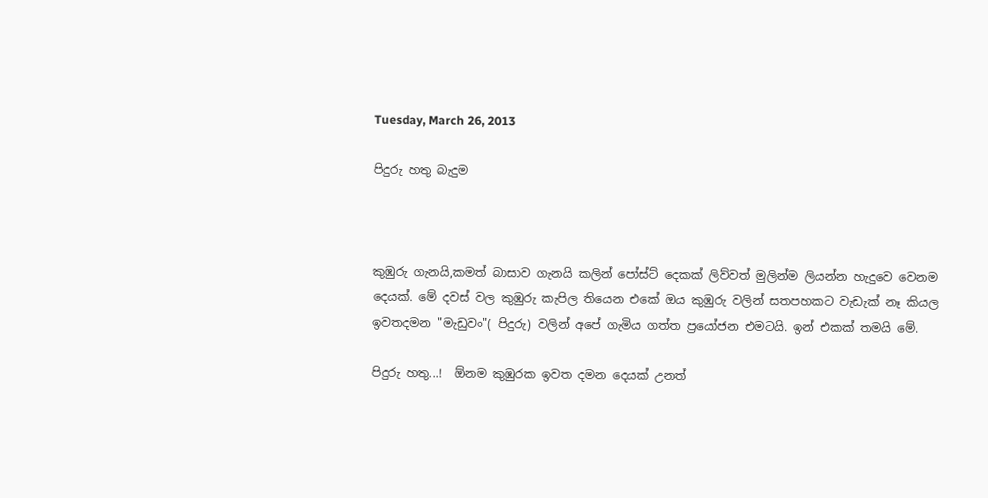Tuesday, March 26, 2013

පිදුරු හතු බැදුම



කුඹුරු ගැනයි,කමත් බාසාව ගැනයි කලින් පෝස්ට් දෙකක් ලිව්වත් මුලින්ම ලියන්න හැදුවෙ වෙනම දෙයක්. මේ දවස් වල කුඹුරු කැපිල තියෙන එකේ ඔය කුඹුරු වලින් සතපහකට වැඩැක් නෑ කියල ඉවතදමන "මැඩුවං"( පිදුරු) වලින් අපේ ගැමිය ගත්ත ප්‍රයෝජන එමටයි. ඉන් එකක් තමයි මේ.

පිදුරු හතු...!  ඕනම කුඹුරක ඉවත දමන දෙයක් උනත්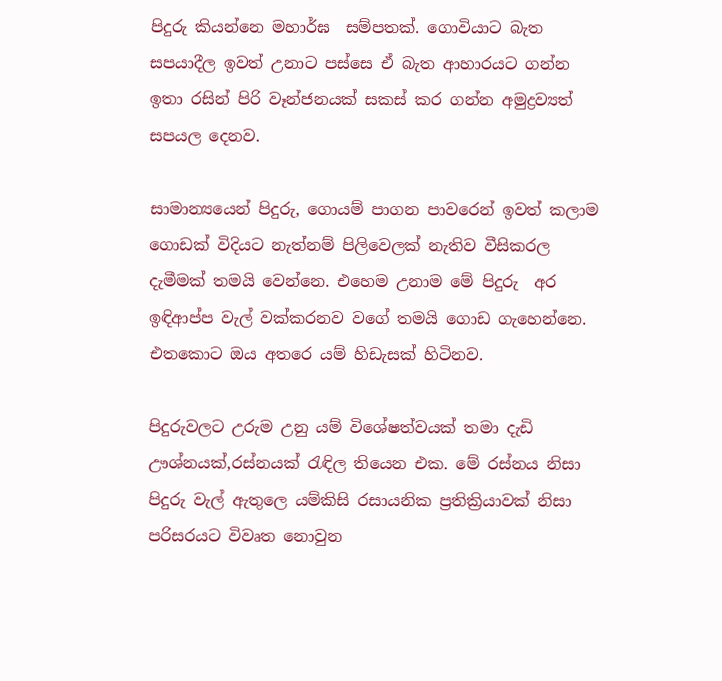පිදුරු කියන්නෙ මහාර්ඝ  සම්පතක්. ගොවියාට බැත සපයාදීල ඉවත් උනාට පස්සෙ ඒ බැත ආහාරයට ගන්න ඉතා රසින් පිරි වෑන්ජනයක් සකස් කර ගන්න අමුද්‍රව්‍යත් සපයල දෙනව.

සාමාන්‍යයෙන් පිදුරු, ගොයම් පාගන පාවරෙන් ඉවත් කලාම ගොඩක් විදියට නැත්නම් පිලිවෙලක් නැතිව වීසිකරල දැමීමක් තමයි වෙන්නෙ. එහෙම උනාම මේ පිදුරු  අර ඉඳිආප්ප වැල් වක්කරනව වගේ තමයි ගොඩ ගැහෙන්නෙ. එතකොට ඔය අතරෙ යම් හිඩැසක් හිටිනව.

පිදුරුවලට උරුම උනු යම් විශේෂත්වයක් තමා දැඩි ඌශ්නයක්,රස්නයක් ‍රැඳිල තියෙන එක. මේ රස්නය නිසා පිදුරු වැල් ඇතුලෙ යම්කිසි රසායනික ප්‍රතික්‍රියාවක් නිසා පරිසරයට විවෘත නොවුන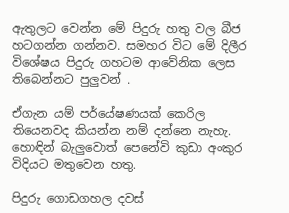ඇතුලට වෙන්න මේ පිදුරු හතු වල බීජ හටගන්න ගන්නව. සමහර විට මේ දිලීර විශේෂය පිදුරු ගහටම ආවේනික ලෙස තිබෙන්නට පුලුවන් .

ඒගැන යම් පර්යේෂණයක් කෙරිල තියෙනවද කියන්න නම් දන්නෙ නැහැ.
හොඳින් බැලුවොත් පෙනේවි කුඩා අංකුර විදියට මතුවෙන හතු.

පිදුරු ගොඩගහල දවස්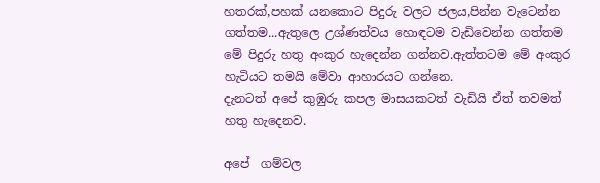හතරක්,පහක් යනකොට පිදුරු වලට ජලය,පින්න වැටෙන්න ගත්තම...ඇතුලෙ උශ්ණත්වය හොඳටම වැඩිවෙන්න ගත්තම මේ පිදුරු හතු අංකුර හැදෙන්න ගන්නව.ඇත්තටම මේ අංකුර හැටියට තමයි මේවා ආහාරයට ගන්නෙ.
දැනටත් අපේ කුඹුරු කපල මාසයකටත් වැඩියි ඒත් තවමත් හතු හැදෙනව.

අපේ  ගම්වල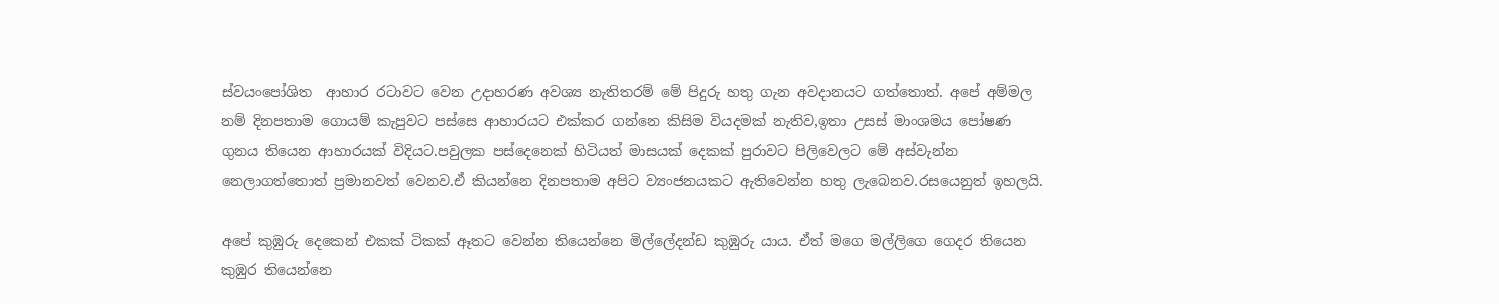ස්වයංපෝශිත  ආහාර රටාවට වෙන උදාහරණ අවශ්‍ය නැතිතරම් මේ පිදුරු හතු ගැන අවදානයට ගත්තොත්. අපේ අම්මල නම් දිනපතාම ගොයම් කැපුවට පස්සෙ ආහාරයට එක්කර ගන්නෙ කිසිම වියදමක් නැතිව,ඉතා උසස් මාංශමය පෝෂණ  ගුනය තියෙන ආහාරයක් විදියට.පවුලක පස්දෙනෙක් හිටියත් මාසයක් දෙකක් පුරාවට පිලිවෙලට මේ අස්වැන්න නෙලාගත්තොත් ප්‍රමානවත් වෙනව.ඒ කියන්නෙ දිනපතාම අපිට ව්‍යංජනයකට ඇතිවෙන්න හතු ලැබෙනව.රසයෙනුත් ඉහලයි.

අපේ කුඹුරු දෙකෙන් එකක් ටිකක් ඈතට වෙන්න තියෙන්නෙ මිල්ලේදන්ඩ කුඹුරු යාය. ඒත් මගෙ මල්ලිගෙ ගෙදර තියෙන කුඹුර තියෙන්නෙ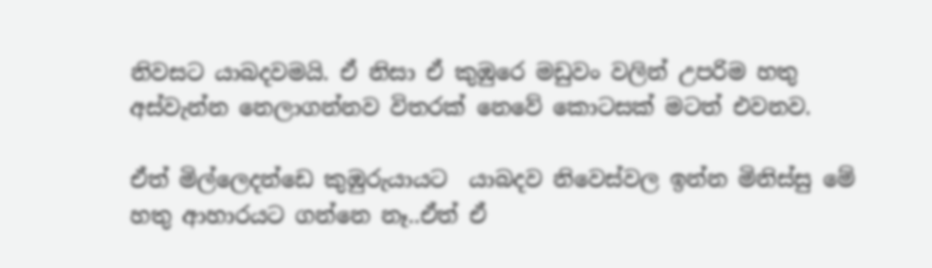නිවසට යාබදවමයි. ඒ නිසා ඒ කුඹුරෙ මඩුවං වලින් උපරිම හතු අස්වැන්න නෙලාගන්නව විතරක් නෙවේ කොටසක් මටත් එවනව.

ඒත් මිල්ලෙදන්ඩෙ කුඹුරුයායට  යාබදව නිවෙස්වල ඉන්න මිනිස්සු මේ හතු ආහාරයට ගන්නෙ නෑ..ඒත් ඒ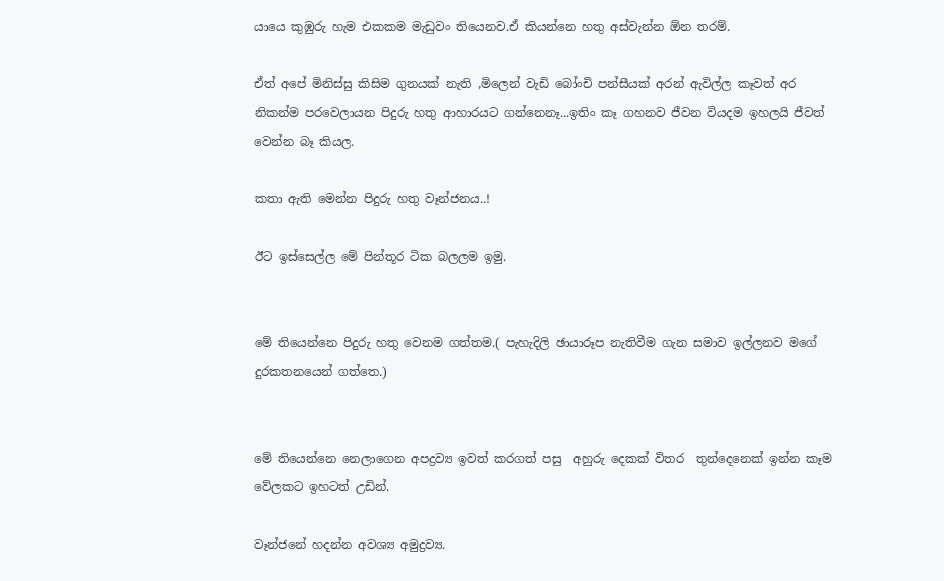යායෙ කුඹුරු හැම එකකම මැඩුවං තියෙනව.ඒ කියන්නෙ හතු අස්වැන්න ඕන තරම්.

ඒත් අපේ මිනිස්සු කිසිම ගුනයක් නැති ,මිලෙන් වැඩි බෝංචි පන්සීයක් අරන් ඇවිල්ල කෑවත් අර නිකන්ම පරවෙලායන පිදුරු හතු ආහාරයට ගන්නෙනෑ...ඉතිං කෑ ගහනව ජීවන වියදම ඉහලයි ජීවත් වෙන්න බෑ කියල.

කතා ඇති මෙන්න පිදුරු හතු වෑන්ජනය..!

ඊට ඉස්සෙල්ල මේ පින්තූර ටික බලලම ඉමු.


මේ තියෙන්නෙ පිදුරු හතු වෙනම ගත්තම.( පැහැදිලි ඡායාරූප නැතිවීම ගැන සමාව ඉල්ලනව මගේ දුරකතනයෙන් ගත්තෙ.)


මේ තියෙන්නෙ නෙලාගෙන අපද්‍රව්‍ය ඉවත් කරගත් පසු  අහුරු දෙකක් විතර  තුන්දෙනෙක් ඉන්න කෑම වේලකට ඉහටත් උඩින්.

වෑන්ජනේ හදන්න අවශ්‍ය අමුද්‍රව්‍ය.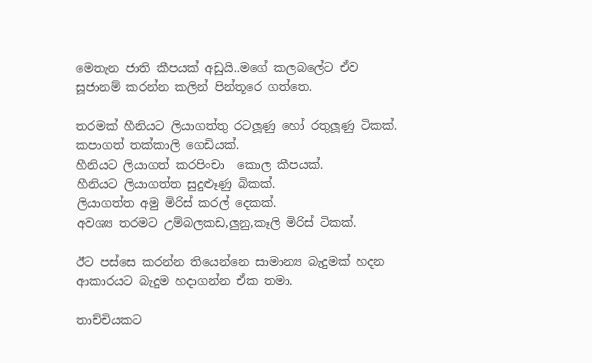මෙතැන ජාති කීපයක් අඩුයි..මගේ කලබලේට ඒව සූජානම් කරන්න කලින් පින්තූරෙ ගත්තෙ.

තරමක් හීනියට ලියාගත්තු රටලූණු හෝ රතුලූණු ටිකක්.
කපාගත් තක්කාලි ගෙඩියක්.
හීනියට ලියාගත් කරපිංචා  කොල කීපයක්.
හීනියට ලියාගත්ත සුදුළූණු බිකක්.
ලියාගත්ත අමු මිරිස් කරල් දෙකක්.
අවශ්‍ය තරමට උම්බලකඩ,ලුනු,කෑලි මිරිස් ටිකක්.

ඊට පස්සෙ කරන්න තියෙන්නෙ සාමාන්‍ය බැදුමක් හදන ආකාරයට බැදුම හදාගන්න ඒක තමා.

තාච්චියකට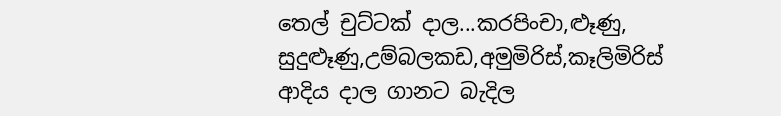තෙල් චුට්ටක් දාල...කරපිංචා,ළූණු, සුදුළූණු,උම්බලකඩ,අමුමිරිස්,කෑලිමිරිස්  ආදිය දාල ගානට බැදිල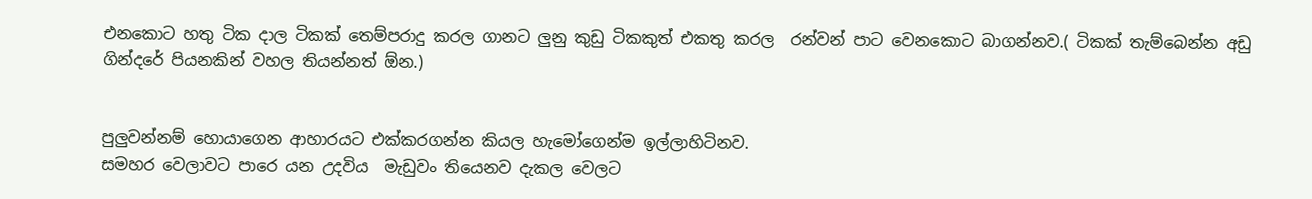එනකොට හතු ටික දාල ටිකක් තෙම්පරාදු කරල ගානට ලුනු කුඩු ටිකකුත් එකතු කරල  රන්වන් පාට වෙනකොට බාගන්නව.( ටිකක් තැම්බෙන්න අඩු ගින්දරේ පියනකින් වහල තියන්නත් ඕන.)


පුලුවන්නම් හොයාගෙන ආහාරයට එක්කරගන්න කියල හැමෝගෙන්ම ඉල්ලාහිටිනව.
සමහර වෙලාවට පාරෙ යන උදවිය  මැඩුවං තියෙනව දැකල වෙලට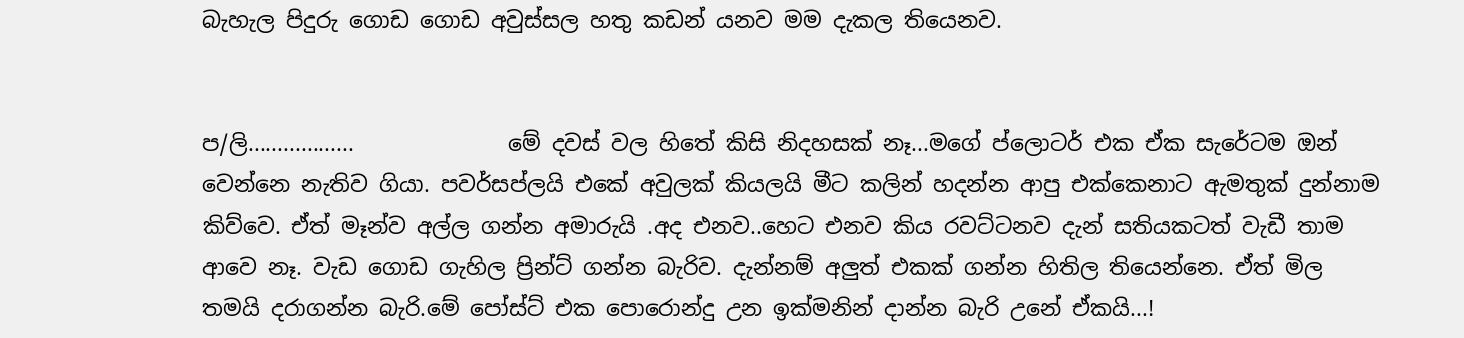බැහැල පිදුරු ගොඩ ගොඩ අවුස්සල හතු කඩන් යනව මම දැකල තියෙනව.


ප/ලි..................              මේ දවස් වල හිතේ කිසි නිදහසක් නෑ...මගේ ප්ලොටර් එක ඒක සැරේටම ඔන් වෙන්නෙ නැතිව ගියා. පවර්සප්ලයි එකේ අවුලක් කියලයි මීට කලින් හදන්න ආපු එක්කෙනාට ඇමතුක් දුන්නාම කිව්වෙ. ඒත් මෑන්ව අල්ල ගන්න අමාරුයි .අද එනව..හෙට එනව කිය රවට්ටනව දැන් සතියකටත් වැඩී තාම ආවෙ නෑ. වැඩ ගොඩ ගැහිල ප්‍රින්ට් ගන්න බැරිව. දැන්නම් අලුත් එකක් ගන්න හිතිල තියෙන්නෙ. ඒත් මිල තමයි දරාගන්න බැරි.මේ පෝස්ට් එක පොරොන්දු උන ඉක්මනින් දාන්න බැරි උනේ ඒකයි...!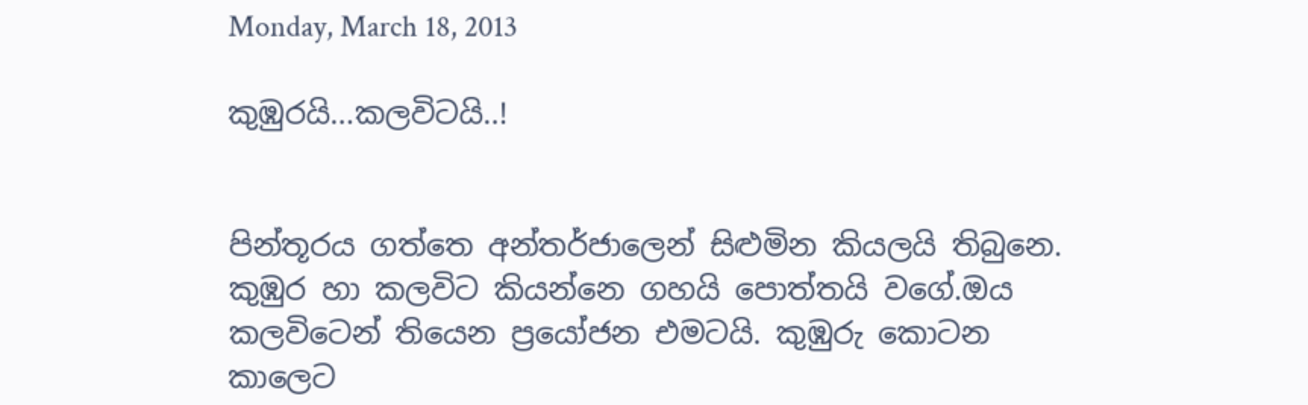Monday, March 18, 2013

කුඹුරයි...කලවිටයි..!


පින්තූරය ගත්තෙ අන්තර්ජාලෙන් සිළුමින කියලයි තිබුනෙ.
කුඹුර හා කලවිට කියන්නෙ ගහයි පොත්තයි වගේ.ඔය කලවිටෙන් තියෙන ප්‍රයෝජන එමටයි. කුඹුරු කොටන කාලෙට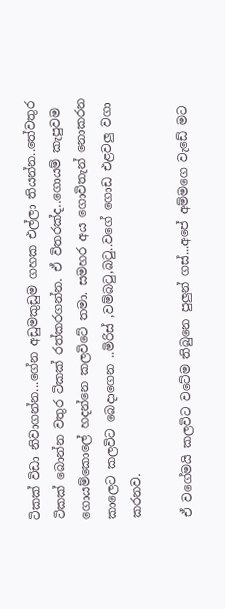ටිකක් විඩා නිවාගන්න...ගේන අඩුමකුඩුම ගහක එල්ලා තියන්න..තේවතුර ටිකක් බොන්න වතුර ටිකක් රත්කරගන්න. ඒ විතරක්ද..ගොයම් කැපුවම ගොයම්කොලේ හදන්නෙ කලවිටේ තමා. සමහර අය ගොවිතැන් නොකරන කාලෙට කලවිට බෙදාගෙන ..මිරිස් ,වම්බ‍ටු,බ‍ටු..වගේ ගොඩ එළවලු වගා කරනව.

ඒ වගේමයි කලවිට වටේම තිබුනෙ පුලුන් ගස්...අපේ අම්මගෙ වැඩේ මට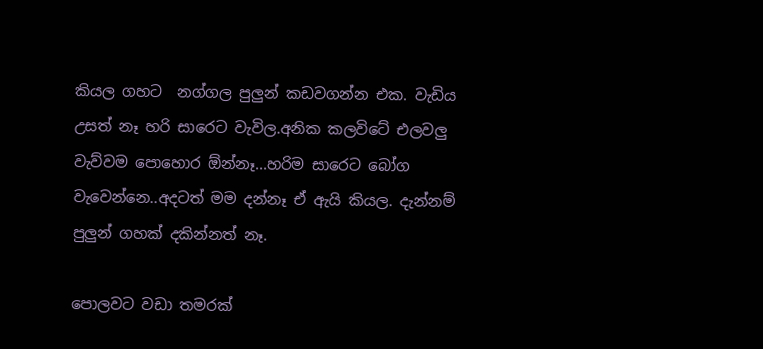කියල ගහට  නග්ගල පුලුන් කඩවගන්න එක. වැඩිය උසත් නෑ හරි සාරෙට වැවිල.අනික කලවිටේ එලවලු වැව්වම පොහොර ඕන්නෑ...හරිම සාරෙට බෝග වැවෙන්නෙ..අදටත් මම දන්නෑ ඒ ඇයි කියල. දැන්නම් පුලුන් ගහක් දකින්නත් නෑ.

පොලවට වඩා තමරක්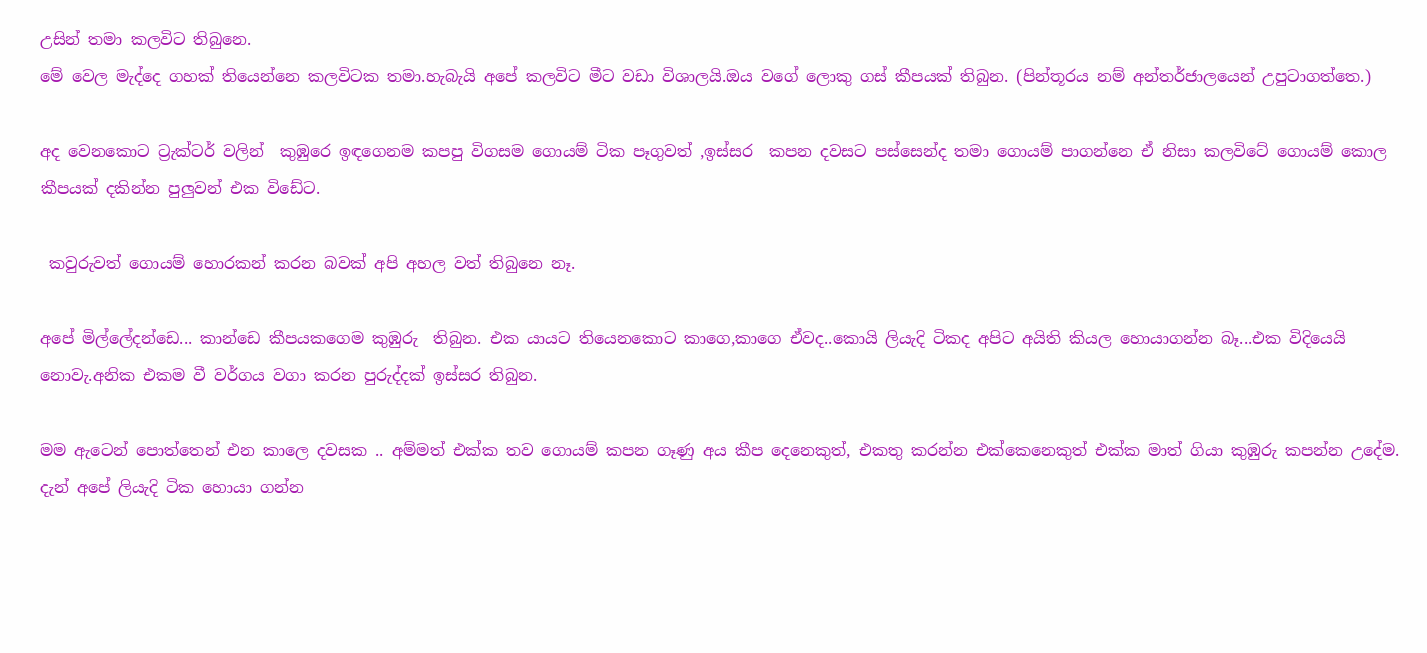උසින් තමා කලවිට තිබුනෙ.
මේ වෙල මැද්දෙ ගහක් තියෙන්නෙ කලවිටක තමා.හැබැයි අපේ කලවිට මීට වඩා විශාලයි.ඔය වගේ ලොකු ගස් කීපයක් තිබුන. (පින්තූරය නම් අන්තර්ජාලයෙන් උපුටාගත්තෙ.)

අද වෙනකොට ට්‍රැක්ටර් වලින්  කුඹුරෙ ඉඳගෙනම කපපු විගසම ගොයම් ටික පෑගුවත් ,ඉස්සර  කපන දවසට පස්සෙන්ද තමා ගොයම් පාගන්නෙ ඒ නිසා කලවිටේ ගොයම් කොල කීපයක් දකින්න පුලුවන් එක විඩේට.

 කවුරුවත් ගොයම් හොරකන් කරන බවක් අපි අහල වත් තිබුනෙ නෑ.

අපේ මිල්ලේදන්ඩෙ... කාන්ඩෙ කීපයකගෙම කුඹුරු  තිබුන. එක යායට තියෙනකොට කාගෙ,කාගෙ ඒවද..කොයි ලියැදි ටිකද අපිට අයිති කියල හොයාගන්න බෑ...එක විදියෙයි නොවැ.අනික එකම වී වර්ගය වගා කරන පුරුද්දක් ඉස්සර තිබුන.

මම ඇටෙන් පොත්තෙන් එන කාලෙ දවසක .. අම්මත් එක්ක තව ගොයම් කපන ගෑණු අය කීප දෙනෙකුත්, එකතු කරන්න එක්කෙනෙකුත් එක්ක මාත් ගියා කුඹුරු කපන්න උදේම.
දැන් අපේ ලියැදි ටික හොයා ගන්න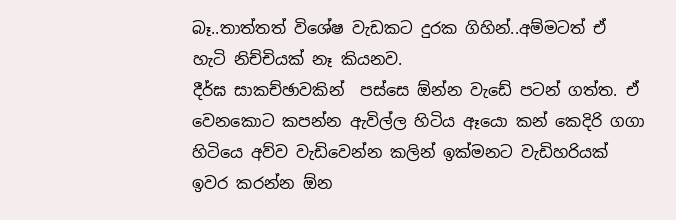බෑ..තාත්තත් විශේෂ වැඩකට දුරක ගිහින්..අම්මටත් ඒ හැටි නිච්චියක් නෑ කියනව.
දීර්ඝ සාකච්ඡාවකින්  පස්සෙ ඕන්න වැඩේ පටන් ගත්ත. ඒ වෙනකොට කපන්න ඇවිල්ල හිටිය ඈයො කන් කෙදිරි ගගා හිටියෙ අව්ව වැඩිවෙන්න කලින් ඉක්මනට වැඩිහරියක් ඉවර කරන්න ඕන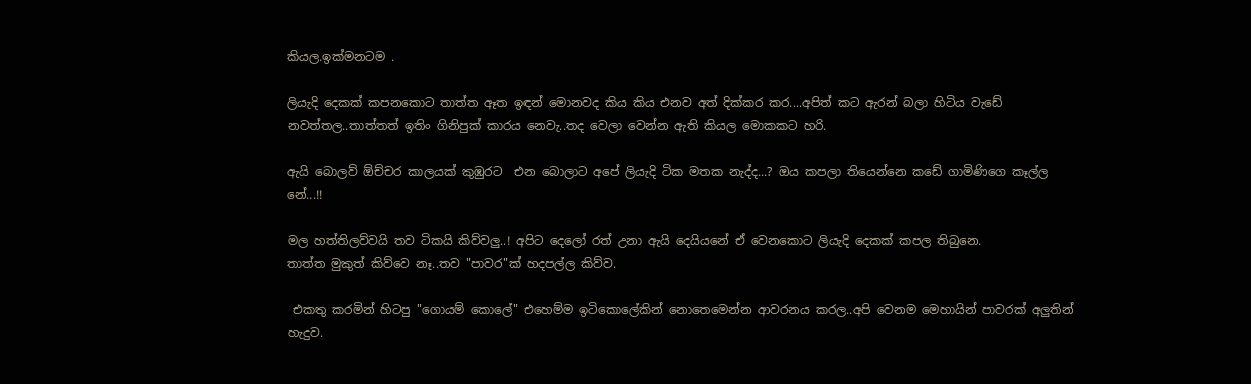කියල.ඉක්මනටම .

ලියැදි දෙකක් කපනකොට තාත්ත ඈත ඉඳන් මොනවද කිය කිය එනව අත් දික්කර කර....අපිත් කට ඇරන් බලා හිටිය වැඩේ නවත්තල..තාත්තත් ඉතිං ගිනිපුක් කාරය නෙවැ..තද වෙලා වෙන්න ඇති කියල මොකකට හරි.

ඇයි බොලව් ඕච්චර කාලයක් කුඹුරට  එන බොලාට අපේ ලියැදි ටික මතක නැද්ද...? ඔය කපලා තියෙන්නෙ කඩේ ගාමිණිගෙ කෑල්ල නේ...!!

මල හත්තිලව්වයි තව ටිකයි කිව්වලු..! අපිට දෙලෝ රත් උනා ඇයි දෙයියනේ ඒ වෙනකොට ලියැදි දෙකක් කපල තිබුනෙ.
තාත්ත මුකුත් කිව්වෙ නෑ..තව "පාවර"ක් හදපල්ල කිව්ව.

 එකතු කරමින් හිටපු "ගොයම් කොලේ" එහෙම්ම ඉටිකොලේකින් නොතෙමෙන්න ආවරනය කරල..අපි වෙනම මෙහායින් පාවරක් අලුතින් හැදුව.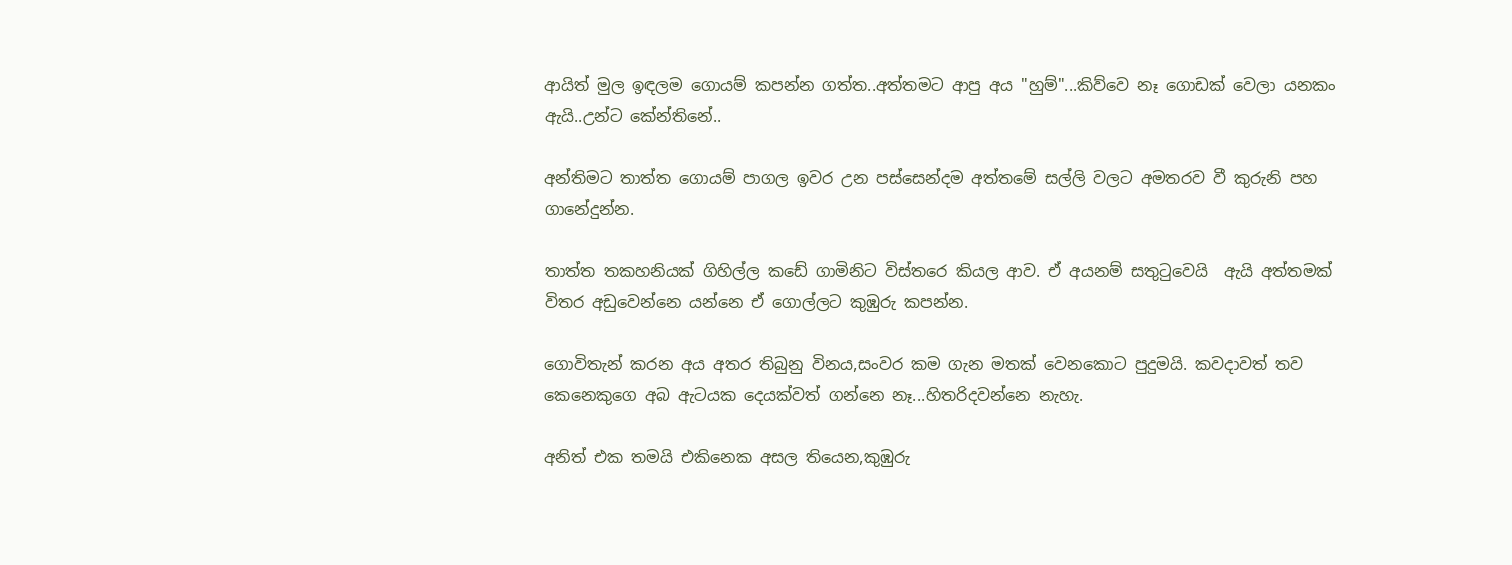ආයිත් මුල ඉඳලම ගොයම් කපන්න ගත්ත..අත්තමට ආපු අය "හුම්"...කිව්වෙ නෑ ගොඩක් වෙලා යනකං ඇයි..උන්ට කේන්තිනේ..

අන්තිමට තාත්ත ගොයම් පාගල ඉවර උන පස්සෙන්දම අත්තමේ සල්ලි වලට අමතරව වී කුරුනි පහ ගානේදුන්න.

තාත්ත තකහනියක් ගිහිල්ල කඩේ ගාමිනිට විස්තරෙ කියල ආව. ඒ අයනම් සතු‍ටුවෙයි  ඇයි අත්තමක් විතර අඩුවෙන්නෙ යන්නෙ ඒ ගොල්ලට කුඹුරු කපන්න.

ගොවිතැන් කරන අය අතර තිබුනු විනය,සංවර කම ගැන මතක් වෙනකොට පුදුමයි. කවදාවත් තව කෙනෙකුගෙ අබ ඇටයක දෙයක්වත් ගන්නෙ නෑ...හිතරිදවන්නෙ නැහැ.

අනිත් එක තමයි එකිනෙක අසල තියෙන,කුඹුරු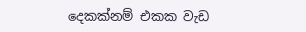දෙකක්නම් එකක වැඩ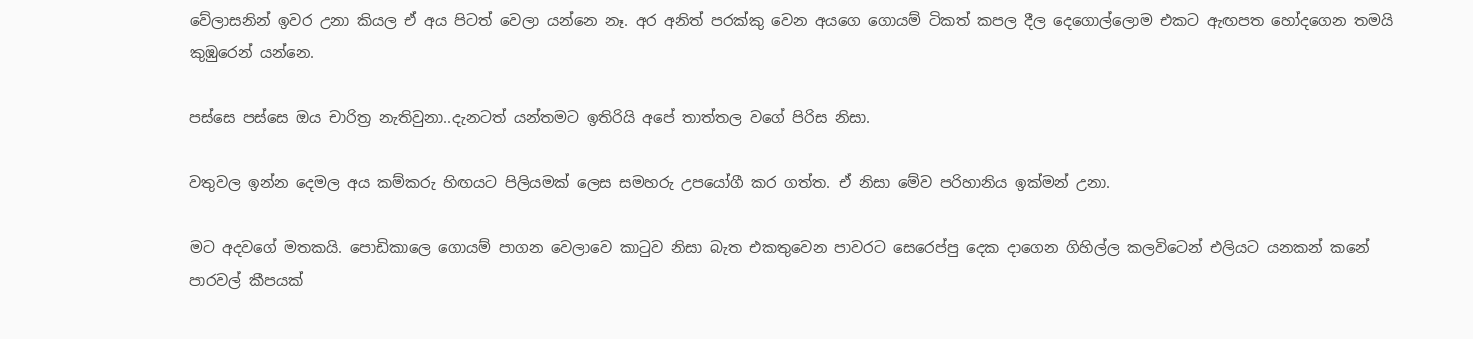වේලාසනින් ඉවර උනා කියල ඒ අය පිටත් වෙලා යන්නෙ නෑ. අර අනිත් පරක්කු වෙන අයගෙ ගොයම් ටිකත් කපල දීල දෙගොල්ලොම එකට ඇඟපත හෝදගෙන තමයි කුඹුරෙන් යන්නෙ.

පස්සෙ පස්සෙ ඔය චාරිත්‍ර නැතිවුනා..දැනටත් යන්තමට ඉතිරියි අපේ තාත්තල වගේ පිරිස නිසා.

වතුවල ඉන්න දෙමල අය කම්කරු හිඟයට පිලියමක් ලෙස සමහරු උපයෝගී කර ගත්ත. ඒ නිසා මේව පරිහානිය ඉක්මන් උනා.

මට අදවගේ මතකයි. පොඩිකාලෙ ගොයම් පාගන වෙලාවෙ කා‍ටුව නිසා බැත එකතුවෙන පාවරට සෙරෙප්පු දෙක දාගෙන ගිහිල්ල කලවිටෙන් එලියට යනකන් කනේ පාරවල් කීපයක්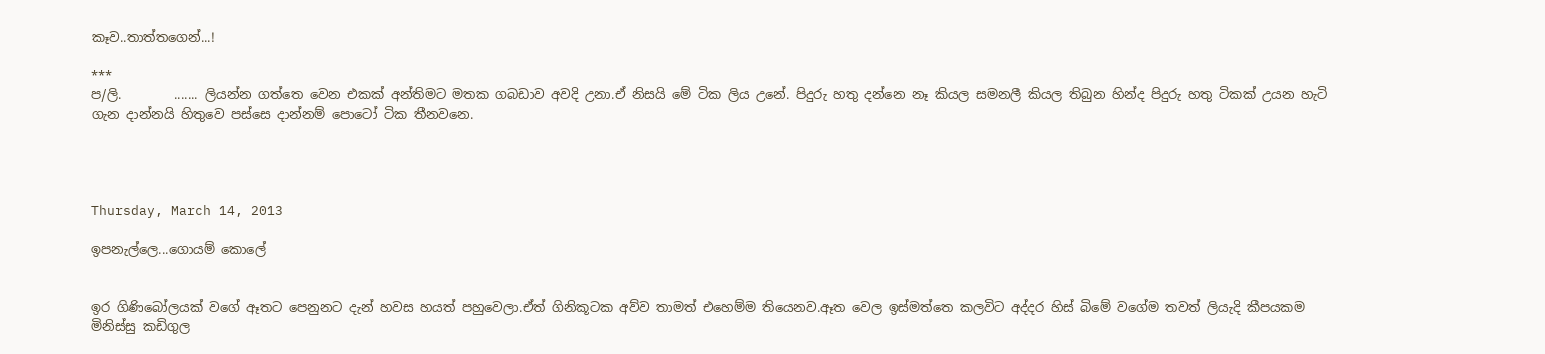කෑව..තාත්තගෙන්...!

***
ප/ලි.        ....... ලියන්න ගත්තෙ වෙන එකක් අන්තිමට මතක ගබඩාව අවදි උනා.ඒ නිසයි මේ ටික ලිය උනේ. පිදුරු හතු දන්නෙ නෑ කියල සමනලී කියල තිබුන හින්ද පිදුරු හතු ටිකක් උයන හැටි ගැන දාන්නයි හිතුවෙ පස්සෙ දාන්නම් පොටෝ ටික තීනවනෙ.




Thursday, March 14, 2013

ඉපනැල්ලෙ...ගොයම් කොලේ


ඉර ගිණිබෝලයක් වගේ ඈතට පෙනුනට දැන් හවස හයත් පහුවෙලා.ඒත් ගිනිකූටක අව්ව තාමත් එහෙම්ම තියෙනව.ඈත වෙල ඉස්මත්තෙ කලවිට අද්දර හිස් බිමේ වගේම තවත් ලියැදි කීපයකම මිනිස්සු කඩිගුල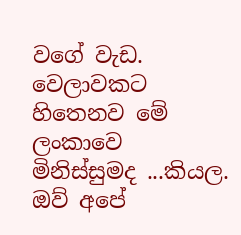වගේ වැඩ. වෙලාවකට හිතෙනව මේ ලංකාවෙ මිනිස්සුමද ...කියල. ඔව් අපේ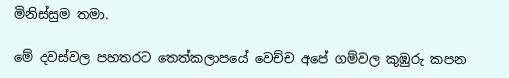මිනිස්සුම තමා.

මේ දවස්වල පහතරට තෙත්කලාපයේ වෙච්ච අපේ ගම්වල කුඹුරු කපන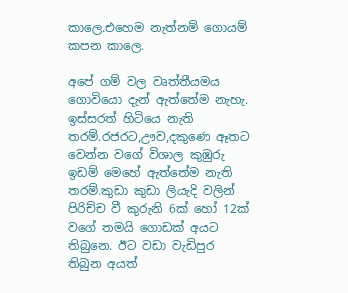කාලෙ.එහෙම නැත්නම් ගොයම් කපන කාලෙ.

අපේ ගම් වල වෘත්තීයමය ගොවියො දැන් ඇත්තේම නැහැ. ඉස්සරත් හිටියෙ නැති තරම්.රජරට,ඌව,දකුණෙ ඈතට වෙන්න වගේ විශාල කුඹුරු ඉඩම් මෙහේ ඇත්තේම නැති තරම්.කුඩා කුඩා ලියැදි වලින් පිරිච්ච වී කුරුනි 6ක් හෝ 12ක් වගේ තමයි ගොඩක් අයට තිබුනෙ. ඊට වඩා වැඩිපුර තිබුන අයත්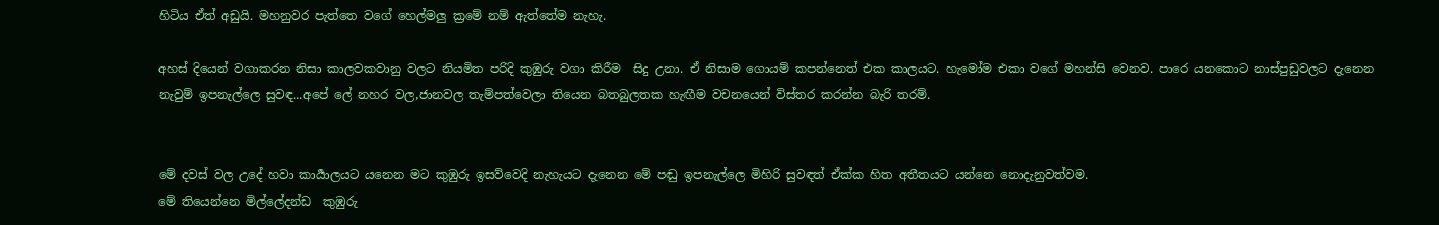හිටිය ඒත් අඩුයි. මහනුවර පැත්තෙ වගේ හෙල්මලු ක්‍රමේ නම් ඇත්තේම නැහැ.

අහස් දියෙන් වගාකරන නිසා කාලවකවානු වලට නියමිත පරිදි කුඹුරු වගා කිරීම  සිදු උනා. ඒ නිසාම ගොයම් කපන්නෙත් එක කාලයට. හැමෝම එකා වගේ මහන්සි වෙනව. පාරෙ යනකොට නාස්පුඩුවලට දැනෙන නැවුම් ඉපනැල්ලෙ සුවඳ...අපේ ලේ නහර වල,ජානවල තැම්පත්වෙලා තියෙන බතබුලතක හැඟීම වචනයෙන් විස්තර කරන්න බැරි තරම්.


මේ දවස් වල උදේ හවා කාර්‍යාලයට යනෙන මට කුඹුරු ඉසව්වෙදි නැහැයට දැනෙන මේ පඬු ඉපනැල්ලෙ මිහිරි සුවඳත් ඒක්ක හිත අතීතයට යන්නෙ නොදැනුවත්වම.
මේ තියෙන්නෙ මිල්ලේදන්ඩ  කුඹුරු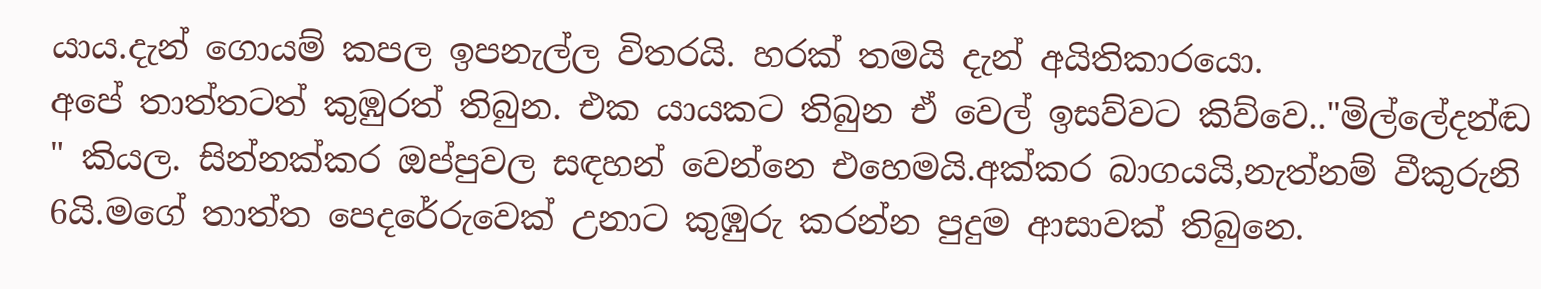යාය.දැන් ගොයම් කපල ඉපනැල්ල විතරයි. හරක් තමයි දැන් අයිතිකාරයො.
අපේ තාත්තටත් කුඹුරත් තිබුන. එක යායකට තිබුන ඒ වෙල් ඉසව්වට කිව්වෙ.."මිල්ලේදන්ඬ " කියල. සින්නක්කර ඔප්පුවල සඳහන් වෙන්නෙ එහෙමයි.අක්කර බාගයයි,නැත්නම් වීකුරුනි 6යි.මගේ තාත්ත පෙදරේරුවෙක් උනාට කුඹුරු කරන්න පුදුම ආසාවක් තිබුනෙ.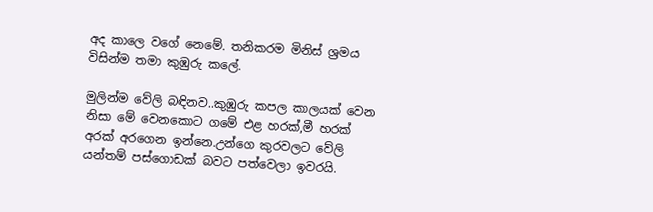අද කාලෙ වගේ නෙමේ. තනිකරම මිනිස් ශ්‍රමය විසින්ම තමා කුඹුරු කලේ.

මුලින්ම වේලි බඳිනව..කුඹුරු කපල කාලයක් වෙන නිසා මේ වෙනකොට ගමේ එළ හරක්,මී හරක් අරක් අරගෙන ඉන්නෙ.උන්ගෙ කුරවලට වේලි යන්තම් පස්ගොඩක් බවට පත්වෙලා ඉවරයි.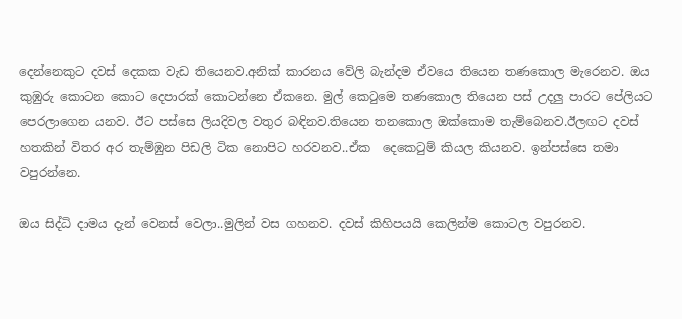දෙන්නෙකුට දවස් දෙකක වැඩ තියෙනව.අනික් කාරනය වේලි බැන්දම ඒවයෙ තියෙන තණකොල මැරෙනව. ඔය කුඹුරු කොටන කොට දෙපාරක් කොටන්නෙ ඒකනෙ. මුල් කෙ‍ටුමෙ තණකොල තියෙන පස් උදලු පාරට පේලියට පෙරලාගෙන යනව. ඊට පස්සෙ ලියදිවල වතුර බඳිනව.තියෙන තනකොල ඔක්කොම තැම්බෙනව.ඊලඟට දවස් හතකින් විතර අර තැම්ඹුන පිඩලි ටික නොපිට හරවනව..ඒක  දෙකෙ‍ටුම් කියල කියනව. ඉන්පස්සෙ තමා වපුරන්නෙ.

ඔය සිද්ධි දාමය දැන් වෙනස් වෙලා..මුලින් වස ගහනව. දවස් කිහිපයයි කෙලින්ම කොටල වපුරනව.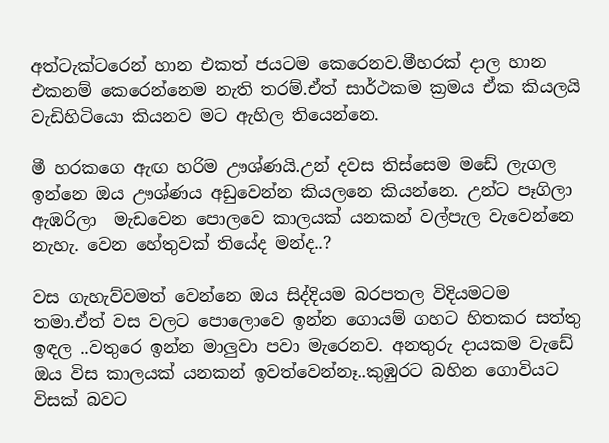අත්ටැක්ටරෙන් හාන එකත් ජයටම කෙරෙනව.මීහරක් දාල හාන එකනම් කෙරෙන්නෙම නැති තරම්.ඒත් සාර්ථකම ක්‍රමය ඒක කියලයි වැඩිහිටියො කියනව මට ඇහිල තියෙන්නෙ.

මී හරකගෙ ඇඟ හරිම ඌශ්ණයි.උන් දවස තිස්සෙම මඩේ ලැගල ඉන්නෙ ඔය ඌශ්ණය අඩුවෙන්න කියලනෙ කියන්නෙ. උන්ට පෑගිලා ඇඹරිලා  මැඩවෙන පොලවෙ කාලයක් යනකන් වල්පැල වැවෙන්නෙ නැහැ. වෙන හේතුවක් තියේද මන්ද..?

වස ගැහැව්වමත් වෙන්නෙ ඔය සිද්දියම බරපතල විදියමටම තමා.ඒත් වස වලට පොලොවෙ ඉන්න ගොයම් ගහට හිතකර සත්තු ඉඳල ..වතුරෙ ඉන්න මාලුවා පවා මැරෙනව. අනතුරු දායකම වැඩේ  ඔය විස කාලයක් යනකන් ඉවත්වෙන්නෑ..කුඹුරට බහින ගොවියට විසක් බවට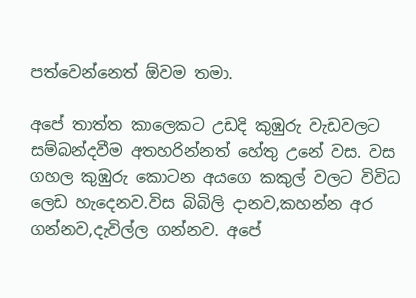පත්වෙන්නෙත් ඕවම තමා.

අපේ තාත්ත කාලෙකට උඩදි කුඹුරු වැඩවලට සම්බන්දවීම අතහරින්නත් හේතු උනේ වස. වස ගහල කුඹුරු කොටන අයගෙ කකුල් වලට විවිධ ලෙඩ හැදෙනව.විස බිබිලි දානව,කහන්න අර ගන්නව,දැවිල්ල ගන්නව. අපේ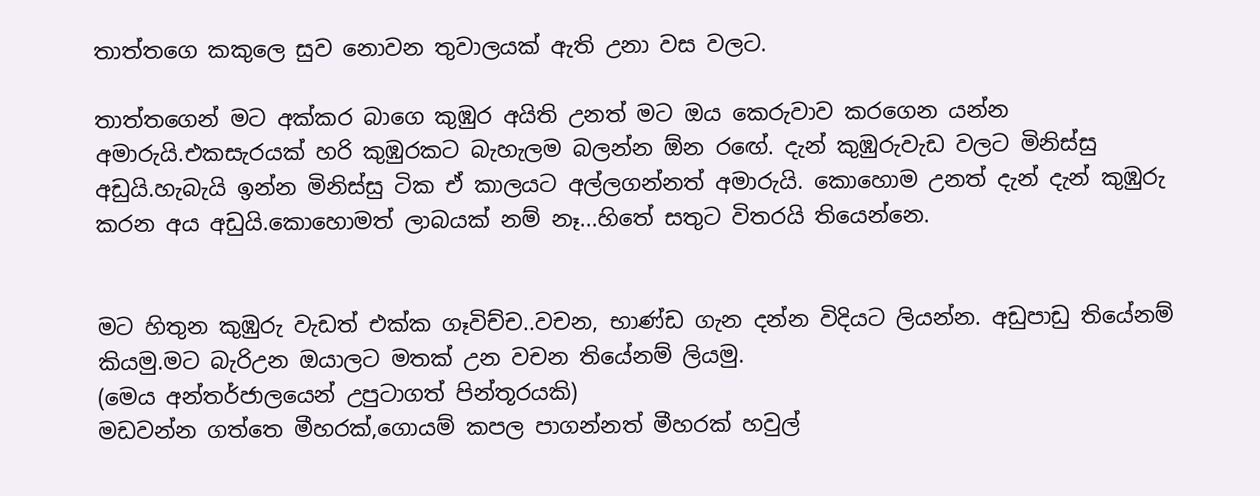තාත්තගෙ කකුලෙ සුව නොවන තුවාලයක් ඇති උනා වස වලට.

තාත්තගෙන් මට අක්කර බාගෙ කුඹුර අයිති උනත් මට ඔය කෙරුවාව කරගෙන යන්න අමාරුයි.එකසැරයක් හරි කුඹුරකට බැහැලම බලන්න ඕන රඟේ. දැන් කුඹුරුවැඩ වලට මිනිස්සු අඩුයි.හැබැයි ඉන්න මිනිස්සු ටික ඒ කාලයට අල්ලගන්නත් අමාරුයි. කොහොම උනත් දැන් දැන් කුඹුරු කරන අය අඩුයි.කොහොමත් ලාබයක් නම් නෑ...හිතේ සතුට විතරයි තියෙන්නෙ.


මට හිතුන කුඹුරු වැඩත් එක්ක ගෑවිච්ච..වචන, භාණ්ඩ ගැන දන්න විදියට ලියන්න. අඩුපාඩු තියේනම් කියමු.මට බැරිඋන ඔයාලට මතක් උන වචන තියේනම් ලියමු.
(මෙය අන්තර්ජාලයෙන් උපුටාගත් පින්තූරයකි)
මඩවන්න ගත්තෙ මීහරක්,ගොයම් කපල පාගන්නත් මීහරක් හවුල්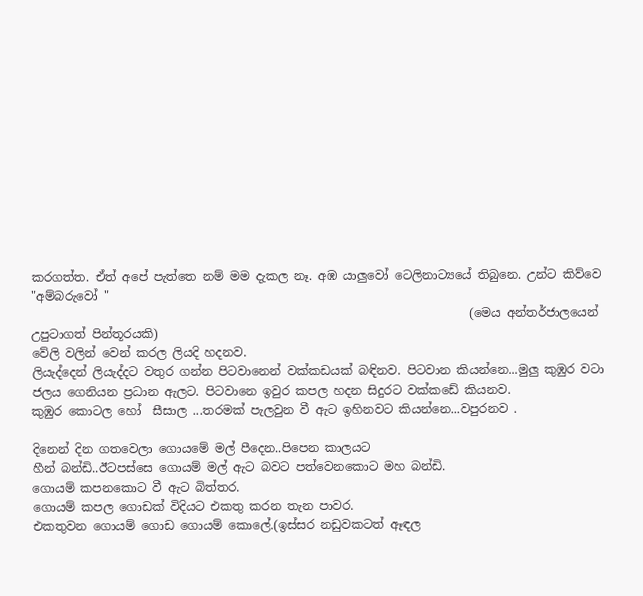කරගත්ත. ඒත් අපේ පැත්තෙ නම් මම දැකල නෑ. අඹ යාලුවෝ ටෙලිනාට්‍යයේ තිබුනෙ. උන්ට කිව්වෙ "අම්බරුවෝ "
                                                                         (මෙය අන්තර්ජාලයෙන් උපුටාගත් පින්තූරයකි)
වේලි වලින් වෙන් කරල ලියදි හදනව.
ලියැද්දෙන් ලියැද්දට වතුර ගන්න පිටවානෙන් වක්කඩයක් බඳිනව. පිටවාන කියන්නෙ...මුලු කුඹුර වටා ජලය ගෙනියන ප්‍රධාන ඇලට. පිටවානෙ ඉවුර කපල හදන සිදුරට වක්කඩේ කියනව.
කුඹුර කොටල හෝ  සීසාල ...තරමක් පැලවුන වී ඇට ඉහිනවට කියන්නෙ...වපුරනව .

දිනෙන් දින ගතවෙලා ගොයමේ මල් පීදෙන..පිපෙන කාලයට
හීන් බන්ඩි..ඊටපස්සෙ ගොයම් මල් ඇට බවට පත්වෙනකොට මහ බන්ඩි.
ගොයම් කපනකොට වී ඇට බිත්තර.
ගොයම් කපල ගොඩක් විදියට එකතු කරන තැන පාවර.
එකතුවන ගොයම් ගොඩ ගොයම් කොලේ.(ඉස්සර නඩුවකටත් ඈඳල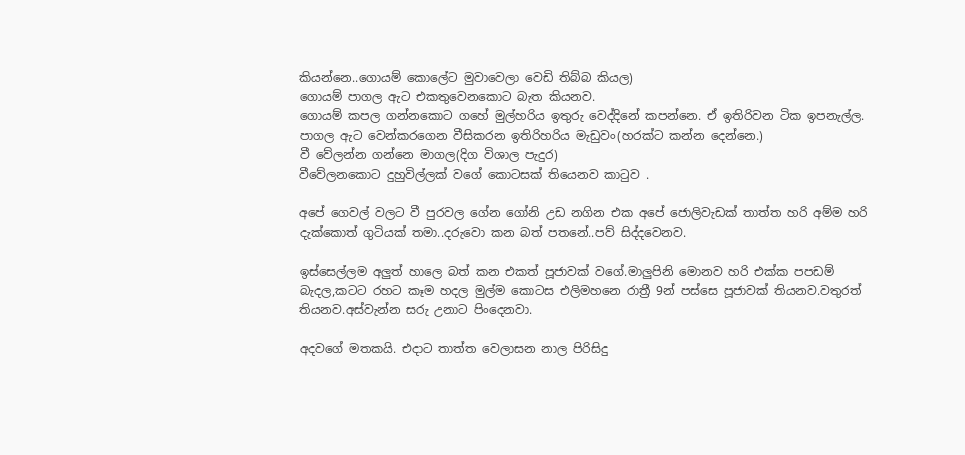කියන්නෙ..ගොයම් කොලේට මුවාවෙලා වෙඩි තිබ්බ කියල)
ගොයම් පාගල ඇට එකතුවෙනකොට බැත කියනව.
ගොයම් කපල ගන්නකොට ගහේ මුල්හරිය ඉතුරු වෙද්දිනේ කපන්නෙ. ඒ ඉතිරිවන ටික ඉපනැල්ල.
පාගල ඇට වෙන්කරගෙන වීසිකරන ඉතිරිහරිය මැඩුවං(හරක්ට කන්න දෙන්නෙ.)
වී වේලන්න ගන්නෙ මාගල(දිග විශාල පැදුර)
වීවේලනකොට දුහුවිල්ලක් වගේ කොටසක් තියෙනව කා‍ටුව .

අපේ ගෙවල් වලට වී පුරවල ගේන ගෝනි උඩ නගින එක අපේ ජොලිවැඩක් තාත්ත හරි අම්ම හරි දැක්කොත් ගුටියක් තමා..දරුවො කන බත් පතනේ..පව් සිද්දවෙනව.

ඉස්සෙල්ලම අලුත් හාලෙ බත් කන එකත් පූජාවක් වගේ.මාලුපිනි මොනව හරි එක්ක පපඩම් බැදල,කටට රහට කෑම හදල මුල්ම කොටස එලිමහනෙ රාත්‍රී 9න් පස්සෙ පූජාවක් තියනව.වතුරත් තියනව.අස්වැන්න සරු උනාට පිංදෙනවා.

අදවගේ මතකයි. එදාට තාත්ත වෙලාසන නාල පිරිසිදු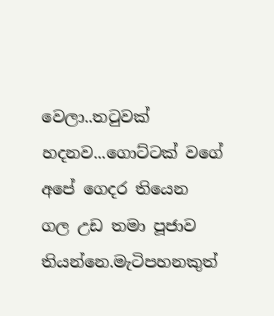වෙලා..ත‍ටුවක් හදනව...ගොට්ටක් වගේ අපේ ගෙදර තියෙන ගල උඩ තමා පූජාව තියන්නෙ.මැටිපහනකුත්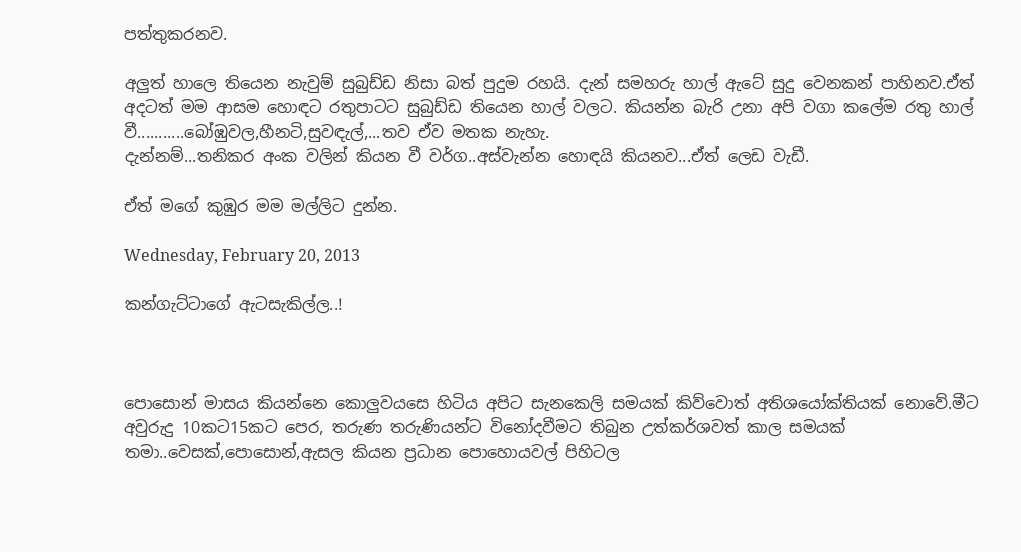පත්තුකරනව.

අලුත් හාලෙ තියෙන නැවුම් සුබුඩ්ඩ නිසා බත් පුදුම රහයි. දැන් සමහරු හාල් ඇටේ සුදු වෙනකන් පාහිනව.ඒත් අදටත් මම ආසම හොඳට රතුපාටට සුබුඩ්ඩ තියෙන හාල් වලට. කියන්න බැරි උනා අපි වගා කලේම රතු හාල් වී...........බෝඹුවල,හීනටි,සුවඳැල්,...තව ඒව මතක නැහැ.
දැන්නම්...තනිකර අංක වලින් කියන වී වර්ග..අස්වැන්න හොඳයි කියනව...ඒත් ලෙඩ වැඩී.

ඒත් මගේ කුඹුර මම මල්ලිට දුන්න.

Wednesday, February 20, 2013

කන්ගැට්ටාගේ ඇටසැකිල්ල..!



පොසොන් මාසය කියන්නෙ කොලුවයසෙ හිටිය අපිට සැනකෙලි සමයක් කිව්වොත් අතිශයෝක්තියක් නොවේ.මීට අවුරුදු 10කට15කට පෙර, තරුණ තරුණියන්ට විනෝදවීමට තිබුන උත්කර්ශවත් කාල සමයක් තමා..වෙසක්,පොසොන්,ඇසල කියන ප්‍රධාන පොහොයවල් පිහිටල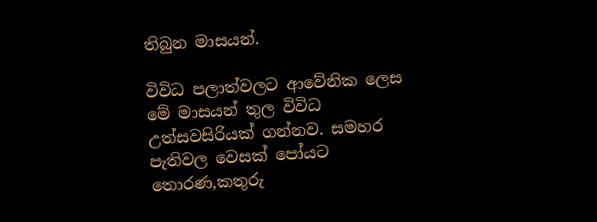තිබුන මාසයන්.

විවිධ පලාත්වලට ආවේනික ලෙස මේ මාසයන් තුල විවිධ උත්සවසිරියක් ගන්නව. සමහර පැතිවල වෙසක් පෝයට තොරණ,කතුරු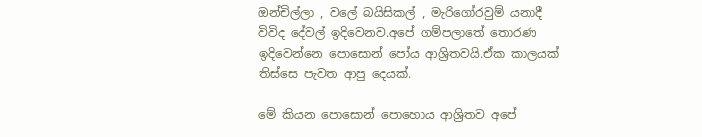ඔන්චිල්ලා , වලේ බයිසිකල් , මැරිගෝරවුම් යනාදී විවිද දේවල් ඉදිවෙනව.අපේ ගම්පලාතේ තොරණ ඉදිවෙන්නෙ පොසොන් පෝය ආශ්‍රිතවයි.ඒක කාලයක් තිස්සෙ පැවත ආපු දෙයක්.

මේ කියන පොසොන් පොහොය ආශ්‍රිතව අපේ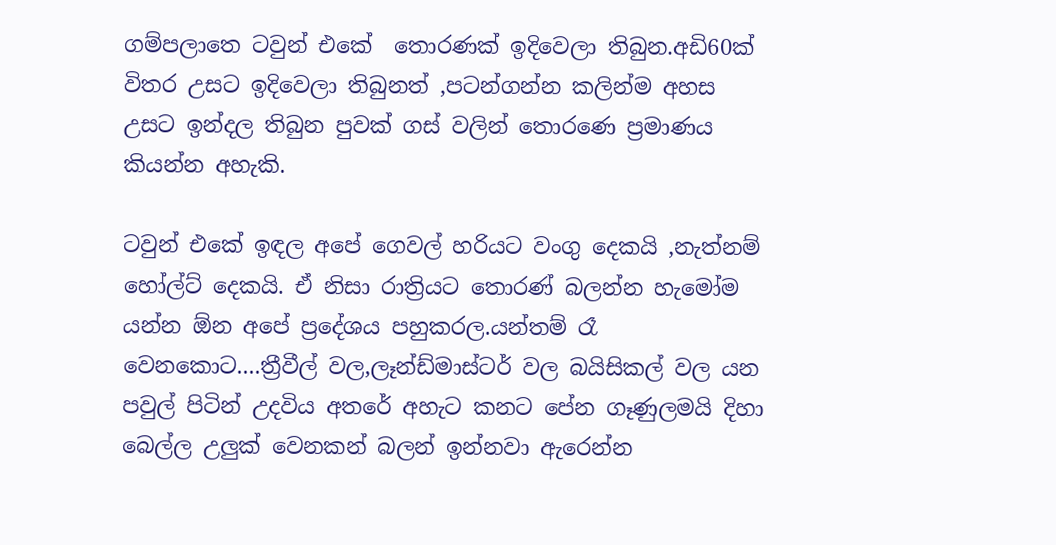ගම්පලාතෙ ටවුන් එකේ  තොරණක් ඉදිවෙලා තිබුන.අඩි60ක් විතර උසට ඉදිවෙලා තිබුනත් ,පටන්ගන්න කලින්ම අහස උසට ඉන්දල තිබුන පුවක් ගස් වලින් තොරණෙ ප්‍රමාණය කියන්න අහැකි.

ටවුන් එකේ ඉඳල අපේ ගෙවල් හරියට වංගු දෙකයි ,නැත්නම් හෝල්ට් දෙකයි. ඒ නිසා රාත්‍රියට තොරණ් බලන්න හැමෝම යන්න ඕන අපේ ප්‍රදේශය පහුකරල.යන්තම් රෑ වෙනකොට....ත්‍රීවීල් වල,ලෑන්ඩ්මාස්ටර් වල බයිසිකල් වල යන පවුල් පිටින් උදවිය අතරේ අහැට කනට පේන ගෑණුලමයි දිහා බෙල්ල උලුක් වෙනකන් බලන් ඉන්නවා ඇරෙන්න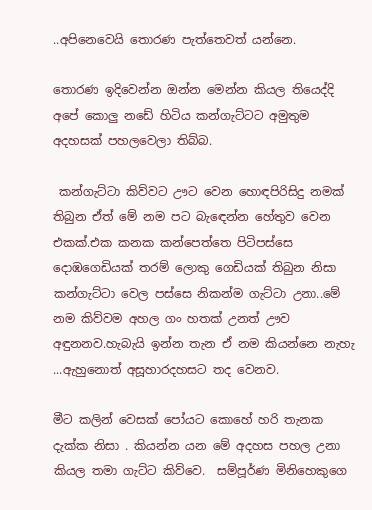..අපිනෙවෙයි තොරණ පැත්තෙවත් යන්නෙ.

තොරණ ඉදිවෙන්න ඔන්න මෙන්න කියල තියෙද්දි අපේ කොලු නඩේ හිටිය කන්ගැට්ටට අමුතුම අදහසක් පහලවෙලා තිබ්බ.

 කන්ගැට්ටා කිව්වට ඌට වෙන හොඳපිරිසිදු නමක් තිබුන ඒත් මේ නම පට බැ‍ඳෙන්න හේතුව වෙන එකක්.එක කනක කන්පෙත්තෙ පිටිපස්සෙ   දොඹගෙඩියක් තරම් ලොකු ගෙඩියක් තිබුන නිසා කන්ගැට්ටා වෙල පස්සෙ නිකන්ම ගැට්ටා උනා..මේ නම කිව්වම අහල ගං හතක් උනත් ඌව අඳුනනව.හැබැයි ඉන්න තැන ඒ නම කියන්නෙ නැහැ ...ඇහුනොත් අසූහාරදහසට තද වෙනව.

මීට කලින් වෙසක් පෝයට කොහේ හරි තැනක දැක්ක නිසා . කියන්න යන මේ අදහස පහල උනා කියල තමා ගැට්ට කිව්වෙ.  සම්පූර්ණ මිනිහෙකුගෙ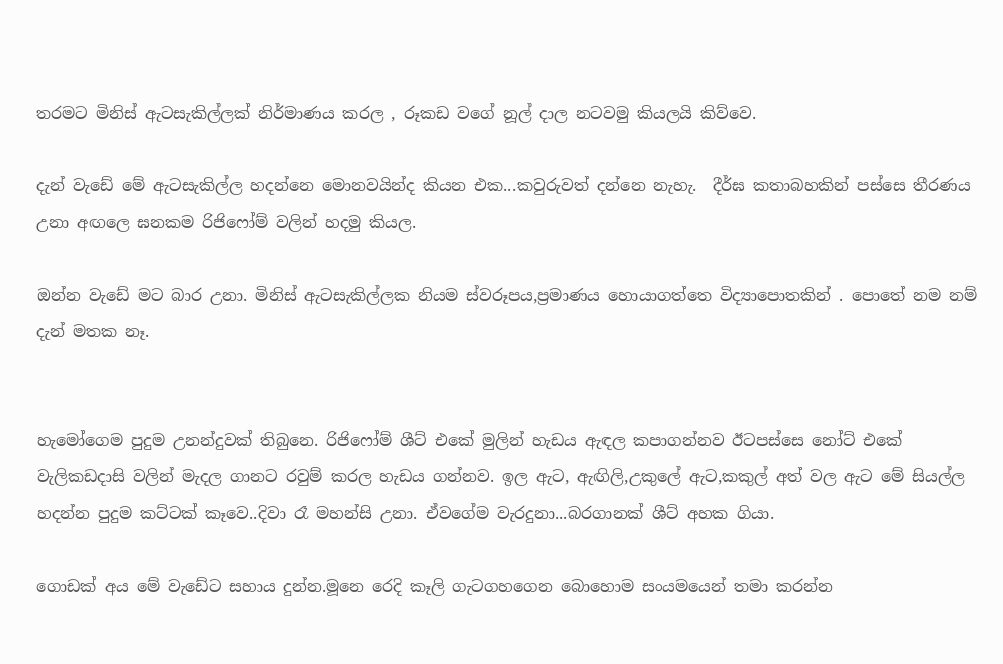තරමට මිනිස් ඇටසැකිල්ලක් නිර්මාණය කරල , රූකඩ වගේ නූල් දාල නටවමු කියලයි කිව්වෙ.

දැන් වැඩේ මේ ඇටසැකිල්ල හදන්නෙ මොනවයින්ද කියන එක...කවුරුවත් දන්නෙ නැහැ.  දීර්ඝ කතාබහකින් පස්සෙ තීරණය උනා අඟලෙ ඝනකම රිජිෆෝම් වලින් හදමු කියල.

ඔන්න වැඩේ මට බාර උනා. මිනිස් ඇටසැකිල්ලක නියම ස්වරූපය,ප්‍රමාණය හොයාගත්තෙ විද්‍යාපොතකින් . පොතේ නම නම් දැන් මතක නෑ.


හැමෝගෙම පුදුම උනන්දුවක් තිබුනෙ. රිජිෆෝම් ශීට් එකේ මුලින් හැඩය ඇඳල කපාගන්නව ඊටපස්සෙ නෝට් එකේ වැලිකඩදාසි වලින් මැදල ගානට රවුම් කරල හැඩය ගන්නව. ඉල ඇට, ඇඟිලි,උකුලේ ඇට,කකුල් අත් වල ඇට මේ සියල්ල හදන්න පුදුම කට්ටක් කෑවෙ..දිවා රෑ මහන්සි උනා. ඒවගේම වැරදුනා...බරගානක් ශීට් අහක ගියා.

ගොඩක් අය මේ වැඩේට සහාය දුන්න.මූනෙ රෙදි කෑලි ගැටගහගෙන බොහොම සංයමයෙන් තමා කරන්න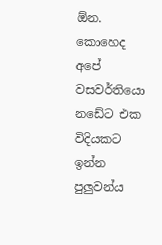ඕන. කොහෙද අපේ වසවර්තියො නඩේට එක විදියකට ඉන්න පුලුවන්ය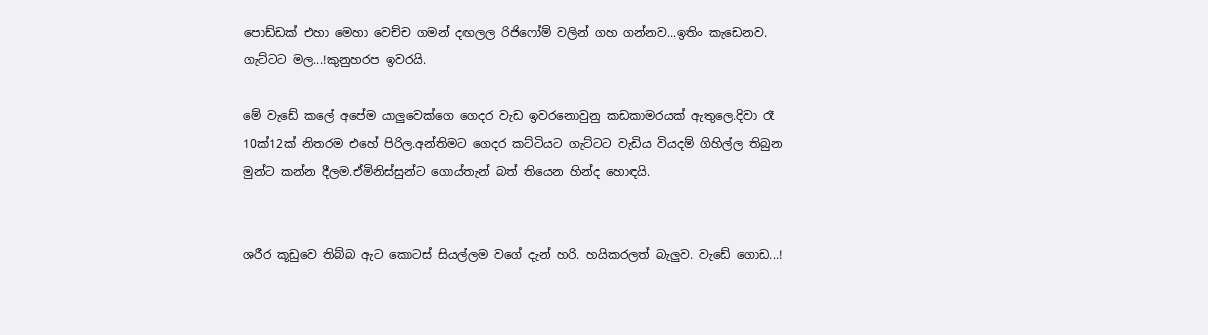පොඩ්ඩක් එහා මෙහා වෙච්ච ගමන් දඟලල රිජිෆෝම් වලින් ගහ ගන්නව...ඉතිං කැඩෙනව. ගැට්ටට මල...!කුනුහරප ඉවරයි.

මේ වැඩේ කලේ අපේම යාලුවෙක්ගෙ ගෙදර වැඩ ඉවරනොවුනු කඩකාමරයක් ඇතුලෙ.දිවා රෑ 10ක්12ක් නිතරම එහේ පිරිල.අන්තිමට ගෙදර කට්ටියට ගැට්ටට වැඩිය වියදම් ගිහිල්ල තිබුන මුන්ට කන්න දීලම.ඒමිනිස්සුන්ට ගොය්තැන් බත් තියෙන හින්ද හොඳයි.


ශරීර කූඩුවෙ තිබ්බ ඇට කොටස් සියල්ලම වගේ දැන් හරි. හයිකරලත් බැලුව. වැඩේ ගොඩ...!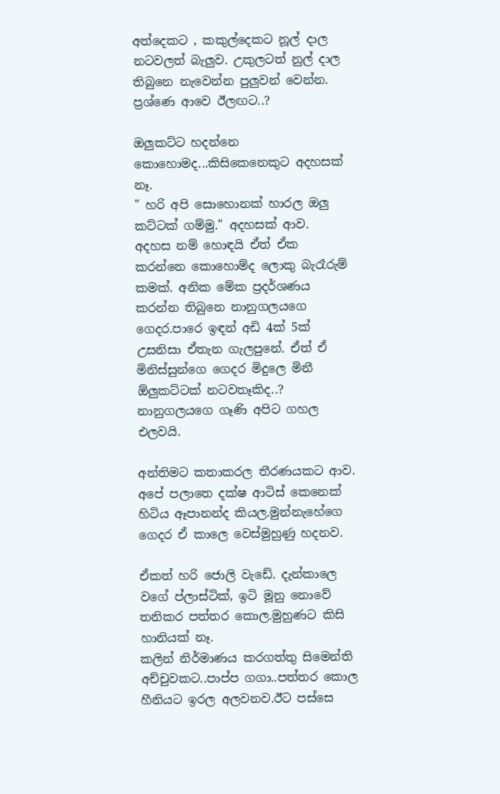අත්දෙකට , කකුල්දෙකට නූල් දාල නටවලත් බැලුව. උකුලටත් නුල් දාල තිබුනෙ නැවෙන්න පුලුවන් වෙන්න.
ප්‍රශ්ණෙ ආවෙ ඊලඟට..?

ඔලුකට්ට හදන්නෙ කොහොමද...කිසිකෙනෙකුට අදහසක් නෑ.
" හරි අපි සොහොනක් හාරල ඔලු කට්ටක් ගම්මු." අදහසක් ආව.
අදහස නම් හොඳයි ඒත් ඒක කරන්නෙ කොහොම්ද ලොකු බැරෑරුම් කමක්. අනික මේක ප්‍රදර්ශණය කරන්න තිබුනෙ නානුගලයගෙ ගෙදර.පාරෙ ඉඳන් අඩි 4ක් 5ක් උසනිසා ඒතැන ගැලපුනේ. ඒත් ඒ මිනිස්සුන්ගෙ ගෙදර මිදුලෙ මිනී ඕලුකට්ටක් නටවතෑකිද..? නානුගලයගෙ ගෑණි අපිට ගහල එලවයි.

අන්තිමට කතාකරල තීරණයකට ආව. අපේ පලාතෙ දක්ෂ ආටිස් කෙනෙක් හිටිය ඈපානන්ද කියල.මුන්නැහේගෙ ගෙදර ඒ කාලෙ වෙස්මුහුණු හදනව.

ඒකත් හරි ජොලි වැඩේ. දැන්කාලෙ වගේ ප්ලාස්ටික්, ඉටි මූනු නොවේ තනිකර පත්තර කොල.මුහුණට කිසි හානියක් නෑ.
කලින් නිර්මාණය කරගත්තු සිමෙන්ති අච්චුවකට..පාප්ප ගගා..පත්තර කොල හීනියට ඉරල අලවනව.ඊට පස්සෙ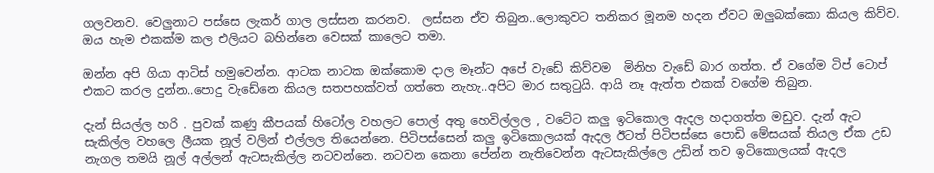ගලවනව. වෙලුනාට පස්සෙ ලැකර් ගාල ලස්සන කරනව.  ලස්සන ඒව තිබුන..ලොකුවට තනිකර මූනම හදන ඒවට ඔලුබක්කො කියල කිව්ව. ඔය හැම එකක්ම කල එලියට බහින්නෙ වෙසක් කාලෙට තමා.

ඔන්න අපි ගියා ආටිස් හමුවෙන්න. ආටක නාටක ඔක්කොම දාල මෑන්ට අපේ වැඩේ කිව්වම  මිනිහ වැඩේ බාර ගත්ත. ඒ වගේම ටිප් ටොප් එකට කරල දුන්න..පොදු වැඩේනෙ කියල සතපහක්වත් ගත්තෙ නැහැ..අපිට මාර සතු‍ටුයි. ආයි නෑ ඇත්ත එකක් වගේම තිබුන.

දැන් සියල්ල හරි . පුවක් කණු කීපයක් හිටෝල වහලට පොල් අතු හෙවිල්ලල , වටේට කලු ඉටිකොල ඇදල හදාගත්ත මඩුව. දැන් ඇට සැකිල්ල වහලෙ ලීයක නූල් වලින් එල්ලල තියෙන්නෙ. පිටිපස්සෙන් කලු ඉටිකොලයක් ඇදල ඊටත් පිටිපස්සෙ පොඩි මේසයක් තියල ඒක උඩ නැගල තමයි නූල් අල්ලන් ඇටසැකිල්ල නටවන්නෙ. නටවන කෙනා පේන්න නැතිවෙන්න ඇටසැකිල්ලෙ උඩින් තව ඉටිකොලයක් ඇදල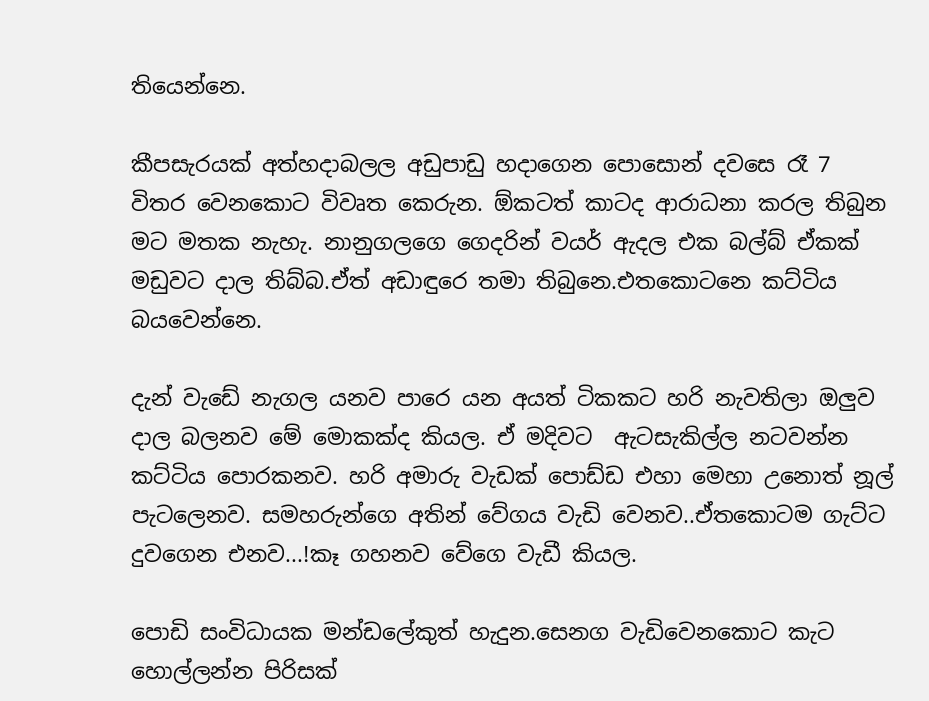තියෙන්නෙ.

කීපසැරයක් අත්හදාබලල අඩුපාඩු හදාගෙන පොසොන් දවසෙ රෑ 7 විතර වෙනකොට විවෘත කෙරුන. ඕකටත් කාටද ආරාධනා කරල තිබුන මට මතක නැහැ. නානුගලගෙ ගෙදරින් වයර් ඇදල එක බල්බ් ඒකක් මඩුවට දාල තිබ්බ.ඒත් අඩාඳුරෙ තමා තිබුනෙ.එතකොටනෙ කට්ටිය බයවෙන්නෙ.

දැන් වැඩේ නැගල යනව පාරෙ යන අයත් ටිකකට හරි නැවතිලා ඔලුව දාල බලනව මේ මොකක්ද කියල. ඒ මදිවට  ඇටසැකිල්ල නටවන්න කට්ටිය පොරකනව. හරි අමාරු වැඩක් පොඩ්ඩ එහා මෙහා උනොත් නූල් පැටලෙනව. සමහරුන්ගෙ අතින් වේගය වැඩි වෙනව..ඒතකොටම ගැට්ට දුවගෙන එනව...!කෑ ගහනව වේගෙ වැඩී කියල.

පොඩි සංවිධායක මන්ඩලේකුත් හැදුන.සෙනග වැඩිවෙනකොට කැට හොල්ලන්න පිරිසක්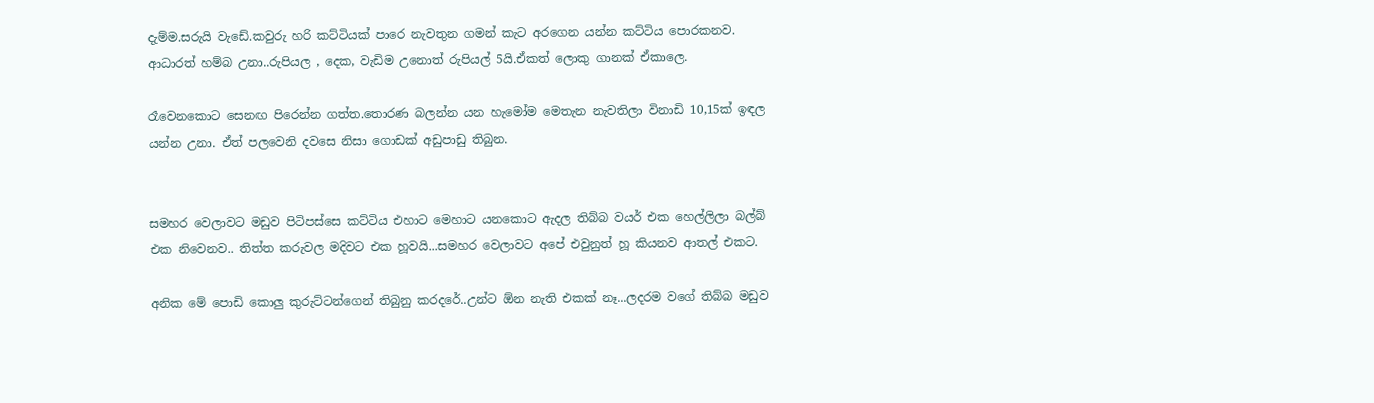දැම්ම.සරුයි වැඩේ.කවුරු හරි කට්ටියක් පාරෙ නැවතුන ගමන් කැට අරගෙන යන්න කට්ටිය පොරකනව. ආධාරත් හම්බ උනා..රුපියල , දෙක, වැඩිම උනොත් රුපියල් 5යි.ඒකත් ලොකු ගානක් ඒකාලෙ.

රෑවෙනකොට සෙනඟ පිරෙන්න ගත්ත.තොරණ බලන්න යන හැමෝම මෙතැන නැවතිලා විනාඩි 10,15ක් ඉඳල යන්න උනා. ඒත් පලවෙනි දවසෙ නිසා ගොඩක් අඩුපාඩු තිබුන.


සමහර වෙලාවට මඩුව පිටිපස්සෙ කට්ටිය එහාට මෙහාට යනකොට ඇදල තිබ්බ වයර් එක හෙල්ලිලා බල්බ් එක නිවෙනව.. තිත්ත කරුවල මදිවට එක හූවයි...සමහර වෙලාවට අපේ එවුනුත් හූ කියනව ආතල් එකට.

අනික මේ පොඩි කොලු කුරුට්ටන්ගෙන් තිබුනු කරදරේ..උන්ට ඕන නැති එකක් නෑ...ලදරම වගේ තිබ්බ මඩුව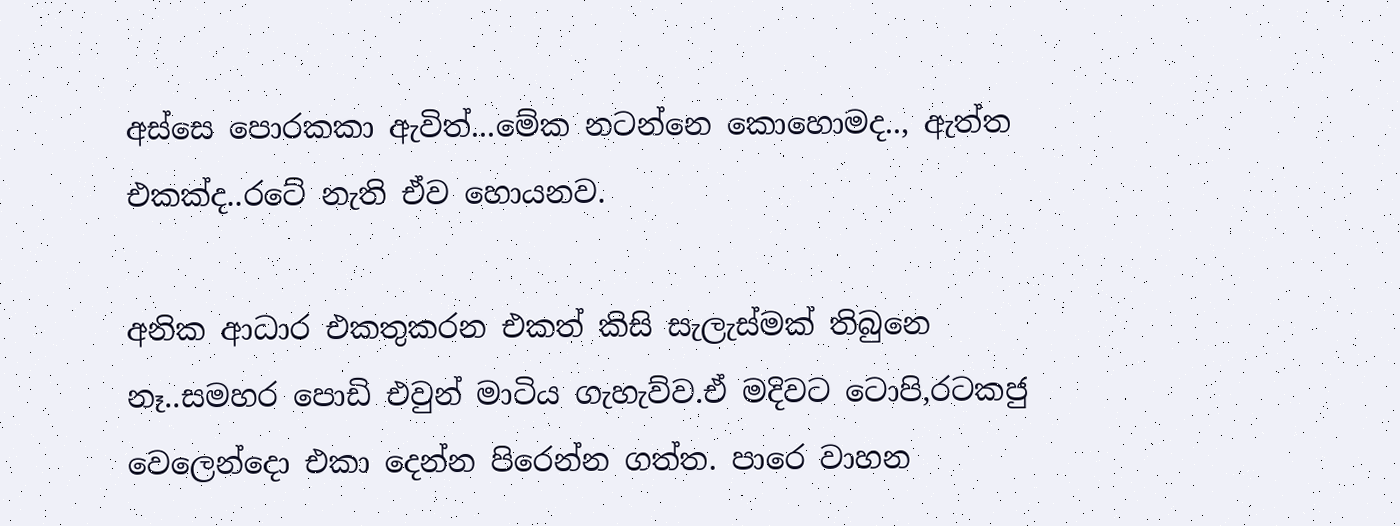අස්සෙ පොරකකා ඇවිත්...මේක නටන්නෙ කොහොමද.., ඇත්ත එකක්ද..රටේ නැති ඒව හොයනව.

අනික ආධාර එකතුකරන එකත් කිසි සැලැස්මක් තිබුනෙ නෑ..සමහර පොඩි එවුන් මාටිය ගැහැව්ව.ඒ මදිවට ටොපි,රටකජු වෙලෙන්දො එකා දෙන්න පිරෙන්න ගත්ත. පාරෙ වාහන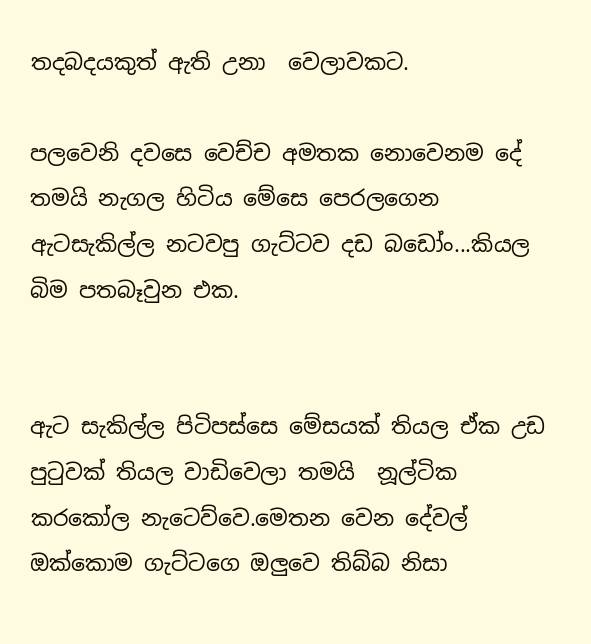තදබදයකුත් ඇති උනා  වෙලාවකට.

පලවෙනි දවසෙ වෙච්ච අමතක නොවෙනම දේ තමයි නැගල හිටිය මේසෙ පෙරලගෙන ඇටසැකිල්ල නටවපු ගැට්ටව දඩ බඩෝං...කියල බිම පතබෑවුන එක.


ඇට සැකිල්ල පිටිපස්සෙ මේසයක් තියල ඒක උඩ පු‍ටුවක් තියල වාඩිවෙලා තමයි  නූල්ටික කරකෝල නැටෙව්වෙ.මෙතන වෙන දේවල් ඔක්කොම ගැට්ටගෙ ඔලුවෙ තිබ්බ නිසා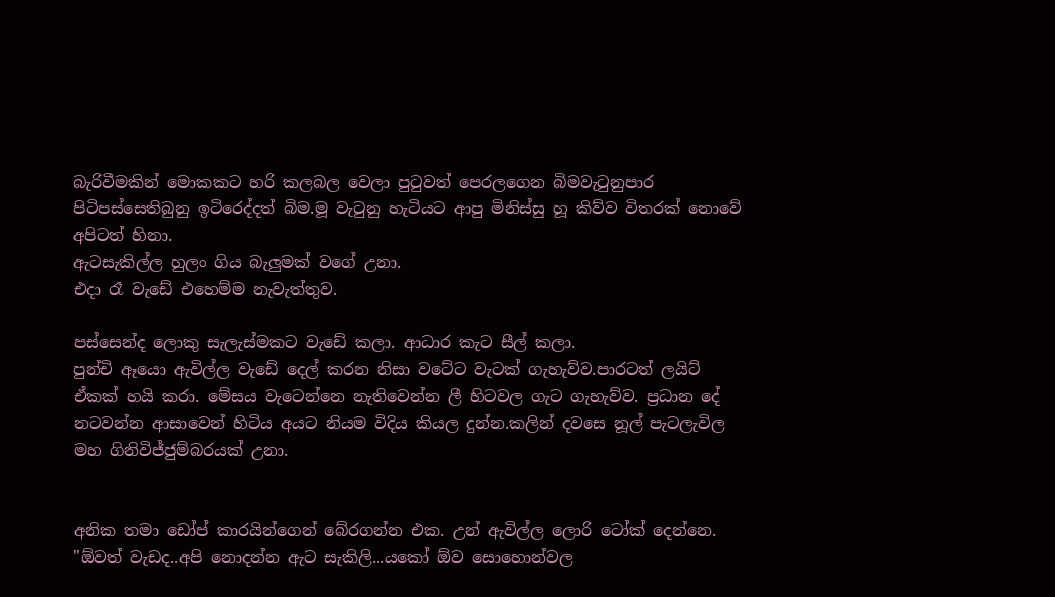බැරිවීමකින් මොකකට හරි කලබල වෙලා පු‍ටුවත් පෙරලගෙන බිමවැ‍ටුනුපාර පිටිපස්සෙතිබුනු ඉටිරෙද්දත් බිම.මූ වැ‍ටුනු හැටියට ආපු මිනිස්සු හූ කිව්ව විතරක් නොවේ අපිටත් හිනා.
ඇටසැකිල්ල හුලං ගිය බැලුමක් වගේ උනා.
එදා රෑ වැඩේ එහෙම්ම නැවැත්තුව.

පස්සෙන්ද ලොකු සැලැස්මකට වැඩේ කලා. ආධාර කැට සීල් කලා.
පුන්චි ඈයො ඇවිල්ල වැඩේ දෙල් කරන නිසා වටේට වැටක් ගැහැව්ව.පාරටත් ලයිට් ඒකක් හයි කරා. මේසය වැටෙන්නෙ නැතිවෙන්න ලී හිටවල ගැට ගැහැව්ව. ප්‍රධාන දේ නටවන්න ආසාවෙන් හිටිය අයට නියම විදිය කියල දුන්න.කලින් දවසෙ නූල් පැටලැවිල මහ ගිනිවිජ්ජුම්බරයක් උනා.


අනික තමා ඩෝප් කාරයින්ගෙන් බේරගන්න එක. උන් ඇවිල්ල ලොරි ටෝක් දෙන්නෙ.
"ඕවත් වැඩද..අපි නොදන්න ඇට සැකිලි...යකෝ ඕව සොහොන්වල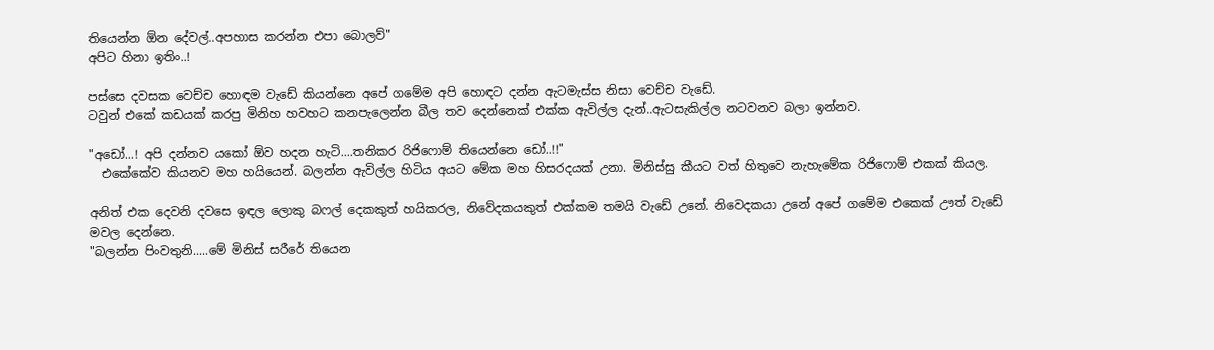තියෙන්න ඕන දේවල්..අපහාස කරන්න එපා බොලව්"
අපිට හිනා ඉතිං..!

පස්සෙ දවසක වෙච්ච හොඳම වැඩේ කියන්නෙ අපේ ගමේම අපි හොඳට දන්න ඇටමැස්ස නිසා වෙච්ච වැඩේ.
ටවුන් එකේ කඩයක් කරපු මිනිහ හවහට කනපැලෙන්න බීල තව දෙන්නෙක් එක්ක ඇවිල්ල දැන්..ඇටසැකිල්ල නටවනව බලා ඉන්නව.

"අඩෝ...! අපි දන්නව යකෝ ඕව හදන හැටි....තනිකර රිජිෆොම් තියෙන්නෙ ඩෝ..!!"
  එකේකේව කියනව මහ හයියෙන්. බලන්න ඇවිල්ල හිටිය අයට මේක මහ හිසරදයක් උනා. මිනිස්සු කීයට වත් හිතුවෙ නැහැමේක රිජිෆොම් එකක් කියල.

අනිත් එක දෙවනි දවසෙ ඉඳල ලොකු බෆල් දෙකකුත් හයිකරල, නිවේදකයකුත් එක්කම තමයි වැඩේ උනේ. නිවෙදකයා උනේ අපේ ගමේම එකෙක් ඌත් වැඩේ මවල දෙන්නෙ.
"බලන්න පිංවතුනි.....මේ මිනිස් සරීරේ තියෙන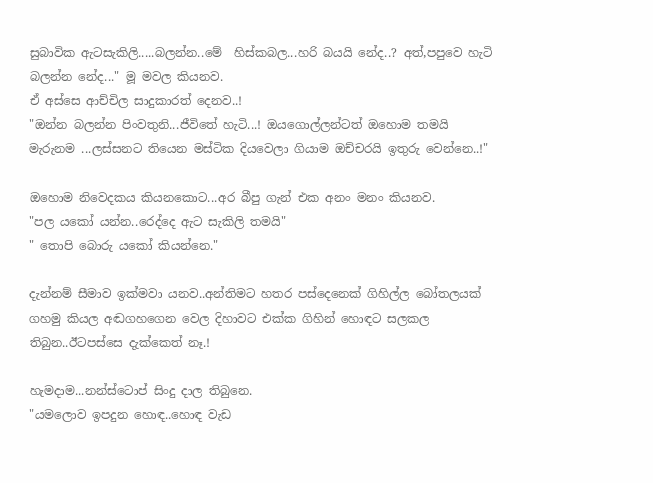සුබාවික ඇටසැකිලි.....බලන්න..මේ  හිස්කබල...හරි බයයි නේද..? අත්,පපුවෙ හැටි බලන්න නේද..." මූ මවල කියනව.
ඒ අස්සෙ ආච්චිල සාදුකාරත් දෙනව..!
"ඔන්න බලන්න පිංවතුනි...ජීවිතේ හැටි...! ඔයගොල්ලන්ටත් ඔහොම තමයි මැරුනම ...ලස්සනට තියෙන මස්ටික දියවෙලා ගියාම ඔච්චරයි ඉතුරු වෙන්නෙ..!"

ඔහොම නිවෙදකය කියනකොට...අර බීපු ගැන් එක අනං මනං කියනව.
"පල යකෝ යන්න..රෙද්දෙ ඇට සැකිලි තමයි"
" තොපි බොරු යකෝ කියන්නෙ."

දැන්නම් සීමාව ඉක්මවා යනව..අන්තිමට හතර පස්දෙනෙක් ගිහිල්ල බෝතලයක් ගහමු කියල අඬගහගෙන වෙල දිහාවට එක්ක ගිහින් හොඳට සලකල තිබුන..ඊටපස්සෙ දැක්කෙත් නෑ.!

හැමදාම...නන්ස්ටොප් සිංදු දාල තිබුනෙ.
"යමලොව ඉපදුන හොඳ..හොඳ වැඩ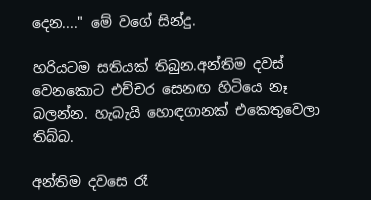දෙන...." මේ වගේ සින්දු.

හරියටම සතියක් තිබුන.අන්තිම දවස් වෙනකොට එච්චර සෙනඟ හිටියෙ නෑ බලන්න. හැබැයි හොඳගානක් එකෙතුවෙලා තිබ්බ.

අන්තිම දවසෙ රෑ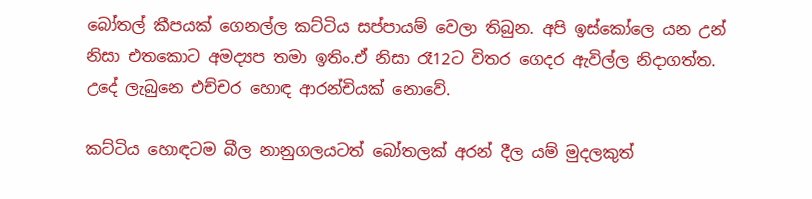බෝතල් කීපයක් ගෙනල්ල කට්ටිය සප්පායම් වෙලා තිබුන. අපි ඉස්කෝලෙ යන උන් නිසා එතකොට අමද්‍යප තමා ඉතිං.ඒ නිසා රෑ12ට විතර ගෙදර ඇවිල්ල නිදාගත්ත.
උදේ ලැබුනෙ එච්චර හොඳ ආරන්චියක් නොවේ.

කට්ටිය හොඳටම බීල නානුගලයටත් බෝතලක් අරන් දීල යම් මුදලකුත්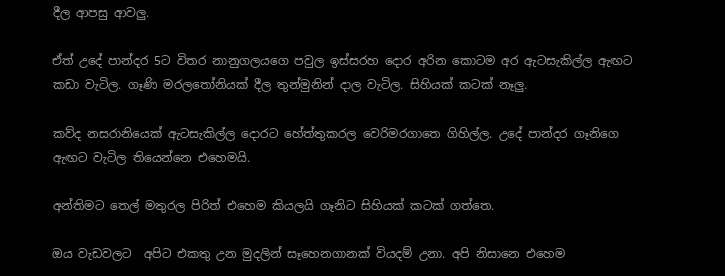දීල ආපසු ආවලු.

ඒත් උදේ පාන්දර 5ට විතර නානුගලයගෙ පවුල ඉස්සරහ දොර අරින කොටම අර ඇටසැකිල්ල ඇඟට කඩා වැටිල. ගෑණි මරල‍තෝනියක් දීල තුන්මුනින් දාල වැටිල. සිහියක් කටක් නෑලු.

කව්ද නසරානියෙක් ඇටසැකිල්ල දොරට හේත්තුකරල වෙරිමරගාතෙ ගිහිල්ල. උදේ පාන්දර ගෑනිගෙ ඇඟට වැටිල තියෙන්නෙ එහෙමයි.

අන්තිමට තෙල් මතුරල පිරිත් එහෙම කියලයි ගෑනිට සිහියක් කටක් ගත්තෙ.

ඔය වැඩවලට  අපිට එකතු උන මුදලින් සෑහෙනගානක් වියදම් උනා. අපි නිසානෙ එහෙම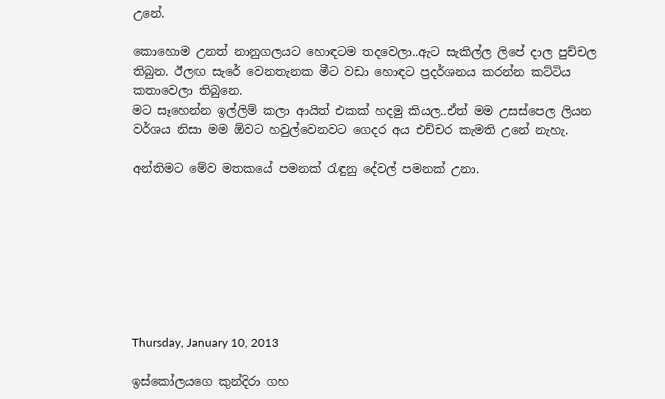උනේ.

කොහොම උනත් නානුගලයට හොඳටම තදවෙලා..ඇට සැකිල්ල ලිපේ දාල පුච්චල තිබුන. ඊලඟ සැරේ වෙනතැනක මීට වඩා හොඳට ප්‍රදර්ශනය කරන්න කට්ටිය කතාවෙලා තිබුනෙ.
මට සෑහෙන්න ඉල්ලිම් කලා ආයිත් එකක් හදමු කියල..ඒත් මම උසස්පෙල ලියන වර්ශය නිසා මම ඕවට හවුල්වෙනවට ගෙදර අය එච්චර කැමති උනේ නැහැ.

අන්තිමට මේව මතකයේ පමනක් ‍රැඳුනු දේවල් පමනක් උනා.








Thursday, January 10, 2013

ඉස්කෝලයගෙ කුන්දිරා ගහ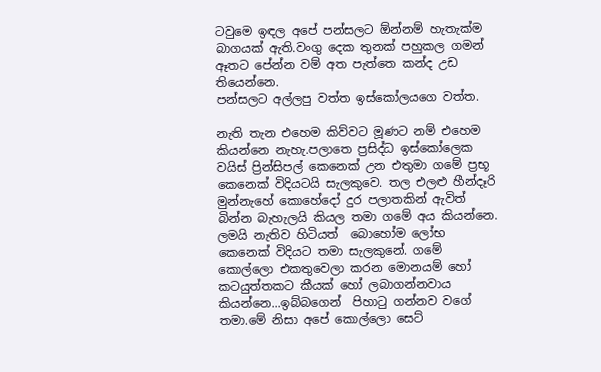ටවුමෙ ඉඳල අපේ පන්සලට ඕන්නම් හැතැක්ම බාගයක් ඇති.වංගු දෙක තුනක් පහුකල ගමන් ඈතට පේන්න වම් අත පැත්තෙ කන්ද උඩ  තියෙන්නෙ.
පන්සලට අල්ලපු වත්ත ඉස්කෝලයගෙ වත්ත.

නැති තැන එහෙම කිව්වට මූණට නම් එහෙම කියන්නෙ නැහැ.පලාතෙ ප්‍රසිද්ධ ඉස්කෝලෙක වයිස් ප්‍රින්සිපල් කෙනෙක් උන එතුමා ගමේ ප්‍රභූ කෙනෙක් විදියටයි සැලකුවෙ. තල එලළු හීන්දෑරි මුන්නැහේ කොහේදෝ දුර පලාතකින් ඇවිත් බින්න බැහැලයි කියල තමා ගමේ අය කියන්නෙ. ලමයි නැතිව හිටියත්  බොහෝම ලෝභ කෙනෙක් විදියට තමා සැලකුනේ. ගමේ කොල්ලො එකතුවෙලා කරන මොනයම් හෝ කටයුත්තකට කීයක් හෝ ලබාගන්නවාය කියන්නෙ...ඉබ්බගෙන්  පිහා‍ටු ගන්නව වගේ තමා.මේ නිසා අපේ කොල්ලො සෙට්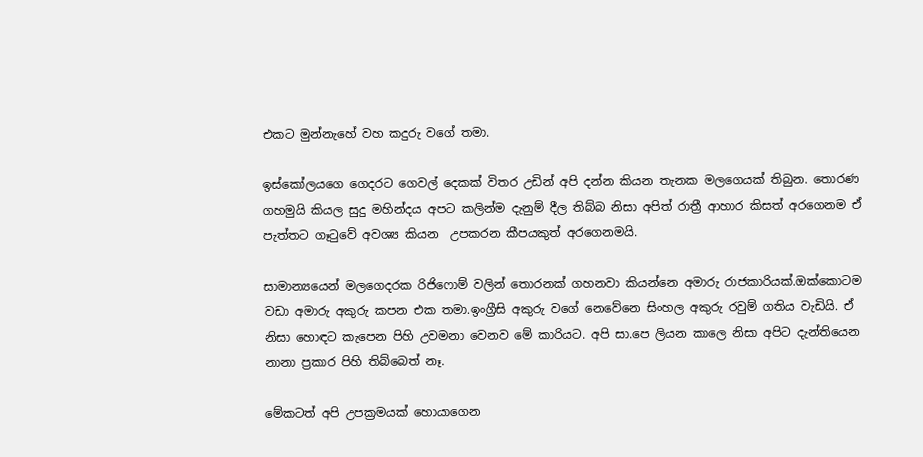එකට මුන්නැහේ වහ කදුරු වගේ තමා.

ඉස්කෝලයගෙ ගෙදරට ගෙවල් දෙකක් විතර උඩින් අපි දන්න කියන තැනක මලගෙයක් තිබුන. තොරණ ගහමුයි කියල සුදු මහින්දය අපට කලින්ම දැනුම් දීල තිබ්බ නිසා අපිත් රාත්‍රී ආහාර කිසත් අරගෙනම ඒ පැත්තට ගෑ‍ටුවේ අවශ්‍ය කියන  උපකරන කීපයකුත් අරගෙනමයි.

සාමාන්‍යයෙන් මලගෙදරක රිජිෆොම් වලින් තොරනක් ගහනවා කියන්නෙ අමාරු රාජකාරියක්.ඔක්කොටම වඩා අමාරු අකුරු කපන එක තමා.ඉංග්‍රීසි අකුරු වගේ නෙවේනෙ සිංහල අකුරු රවුම් ගතිය වැඩියි. ඒ නිසා හොඳට කැපෙන පිහි උවමනා වෙනව මේ කාරියට. අපි සා.පෙ ලියන කාලෙ නිසා අපිට දැන්තියෙන නානා ප්‍රකාර පිහි තිබ්බෙත් නෑ.

මේකටත් අපි උපක්‍රමයක් හොයාගෙන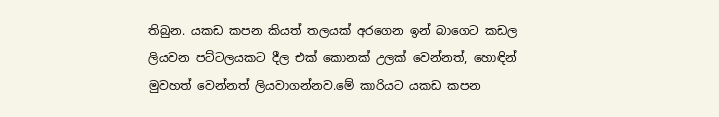තිබුන. යකඩ කපන කියත් තලයක් අරගෙන ඉන් බාගෙට කඩල ලියවන පට්ටලයකට දීල එක් කොනක් උලක් වෙන්නත්, හොඳින් මුවහත් වෙන්නත් ලියවාගන්නව.මේ කාරියට යකඩ කපන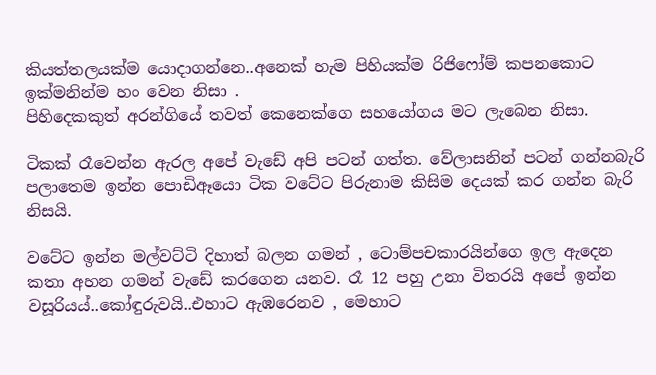කියත්තලයක්ම යොදාගන්නෙ..අනෙක් හැම පිහියක්ම රිජිෆෝම් කපනකොට ඉක්මනින්ම හං වෙන නිසා .
පිහිදෙකකුත් අරන්ගියේ තවත් කෙනෙක්ගෙ සහයෝගය මට ලැබෙන නිසා.

ටිකක් රෑවෙන්න ඇරල අපේ වැඩේ අපි පටන් ගත්ත. වේලාසනින් පටන් ගන්නබැරි පලාතෙම ඉන්න පොඩිඈයො ටික වටේට පිරුනාම කිසිම දෙයක් කර ගන්න බැරි නිසයි.

වටේට ඉන්න මල්වට්ටි දිහාත් බලන ගමන් , ටොම්පචකාරයින්ගෙ ඉල ඇදෙන කතා අහන ගමන් වැඩේ කරගෙන යනව. රෑ 12 පහු උනා විතරයි අපේ ඉන්න වසූරියය්..කෝඳුරුවයි..එහාට ඇඹරෙනව , මෙහාට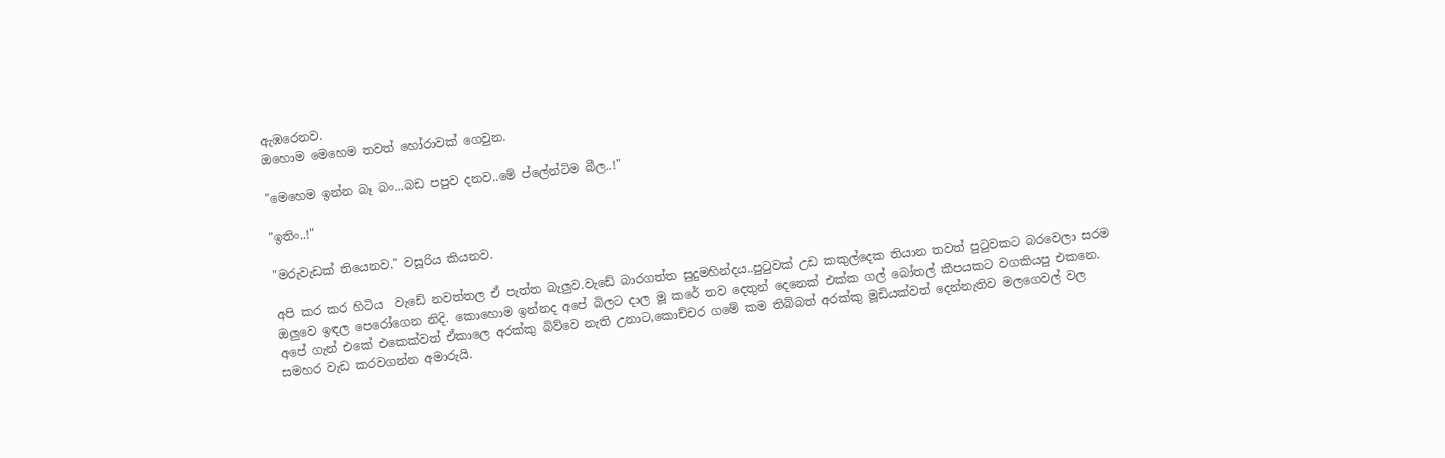ඇඹරෙනව.
ඔහොම මෙහෙම තවත් හෝරාවක් ගෙවුන.

"මෙහෙම ඉන්න බෑ බං...බඩ පපුව දනව..මේ ප්ලේන්ටිම බීල..!"

"ඉතිං..!"

"මරුවැඩක් තියෙනව." වසූරිය කියනව.

අපි කර කර හිටිය  වැඩේ නවත්තල ඒ පැත්ත බැලුව.වැඩේ බාරගත්ත සුදුමහින්දය..පු‍ටුවක් උඩ කකුල්දෙක තියාන තවත් පු‍ටුවකට බරවෙලා සරම ඔලුවෙ ඉඳල පෙරෝගෙන නිදි. කොහොම ඉන්නද අපේ බිලට දාල මූ කරේ තව දෙතුන් දෙනෙක් එක්ක ගල් බෝතල් කීපයකට වගකියපු එකනෙ.
අපේ ගැන් එකේ එකෙක්වත් ඒකාලෙ අරක්කු බිව්වෙ නැති උනාට,කොච්චර ගමේ කම තිබ්බත් අරක්කු මූඩියක්වත් දෙන්නැතිව මලගෙවල් වල සමහර වැඩ කරවගන්න අමාරුයි.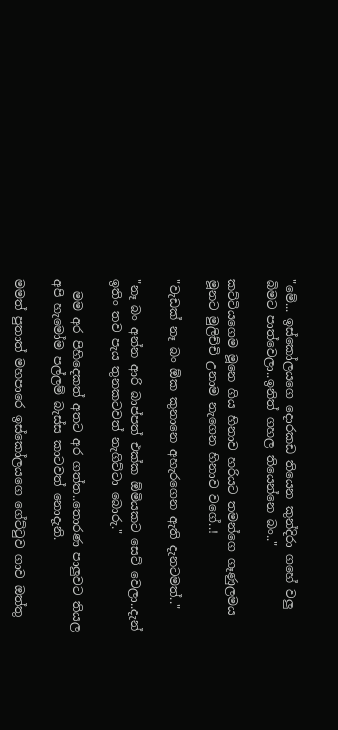"මේ... ඉස්කෝලයගෙ දොරකඩ තියෙන කුන්දිරා ගහේ වලු බිමට පාත්වෙලා..ඉනිත් ගහල තියෙන්නෙ බං.."

කට්ටියගෙම මූනෙ ගිය හිනාව හරියට තමන්ගෙ ගෑණුලමය මූනට මුලිච්චි උනාම නැගෙන හිනාව වගේ..!

"වැඩක් නෑ බං ඕක කුනානෙ අහැරගෙන ඇති දැනටමත්.."

"නෑ බං අන්න ආරි බාප්පත් එක්ක ඕමියකට සෙට් වෙලා..දැන් ඉතිං තව පැය තුනකටවත් නැගිට්ටා බොරු."

  මම අර පිහිදෙකත් අතට අර ගත්ත..තොරණ පාලුවට තියල අපි හැමෝම පල්ලම් බැස්ස කාටවත් නොදැනි.

මමත් පුතාත් මහපාරෙ ඉස්කෝලයගෙ ගේට්‍ටුව ගාව ඔත්තු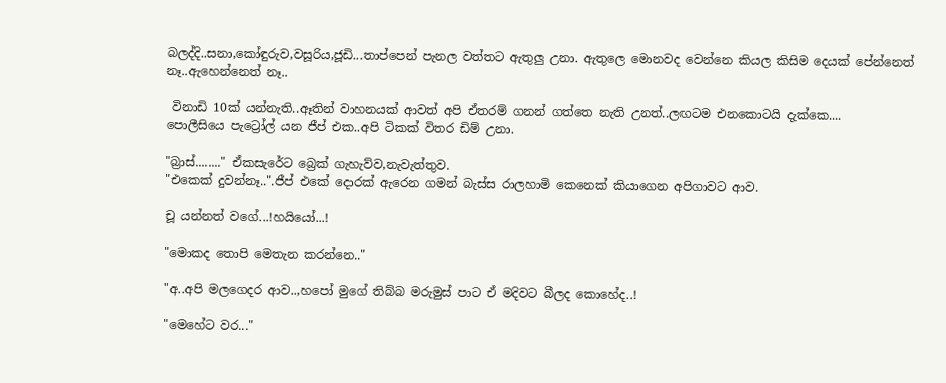බලද්දි..සනා,කෝඳුරුව,වසූරිය,ජූඩි...තාප්පෙන් පැනල වත්තට ඇතුලු උනා. ඇතුලෙ මොනවද වෙන්නෙ කියල කිසිම දෙයක් පේන්නෙත් නෑ..ඇහෙන්නෙත් නෑ..

 විනාඩි 10ක් යන්නැති..ඈතින් වාහනයක් ආවත් අපි ඒතරම් ගනන් ගත්තෙ නැති උනත්..ලඟටම එනකොටයි දැක්කෙ....
පොලීසියෙ පැට්‍රෝල් යන ජීප් එක..අපි ටිකක් විතර ඩිම් උනා.

"බ්‍රාස්........" ඒකසැරේට බ්‍රෙක් ගැහැව්ව,නැවැත්තුව.
"එකෙක් දුවන්නෑ..".ජීප් එකේ දොරක් ඇරෙන ගමන් බැස්ස රාලහාමි කෙනෙක් කියාගෙන අපිගාවට ආව.

චූ යන්නත් වගේ...!හයියෝ...!

"මොකද තොපි මෙතැන කරන්නෙ.."

"අ..අපි මලගෙදර ආව..,හපෝ මුගේ තිබ්බ මරුමුස් පාට ඒ මදිවට බීලද කොහේද..!

"මෙහේට වර..."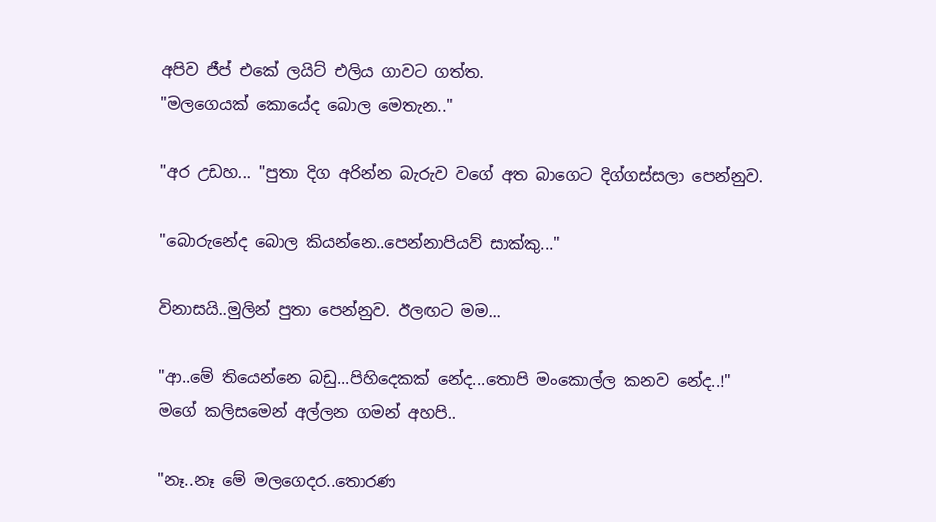අපිව ජීප් එකේ ලයිට් එලිය ගාවට ගත්ත.
"මලගෙයක් කොයේද බොල මෙතැන.."

"අර උඩහ... "පුතා දිග අරින්න බැරුව වගේ අත බාගෙට දිග්ගස්සලා පෙන්නුව.

"බොරුනේද බොල කියන්නෙ..පෙන්නාපියව් සාක්කු..."

විනාසයි..මුලින් පුතා පෙන්නුව. ඊලඟට මම...

"ආ..මේ තියෙන්නෙ බඩු...පිහිදෙකක් නේද...තොපි මංකොල්ල කනව නේද..!"
මගේ කලිසමෙන් අල්ලන ගමන් අහපි..

"නෑ..නෑ මේ මලගෙදර..තොරණ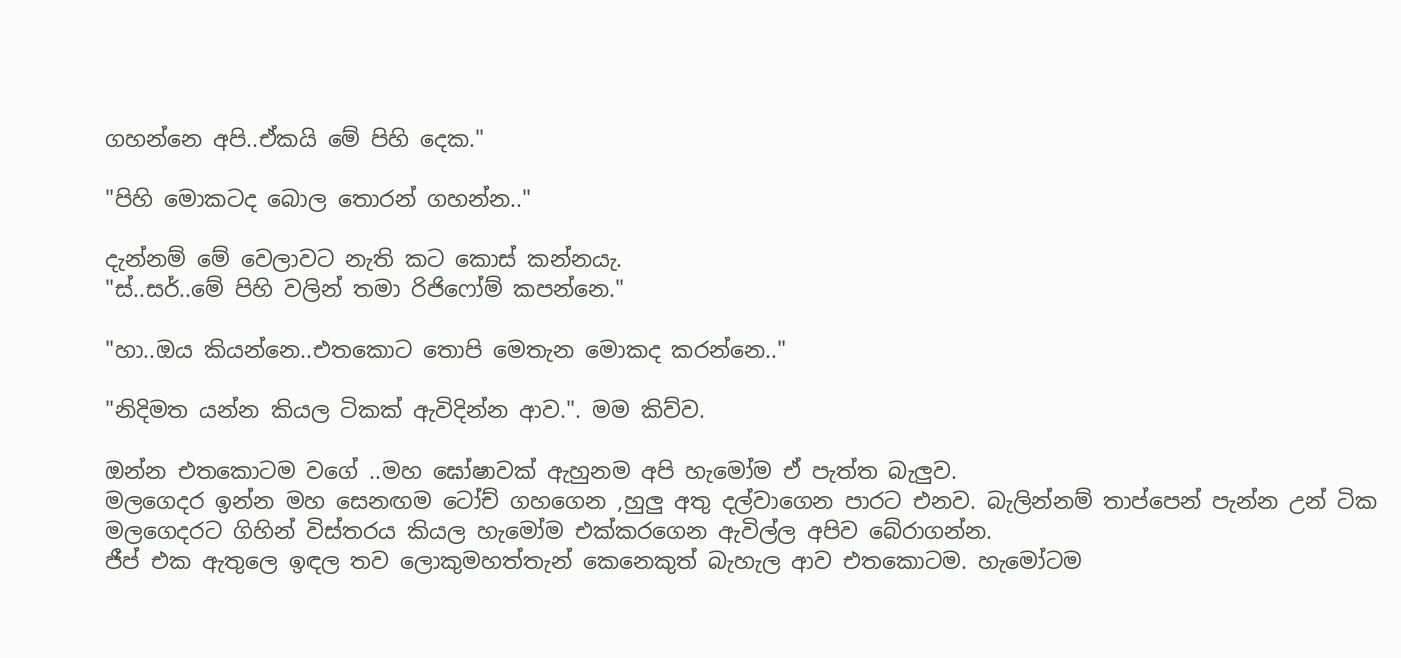ගහන්නෙ අපි..ඒකයි මේ පිහි දෙක."

"පිහි මොකටද බොල තොරන් ගහන්න.."

දැන්නම් මේ වෙලාවට නැති කට කොස් කන්නයැ.
"ස්..සර්..මේ පිහි වලින් තමා රිජිෆෝම් කපන්නෙ."

"හා..ඔය කියන්නෙ..එතකොට තොපි මෙතැන මොකද කරන්නෙ.."

"නිදිමත යන්න කියල ටිකක් ඇවිදින්න ආව.". මම කිව්ව.

ඔන්න එතකොටම වගේ ..මහ ඝෝෂාවක් ඇහුනම අපි හැමෝම ඒ පැත්ත බැලුව.
මලගෙදර ඉන්න මහ සෙනඟම ටෝච් ගහගෙන ,හුලු අතු දල්වාගෙන පාරට එනව. බැලින්නම් තාප්පෙන් පැන්න උන් ටික මලගෙදරට ගිහින් විස්තරය කියල හැමෝම එක්කරගෙන ඇවිල්ල අපිව බේරාගන්න.
ජීප් එක ඇතුලෙ ඉඳල තව ලොකුමහත්තැන් කෙනෙකුත් බැහැල ආව එතකොටම. හැමෝටම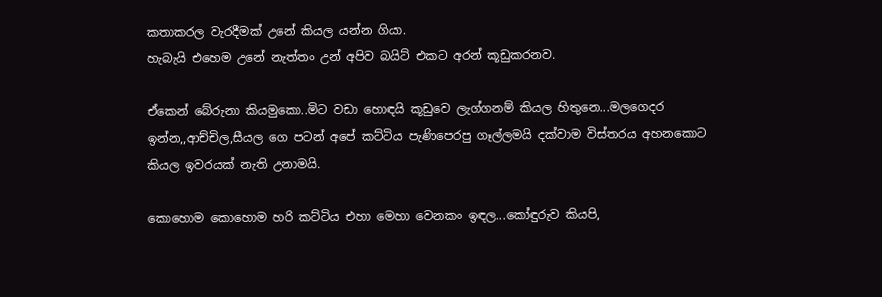කතාකරල වැරදීමක් උනේ කියල යන්න ගියා.
හැබැයි එහෙම උනේ නැත්තං උන් අපිව බයිට් එකට අරන් කූඩුකරනව.

ඒකෙන් බේරුනා කියමුකො..මිට වඩා හොඳයි කූඩුවෙ ලැග්ගනම් කියල හිතුනෙ...මලගෙදර ඉන්න,,ආච්චිල,සීයල ගෙ පටන් අපේ කට්ටිය පැණිපෙරපු ගෑල්ලමයි දක්වාම විස්තරය අහනකොට කියල ඉවරයක් නැති උනාමයි.

කොහොම කොහොම හරි කට්ටිය එහා මෙහා වෙනකං ඉඳල...කෝඳුරුව කියපි,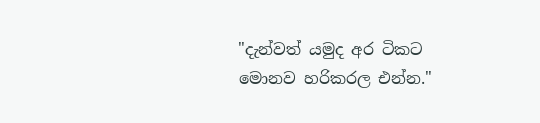"දැන්වත් යමුද අර ටිකට මොනව හරිකරල එන්න."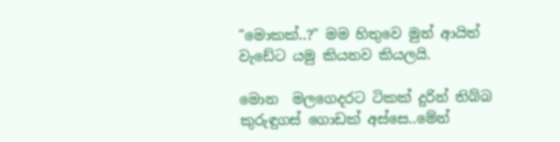"මොකක්..?" මම හිතුවෙ මුන් ආයිත් වැඩේට යමු කියනව කියලයි.

මොන  මලගෙදරට ටිකක් දුරින් තිබ්බ කුරුඳුගස් ගොඩක් අස්සෙ..මේන්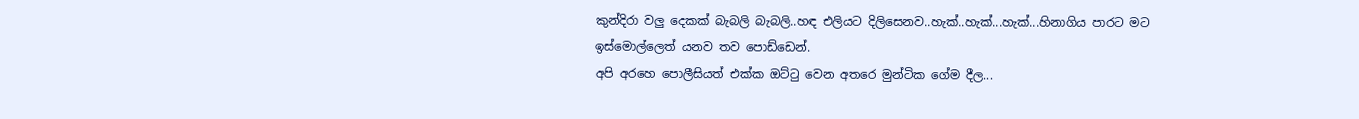කුන්දිරා වලු දෙකක් බැබලි බැබලි..හඳ එලියට දිලිසෙනව..හැක්..හැක්...හැක්...හිනාගිය පාරට මට ඉස්මොල්ලෙත් යනව තව පොඩ්ඩෙන්.
අපි අරහෙ පොලීසියත් එක්ක ඔට්‍ටු වෙන අතරෙ මුන්ටික ගේම දීල...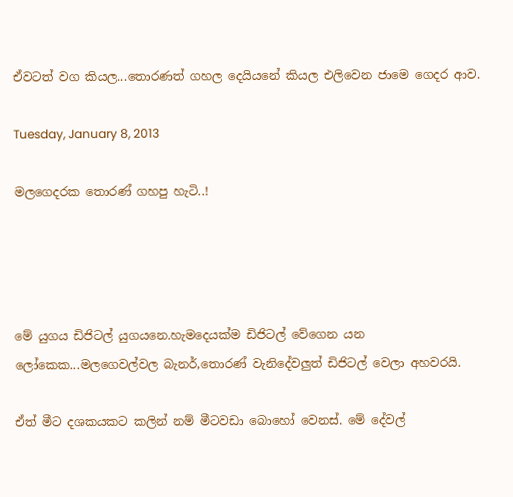ඒවටත් වග කියල...තොරණත් ගහල දෙයියනේ කියල එලිවෙන ජාමෙ ගෙදර ආව.

Tuesday, January 8, 2013

මලගෙදරක තොරණ් ගහපු හැටි..!




මේ යුගය ඩිජිටල් යුගයනෙ.හැමදෙයක්ම ඩිජිටල් වේගෙන යන ලෝකෙක...මලගෙවල්වල බැනර්,තොරණ් වැනිදේවලුත් ඩිජිටල් වෙලා අහවරයි.

ඒත් මීට දශකයකට කලින් නම් මීටවඩා බොහෝ වෙනස්. මේ දේවල්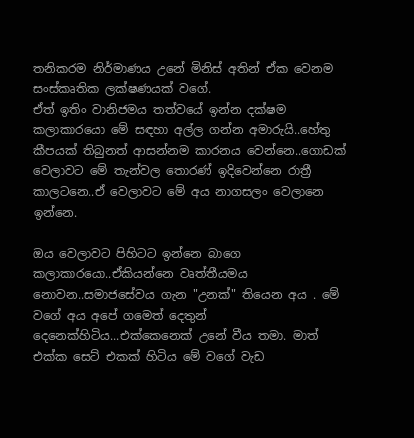තනිකරම නිර්මාණය උනේ මිනිස් අතින් ඒක වෙනම සංස්කෘතික ලක්ෂණයක් වගේ.
ඒත් ඉතිං වානිජමය තත්වයේ ඉන්න දක්ෂම කලාකාරයො මේ සඳහා අල්ල ගන්න අමාරුයි..හේතු කීපයක් තිබුනත් ආසන්නම කාරනය වෙන්නෙ..ගොඩක් වෙලාවට මේ තැන්වල තොරණ් ඉදිවෙන්නෙ රාත්‍රී කාලටනෙ..ඒ වෙලාවට මේ අය නාගසලං වෙලානෙ ඉන්නෙ.

ඔය වෙලාවට පිහිටට ඉන්නෙ බාගෙ කලාකාරයො..ඒකියන්නෙ වෘත්තීයමය නොවන..සමාජසේවය ගැන "උනක්" තියෙන අය . මේ වගේ අය අපේ ගමෙත් දෙතුන් දෙනෙක්හිටිය...එක්කෙනෙක් උනේ වීය තමා. මාත් එක්ක සෙට් එකක් හිටිය මේ වගේ වැඩ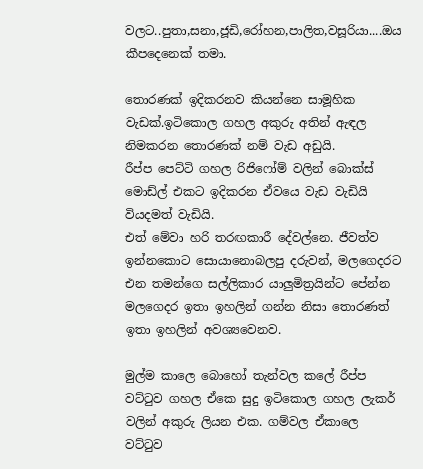වලට..පුතා,සනා,ජූඩි,රෝහන,පාලිත,වසූරියා....ඔය කීපදෙනෙක් තමා.

තොරණක් ඉදිකරනව කියන්නෙ සාමූහික වැඩක්.ඉටිකොල ගහල අකුරු අතින් ඇඳල නිමකරන තොරණක් නම් වැඩ අඩුයි.
රීප්ප පෙට්ටි ගහල රිජිෆෝම් වලින් බොක්ස් මොඩ්ල් එකට ඉදිකරන ඒවයෙ වැඩ වැඩියි වියදමත් වැඩියි.
එත් මේවා හරි තරඟකාරී දේවල්නෙ. ජීවත්ව ඉන්නකොට සොයානොබලපු දරුවන්, මලගෙදරට එන තමන්ගෙ සල්ලිකාර යාලුමිත්‍රයින්ට පේන්න මලගෙදර ඉතා ඉහලින් ගන්න නිසා තොරණත් ඉතා ඉහලින් අවශ්‍යවෙනව.

මුල්ම කාලෙ බොහෝ තැන්වල කලේ රීප්ප වට්‍ටුව ගහල ඒකෙ සුදු ඉටිකොල ගහල ලැකර් වලින් අකුරු ලියන එක. ගම්වල ඒකාලෙ  වට්‍ටුව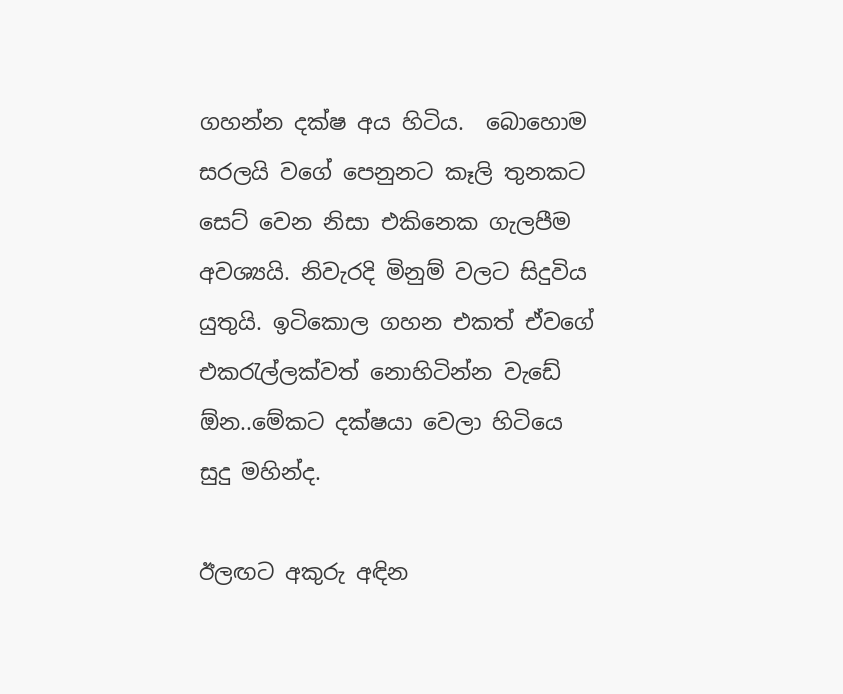ගහන්න දක්ෂ අය හිටිය.  බොහොම සරලයි වගේ පෙනුනට කෑලි තුනකට සෙට් වෙන නිසා එකිනෙක ගැලපීම අවශ්‍යයි. නිවැරදි මිනුම් වලට සිදුවිය යුතුයි. ඉටිකොල ගහන එකත් ඒවගේ එක‍රැල්ලක්වත් නොහිටින්න වැඩේ ඕන..මේකට දක්ෂයා වෙලා හිටියෙ සුදු මහින්ද.

ඊලඟට අකුරු අඳින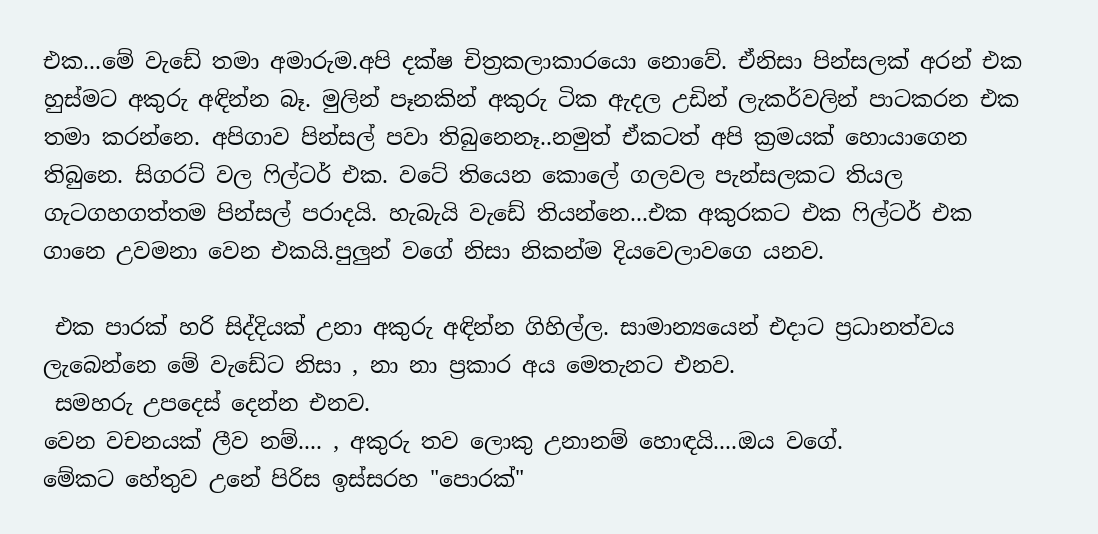එක...මේ වැඩේ තමා අමාරුම.අපි දක්ෂ චිත්‍රකලාකාරයො නොවේ. ඒනිසා පින්සලක් අරන් එක හුස්මට අකුරු අඳින්න බෑ. මුලින් පෑනකින් අකුරු ටික ඇදල උඩින් ලැකර්වලින් පාටකරන එක තමා කරන්නෙ. අපිගාව පින්සල් පවා තිබුනෙනෑ..නමුත් ඒකටත් අපි ක්‍රමයක් හොයාගෙන තිබුනෙ. සිගරට් වල ‍ෆිල්ටර් එක. වටේ තියෙන කොලේ ගලවල පැන්සලකට තියල ගැටගහගත්තම පින්සල් පරාදයි. හැබැයි වැඩේ තියන්නෙ...එක අකුරකට එක ‍ෆිල්ටර් එක ගානෙ උවමනා වෙන එකයි.පුලුන් වගේ නිසා නිකන්ම දියවෙලාවගෙ යනව.

 එක පාරක් හරි සිද්දියක් උනා අකුරු අඳින්න ගිහිල්ල. සාමාන්‍යයෙන් එදාට ප්‍රධානත්වය ලැබෙන්නෙ මේ වැඩේට නිසා , නා නා ප්‍රකාර අය මෙතැනට එනව.
 සමහරු උපදෙස් දෙන්න එනව.
වෙන වචනයක් ලීව නම්.... , අකුරු තව ලොකු උනානම් හොඳයි....ඔය වගේ.
මේකට හේතුව උනේ පිරිස ඉස්සරහ "පොරක්"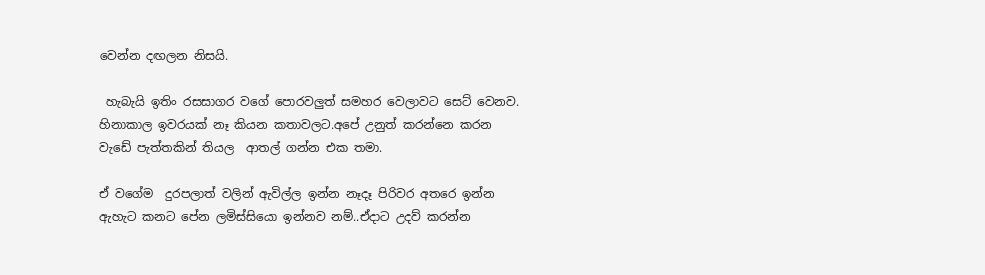වෙන්න දඟලන නිසයි.

 හැබැයි ඉතිං රසසාගර වගේ පොරවලුත් සමහර වෙලාවට සෙට් වෙනව. හිනාකාල ඉවරයක් නෑ කියන කතාවලට.අපේ උනුත් කරන්නෙ කරන වැඩේ පැත්තකින් තියල  ආතල් ගන්න එක තමා.

ඒ වගේම  දුරපලාත් වලින් ඇවිල්ල ඉන්න නෑදෑ පිරිවර අතරෙ ඉන්න ඇහැට කනට පේන ලමිස්සියො ඉන්නව නම්..ඒදාට උදව් කරන්න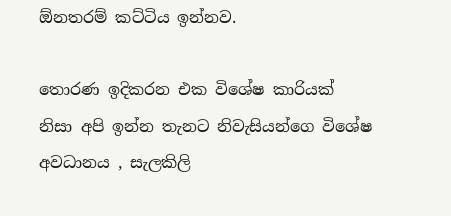ඕනතරම් කට්ටිය ඉන්නව.

තොරණ ඉදිකරන එක විශේෂ කාරියක් නිසා අපි ඉන්න තැනට නිවැසියන්ගෙ විශේෂ අවධානය , සැලකිලි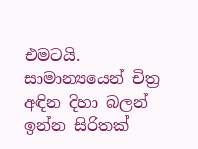එමටයි. සාමාන්‍යයෙන් චිත්‍ර අඳින දිහා බලන් ඉන්න සිරිතක්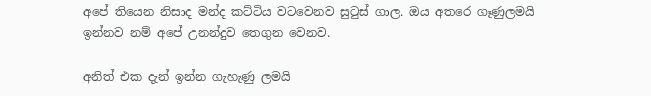අපේ තියෙන නිසාද මන්ද කට්ටිය වටවෙනව සු‍ටුස් ගාල. ඔය අතරෙ ගෑණුලමයි ඉන්නව නම් අපේ උනන්දුව තෙගුන වෙනව.

අනිත් එක දැන් ඉන්න ගැහැණු ලමයි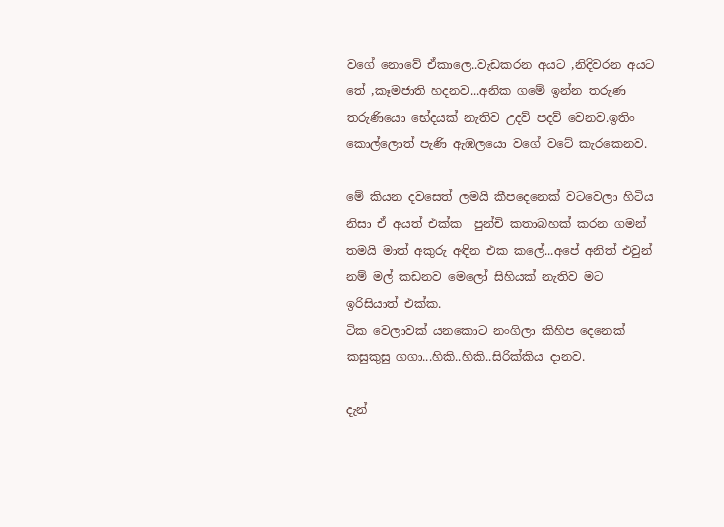වගේ නොවේ ඒකාලෙ..වැඩකරන අයට ,නිදිවරන අයට තේ ,කෑමජාති හදනව...අනික ගමේ ඉන්න තරුණ තරුණියො භේදයක් නැතිව උදව් පදව් වෙනව.ඉතිං කොල්ලොත් පැණි ඇඹලයො වගේ වටේ කැරකෙනව.

මේ කියන දවසෙත් ලමයි කීපදෙනෙක් වටවෙලා හිටිය නිසා ඒ අයත් එක්ක  පුන්චි කතාබහක් කරන ගමන් තමයි මාත් අකුරු අඳින එක කලේ...අපේ අනිත් එවුන් නම් මල් කඩනව මෙලෝ සිහියක් නැතිව මට ඉරිසියාත් එක්ක.
ටික වෙලාවක් යනකොට නංගිලා කිහිප දෙනෙක් කසුකුසු ගගා...හිකි..හිකි..සිරික්කිය දානව.

දැන්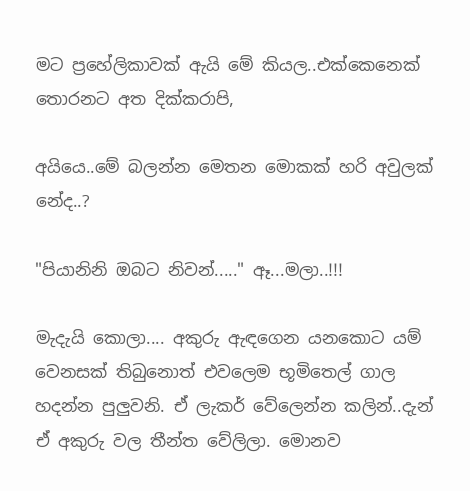මට ප්‍රහේලිකාවක් ඇයි මේ කියල..එක්කෙනෙක් තොරනට අත දික්කරාපි,

අයියෙ..මේ බලන්න මෙතන මොකක් හරි අවුලක් නේද..?

"පියානිනි ඔබට නිවන්....." ඈ...මලා..!!!

මැදැයි කොලා.... අකුරු ඇඳගෙන යනකොට යම් වෙනසක් තිබුනොත් එවලෙම භූමිතෙල් ගාල හදන්න පුලුවනි. ඒ ලැකර් වේලෙන්න කලින්..දැන් ඒ අකුරු වල තීන්ත වේලිලා. මොනව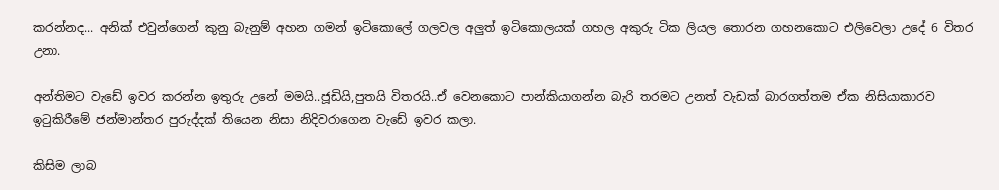කරන්නද... අනික් එවුන්ගෙන් කුනු බැනුම් අහන ගමන් ඉටිකොලේ ගලවල අලුත් ඉටිකොලයක් ගහල අකුරු ටික ලියල තොරන ගහනකොට එලිවෙලා උදේ 6 විතර උනා.

අන්තිමට වැඩේ ඉවර කරන්න ඉතුරු උනේ මමයි..ජූඩියි,පුතයි විතරයි..ඒ වෙනකොට පාන්කියාගන්න බැරි තරමට උනත් වැඩක් බාරගත්තම ඒක නිසියාකාරව ඉ‍ටුකිරීමේ ජන්මාන්තර පුරුද්දක් තියෙන නිසා නිදිවරාගෙන වැඩේ ඉවර කලා.

කිසිම ලාබ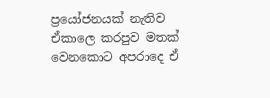ප්‍රයෝජනයක් නැතිව ඒකාලෙ කරපුව මතක් වෙනකොට අපරාදෙ ඒ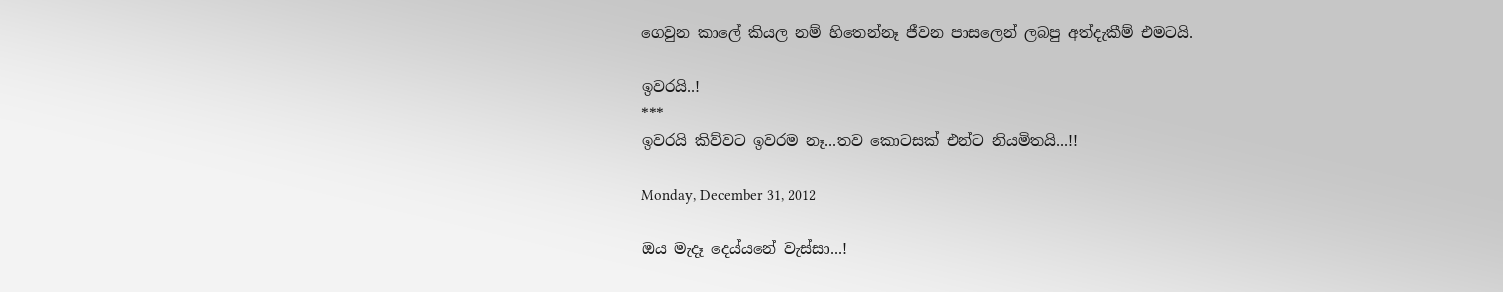ගෙවුන කාලේ කියල නම් හිතෙන්නෑ ජීවන පාසලෙන් ලබපු අත්දැකීම් එමටයි.

ඉවරයි..!
***
ඉවරයි කිව්වට ඉවරම නෑ...තව කොටසක් එන්ට නියමිතයි...!!

Monday, December 31, 2012

ඔය මැදෑ දෙය්යනේ වැස්සා...!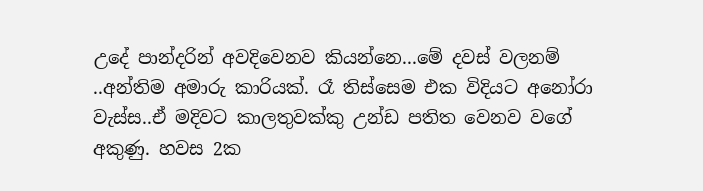උදේ පාන්දරින් අවදිවෙනව කියන්නෙ...මේ දවස් වලනම් ..අන්තිම අමාරු කාරියක්. රෑ තිස්සෙම එක විදියට අනෝරා වැස්ස..ඒ මදිවට කාලතුවක්කු උන්ඩ පතිත වෙනව වගේ අකුණු. හවස 2ක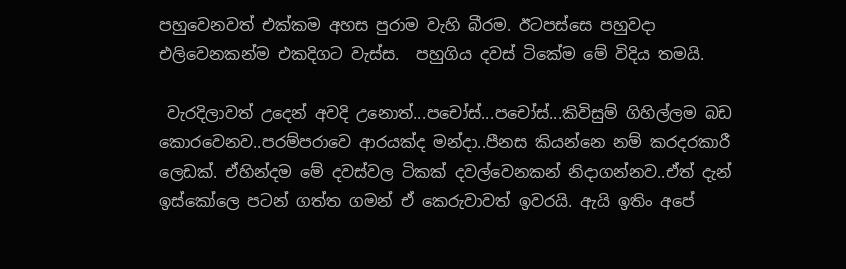පහුවෙනවත් එක්කම අහස පුරාම වැහි බීරම. ඊටපස්සෙ පහුවදා එලිවෙනකන්ම එකදිගට වැස්ස.  පහුගිය දවස් ටිකේම මේ විදිය තමයි.

 වැරදිලාවත් උදෙන් අවදි උනොත්...පචෝස්...පචෝස්...කිවිසුම් ගිහිල්ලම බඩ කොරවෙනව..පරම්පරාවෙ ආරයක්ද මන්දා..පීනස කියන්නෙ නම් කරදරකාරී ලෙඩක්. ඒහින්දම මේ දවස්වල ටිකක් දවල්වෙනකන් නිදාගන්නව..ඒත් දැන් ඉස්කෝලෙ පටන් ගත්ත ගමන් ඒ කෙරුවාවත් ඉවරයි. ඇයි ඉතිං අපේ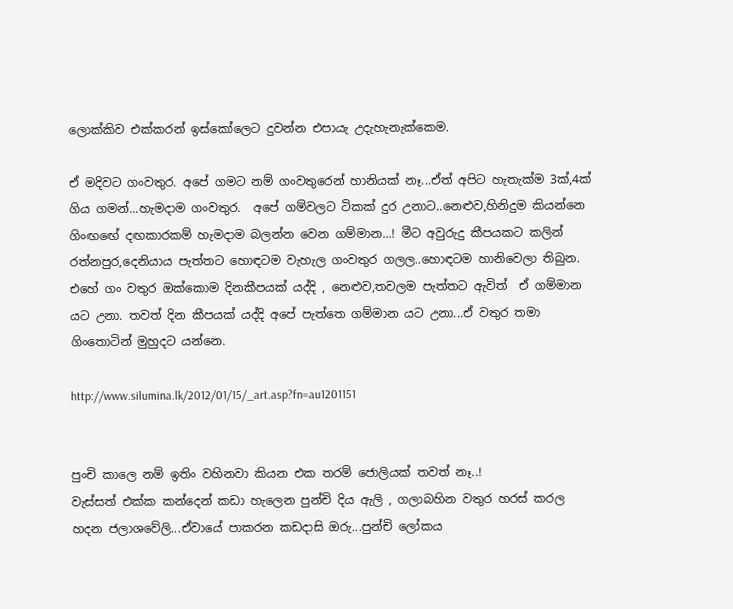ලොක්කිව එක්කරන් ඉස්කෝලෙට දුවන්න එපායැ උදැහැනැක්කෙම.

ඒ මදිවට ගංවතුර. අපේ ගමට නම් ගංවතුරෙන් හානියක් නෑ...ඒත් අපිට හැතැක්ම 3ක්,4ක් ගිය ගමන්...හැමදාම ගංවතුර.  අපේ ගම්වලට ටිකක් දුර උනාට..නෙළුව,හිනිදුම කියන්නෙ ගිංඟඟේ දඟකාරකම් හැමදාම බලන්න වෙන ගම්මාන...! මීට අවුරුදු කීපයකට කලින් රත්නපුර,දෙනියාය පැත්තට හොඳටම වැහැල ගංවතුර ගලල..හොඳටම හානිවෙලා තිබුන. එහේ ගං වතුර ඔක්කොම දිනකීපයක් යද්දි , නෙළුව,තවලම පැත්තට ඇවිත්  ඒ ගම්මාන යට උනා. තවත් දින කීපයක් යද්දි අපේ පැත්තෙ ගම්මාන යට උනා...ඒ වතුර තමා ගිංතොටින් මුහුදට යන්නෙ.

http://www.silumina.lk/2012/01/15/_art.asp?fn=au1201151


පුංචි කාලෙ නම් ඉතිං වහිනවා කියන එක තරම් ජොලියක් තවත් නෑ..!
වැස්සත් එක්ක කන්දෙන් කඩා හැලෙන පුන්චි දිය ඇලි , ගලාබහින වතුර හරස් කරල හදන ජලාශවේලි...ඒවායේ පාකරන කඩදාසි ඔරු...පුන්චි ලෝකය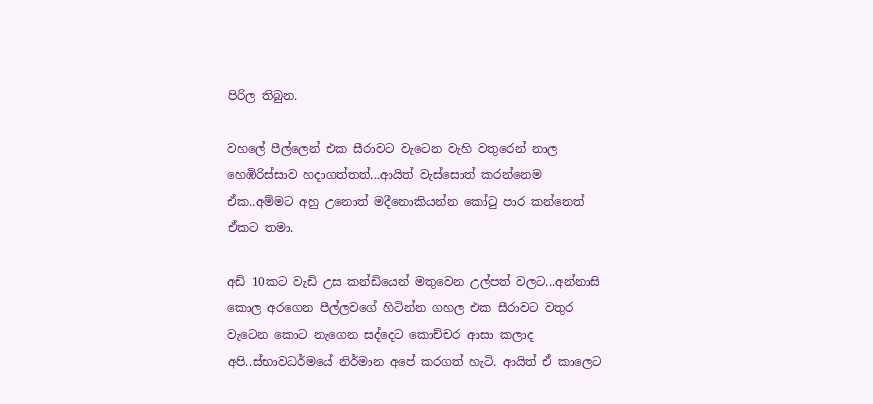පිරිල තිබුන.

වහලේ පීල්ලෙන් එක සීරාවට වැටෙන වැහි වතුරෙන් නාල හෙඹිරිස්සාව හදාගත්තත්...ආයිත් වැස්සොත් කරන්නෙම ඒක..අම්මට අහු උනොත් මදීනොකියන්න කෝ‍ටු පාර කන්නෙත් ඒකට තමා.

අඩි 10කට වැඩි උස කන්ඩියෙන් මතුවෙන උල්පත් වලට...අන්නාසි කොල අරගෙන පීල්ලවගේ හිටින්න ගහල එක සීරාවට වතුර වැටෙන කොට නැගෙන සද්දෙට කොච්චර ආසා කලාද අපි..ස්භාවධර්මයේ නිර්මාන අපේ කරගත් හැටි. ආයිත් ඒ කාලෙට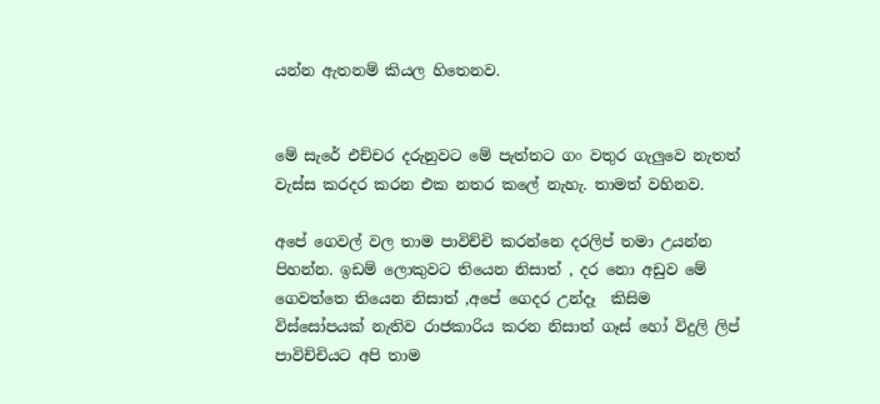යන්න ඇතනම් කියල හිතෙනව.


මේ සැරේ එච්චර දරුනුවට මේ පැත්තට ගං වතුර ගැලුවෙ නැතත් වැස්ස කරදර කරන එක නතර කලේ නැහැ. තාමත් වහිනව.

අපේ ගෙවල් වල තාම පාවිච්චි කරන්නෙ දරලිප් තමා උයන්න පිහන්න. ඉඩම් ලොකුවට තියෙන නිසාත් , දර නො අඩුව මේ ගෙවත්තෙ තියෙන නිසාත් ,අපේ ගෙදර උන්දෑ  කිසිම විස්සෝපයක් නැතිව රාජකාරිය කරන නිසාත් ගෑස් හෝ විදුලි ලිප් පාවිච්චියට අපි තාම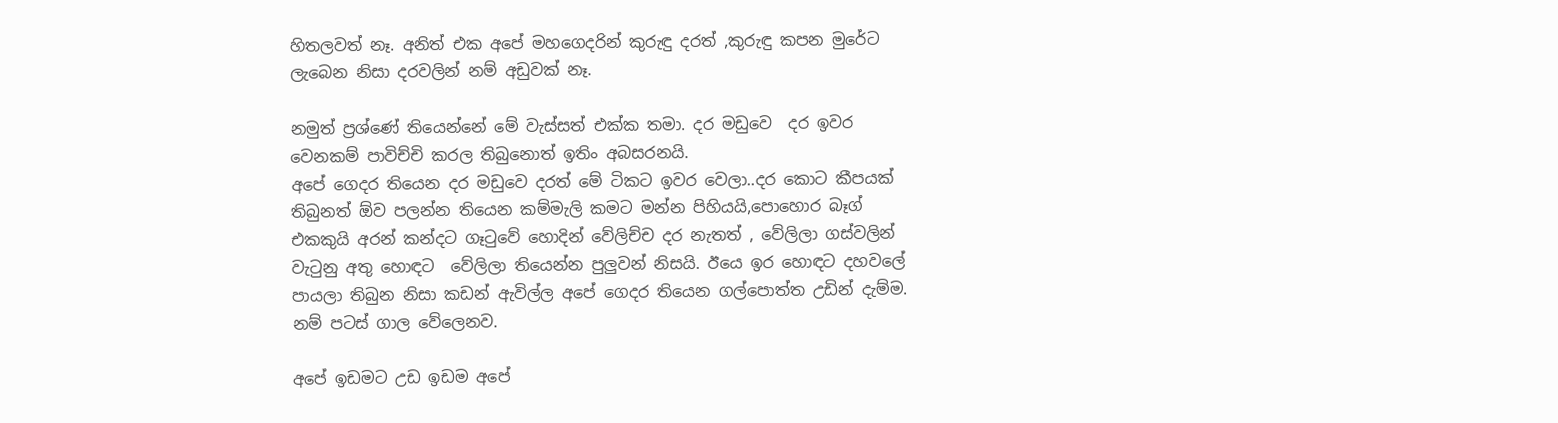හිතලවත් නෑ. අනිත් එක අපේ මහගෙදරින් කුරුඳු දරත් ,කුරුඳු කපන මුරේට ලැබෙන නිසා දරවලින් නම් අඩුවක් නෑ.

නමුත් ප්‍රශ්ණේ තියෙන්නේ මේ වැස්සත් එක්ක තමා. දර මඩුවෙ  දර ඉවර වෙනකම් පාවිච්චි කරල තිබුනොත් ඉතිං අබසරනයි.
අපේ ගෙදර තියෙන දර මඩුවෙ දරත් මේ ටිකට ඉවර වෙලා..දර කොට කීපයක් තිබුනත් ඕව පලන්න තියෙන කම්මැලි කමට මන්න පිහියයි,පොහොර බෑග් එකකුයි අරන් කන්දට ගෑ‍ටුවේ හොදින් වේලිච්ච දර නැතත් , වේලිලා ගස්වලින් වැ‍ටුනු අතු හොඳට  වේලිලා තියෙන්න පුලුවන් නිසයි. ඊයෙ ඉර හොඳට දහවලේ පායලා තිබුන නිසා කඩන් ඇවිල්ල අපේ ගෙදර තියෙන ගල්පොත්ත උඩින් දැම්ම. නම් පටස් ගාල වේලෙනව.

අපේ ඉඩමට උඩ ඉඩම අපේ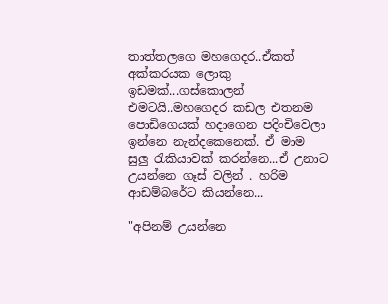තාත්තලගෙ මහගෙදර..ඒකත් අක්කරයක ලොකු ඉඩමක්...ගස්කොලන් එමටයි..මහගෙදර කඩල එතනම පොඩිගෙයක් හදාගෙන පදිංචිවෙලා ඉන්නෙ නැන්දකෙනෙක්. ඒ මාම  සුලු ‍රැකියාවක් කරන්නෙ...ඒ උනාට උයන්නෙ ගෑස් වලින් . හරිම ආඩම්බරේට කියන්නෙ...

"අපිනම් උයන්නෙ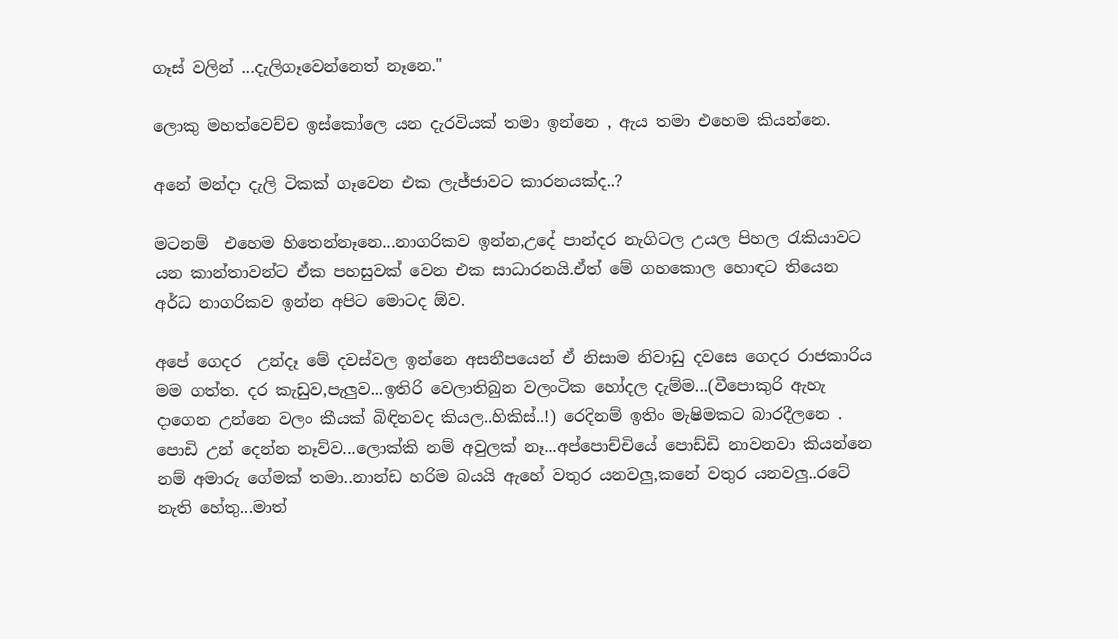ගෑස් වලින් ...දැලිගෑවෙන්නෙත් නෑනෙ."

ලොකු මහත්වෙච්ච ඉස්කෝලෙ යන දැරවියක් තමා ඉන්නෙ , ඇය තමා එහෙම කියන්නෙ.

අනේ මන්දා දැලි ටිකක් ගෑවෙන එක ලැජ්ජාවට කාරනයක්ද..?

මටනම්  එහෙම හිතෙන්නෑනෙ...නාගරිකව ඉන්න,උදේ පාන්දර නැගිටල උයල පිහල ‍රැකියාවට යන කාන්තාවන්ට ඒක පහසුවක් වෙන එක සාධාරනයි.ඒත් මේ ගහකොල හොඳට තියෙන අර්ධ නාගරිකව ඉන්න අපිට මොටද ඕව.

අපේ ගෙදර  උන්දෑ මේ දවස්වල ඉන්නෙ අසනීපයෙන් ඒ නිසාම නිවාඩු දවසෙ ගෙදර රාජකාරිය මම ගත්ත. දර කැඩුව,පැලුව...ඉතිරි වෙලාතිබුන වලංටික හෝදල දැම්ම...(වීපොකුරි ඇහැ දාගෙන උන්නෙ වලං කීයක් බිඳිනවද කියල..හිකිස්..!) රෙදිනම් ඉතිං මැෂිමකට බාරදීලනෙ . පොඩි උන් දෙන්න නෑව්ව...ලොක්කි නම් අවුලක් නෑ...අප්පොච්චියේ පොඩ්ඩි නාවනවා කියන්නෙ නම් අමාරු ගේමක් තමා..නාන්ඩ හරිම බයයි ඇහේ වතුර යනවලු,කනේ වතුර යනවලු..රටේ නැති හේතු...මාත්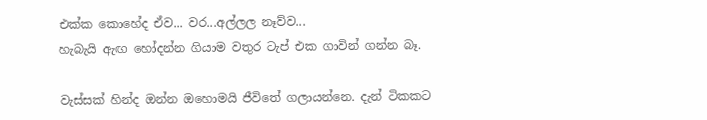එක්ක කොහේද ඒව... වර...අල්ලල නෑව්ව...
හැබැයි ඇඟ හෝදන්න ගියාම වතුර ටැප් එක ගාවින් ගන්න බෑ.

වැස්සක් හින්ද ඔන්න ඔහොමයි ජීවිතේ ගලායන්නෙ. දැන් ටිකකට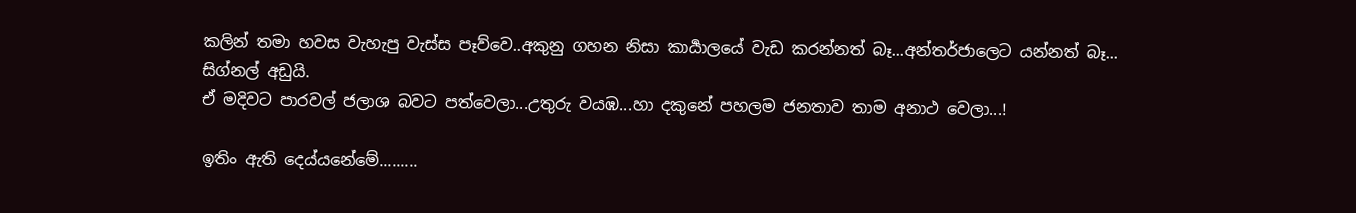කලින් තමා හවස වැහැපු වැස්ස පෑව්වෙ..අකුනු ගහන නිසා කාර්‍යාලයේ වැඩ කරන්නත් බෑ...අන්තර්ජාලෙට යන්නත් බෑ... සිග්නල් අඩුයි.
ඒ මදිවට පාරවල් ජලාශ බවට පත්වෙලා...උතුරු වයඹ...හා දකුනේ පහලම ජනතාව තාම අනාථ වෙලා...!

ඉතිං ඇති දෙය්යනේමේ.........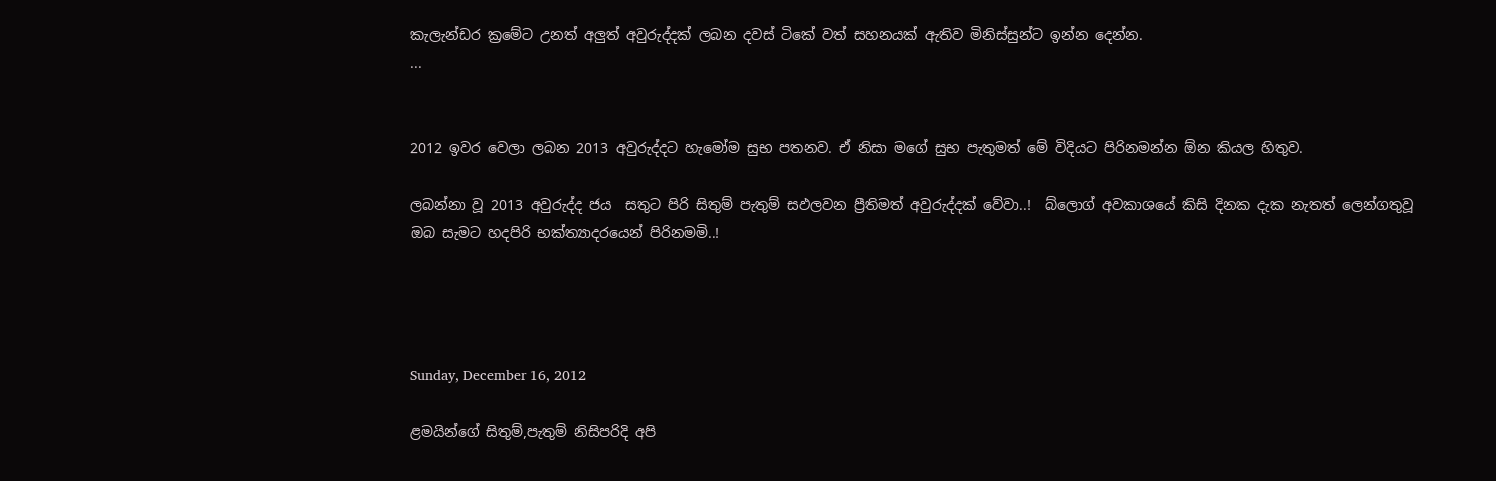කැලැන්ඩර ක්‍රමේට උනත් අලුත් අවුරුද්දක් ලබන දවස් ටිකේ වත් සහනයක් ඇතිව මිනිස්සුන්ට ඉන්න දෙන්න.
...


2012 ඉවර වෙලා ලබන 2013 අවුරුද්දට හැමෝම සුභ පතනව. ඒ නිසා මගේ සුභ පැතුමත් මේ විදියට පිරිනමන්න ඕන කියල හිතුව.

ලබන්නා වූ 2013 අවුරුද්ද ජය  සතුට පිරි සිතුම් පැතුම් සඵලවන ප්‍රීතිමත් අවුරුද්දක් වේවා..!  බ්ලොග් අවකාශයේ කිසි දිනක දැක නැතත් ලෙන්ගතුවූ ඔබ සැමට හදපිරි භක්ත්‍යාදරයෙන් පිරිනමමි..!




Sunday, December 16, 2012

ළමයින්ගේ සිතුම්,පැතුම් නිසිපරිදි අපි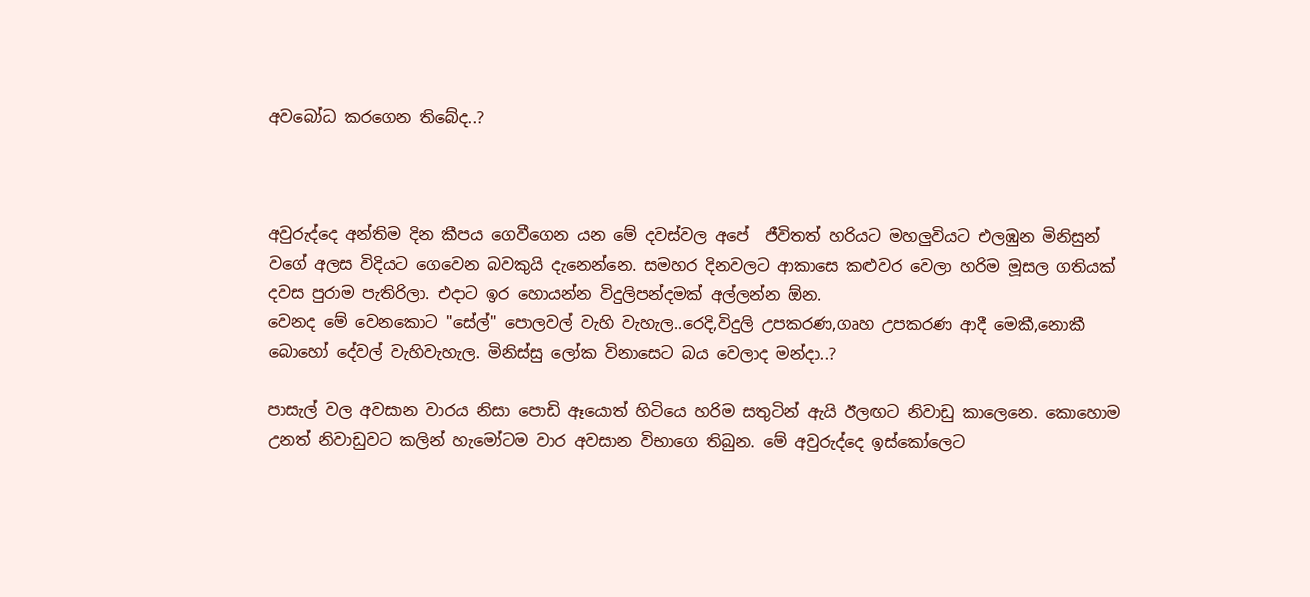අවබෝධ කරගෙන තිබේද..?



අවුරුද්දෙ අන්තිම දින කීපය ගෙවීගෙන යන මේ දවස්වල අපේ  ජීවිතත් හරියට මහලුවියට එලඹුන මිනිසුන් වගේ අලස විදියට ගෙවෙන බවකුයි දැනෙන්නෙ. සමහර දිනවලට ආකාසෙ කළුවර වෙලා හරිම මූසල ගතියක් දවස පුරාම පැතිරිලා. එදාට ඉර හොයන්න විදුලිපන්දමක් අල්ලන්න ඕන.
වෙනද මේ වෙනකොට "සේල්" පොලවල් වැහි වැහැල..රෙදි,විදුලි උපකරණ,ගෘහ උපකරණ ආදී මෙකී,නොකී බොහෝ දේවල් වැහිවැහැල. මිනිස්සු ලෝක විනාසෙට බය වෙලාද මන්දා..?

පාසැල් වල අවසාන වාරය නිසා පොඩි ඈයොත් හිටියෙ හරිම සතුටින් ඇයි ඊලඟට නිවාඩු කාලෙනෙ. කොහොම උනත් නිවාඩුවට කලින් හැමෝටම වාර අවසාන විභාගෙ තිබුන. මේ අවුරුද්දෙ ඉස්කෝලෙට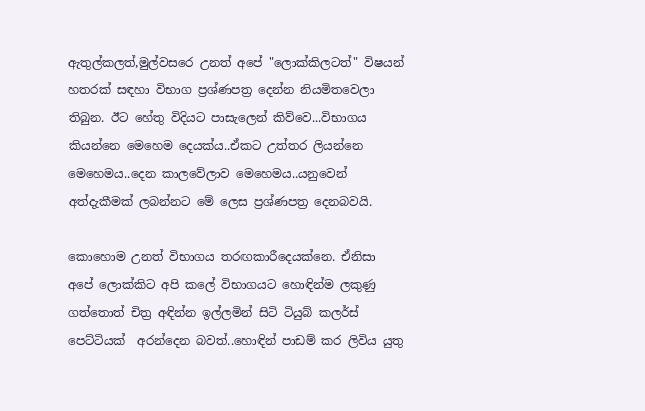ඇතුල්කලත්,මුල්වසරෙ උනත් අපේ "ලොක්කිලටත්" විෂයන් හතරක් සඳහා විභාග ප්‍රශ්ණපත්‍ර දෙන්න නියමිතවෙලා තිබුන. ඊට හේතු විදියට පාසැලෙන් කිව්වෙ...විභාගය කියන්නෙ මෙහෙම දෙයක්ය..ඒකට උත්තර ලියන්නෙ මෙහෙමය..දෙන කාලවේලාව මෙහෙමය..යනුවෙන් අත්දැකීමක් ලබන්නට මේ ලෙස ප්‍රශ්ණපත්‍ර දෙනබවයි.

කොහොම උනත් විභාගය තරඟකාරීදෙයක්නෙ. ඒනිසා අපේ ලොක්කිට අපි කලේ විභාගයට හොඳින්ම ලකුණු ගත්තොත් චිත්‍ර අඳින්න ඉල්ලමින් සිටි ටියුබ් කලර්ස් පෙට්ටියක්  අරන්දෙන බවත්..හොඳින් පාඩම් කර ලිවිය යුතු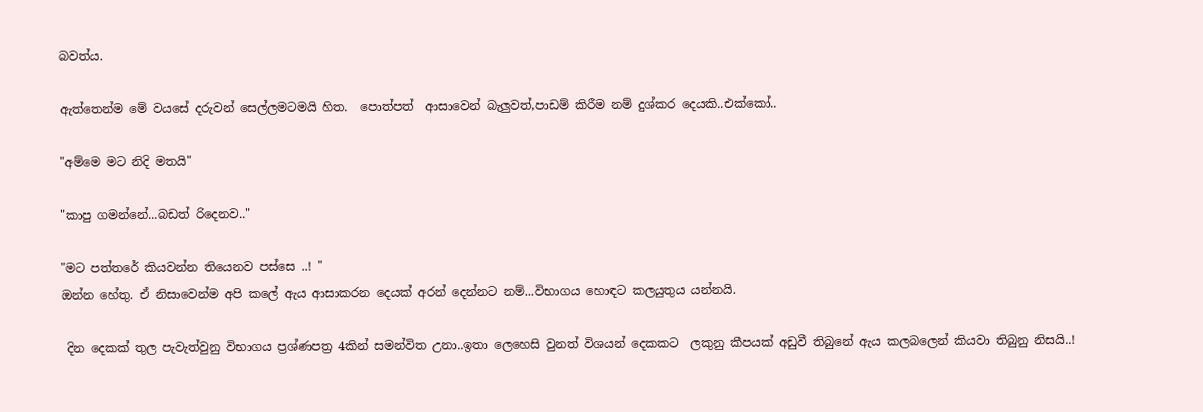බවත්ය.

ඇත්තෙන්ම මේ වයසේ දරුවන් සෙල්ලමටමයි හිත.  පොත්පත්  ආසාවෙන් බැලුවත්,පාඩම් කිරීම නම් දුශ්කර දෙයකි..එක්කෝ..

"අම්මෙ මට නිදි මතයි"

"කාපු ගමන්නේ...බඩත් රිදෙනව.."

"මට පත්තරේ කියවන්න තියෙනව පස්සෙ ..! "
ඔන්න හේතු. ඒ නිසාවෙන්ම අපි කලේ ඇය ආසාකරන දෙයක් අරන් දෙන්නට නම්...විභාගය හොඳට කලයුතුය යන්නයි.

 දින දෙකක් තුල පැවැත්වුනු විභාගය ප්‍රශ්ණපත්‍ර 4කින් සමන්විත උනා..ඉතා ලෙහෙසි වුනත් විශයන් දෙකකට  ලකුනු කීපයක් අඩුවී තිබුනේ ඇය කලබලෙන් කියවා තිබුනු නිසයි..!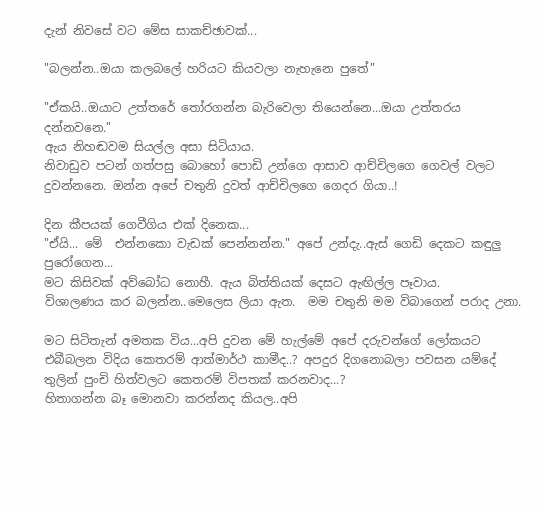දැන් නිවසේ වට මේස සාකච්ඡාවක්...

"බලන්න..ඔයා කලබලේ හරියට කියවලා නැහැනෙ පුතේ"

"ඒකයි..ඔයාට උත්තරේ ‍තෝරගන්න බැරිවෙලා තියෙන්නෙ...ඔයා උත්තරය දන්නවනෙ."
ඇය නිහඬවම සියල්ල අසා සිටියාය.
නිවාඩුව පටන් ගත්පසු බොහෝ පොඩි උන්ගෙ ආසාව ආච්චිලගෙ ගෙවල් වලට දුවන්නනෙ. ඔන්න අපේ චතුනි දුවත් ආච්චිලගෙ ගෙදර ගියා..!

දින කීපයක් ගෙවීගිය එක් දිනෙක...
"ඒයි... මේ  එන්නකො වැඩක් පෙන්නන්න." අපේ උන්දැ..ඇස් ගෙඩි දෙකට කඳුලු පුරෝගෙන...
මට කිසිවක් අව්බෝධ නොහී. ඇය බිත්තියක් දෙසට ඇඟිල්ල පෑවාය.
විශාලණය කර බලන්න..මෙලෙස ලියා ඇත.  මම චතුනි මම විබාගෙන් පරාද උනා.

මට සිටිතැන් අමතක විය...අපි දුවන මේ හැල්මේ අපේ දරුවන්ගේ ලෝකයට එබීබලන විදිය කෙතරම් ආත්මාර්ථ කාමීද..? අපදුර දිගනොබලා පවසන යම්දේ තුලින් පුංචි හිත්වලට කෙතරම් විපතක් කරනවාද...?
හිතාගන්න බෑ මොනවා කරන්නද කියල..අපි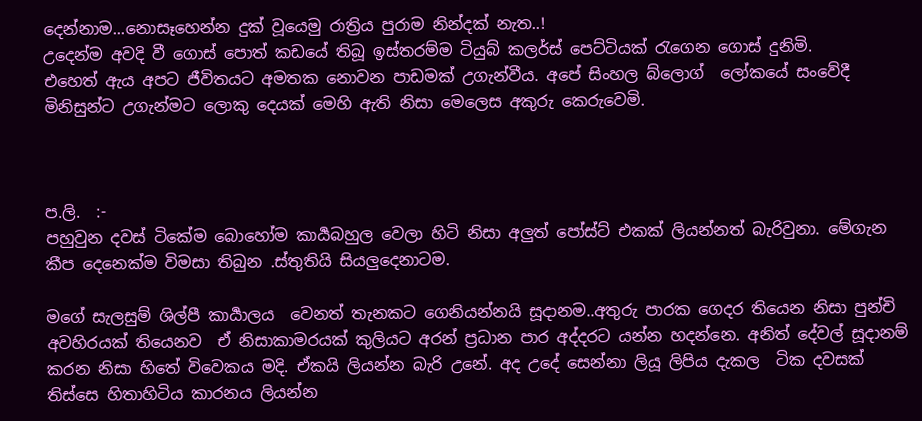දෙන්නාම...නොසෑහෙන්න දුක් වූයෙමු රාත්‍රිය පුරාම නින්දක් නැත..!
උදෙන්ම අවදි වී ගොස් පොත් කඩයේ තිබූ ඉස්තරම්ම ටියුබ් කලර්ස් පෙට්ටියක් ‍රැගෙන ගොස් දුනිමි.
එහෙත් ඇය අපට ජීවිතයට අමතක නොවන පාඩමක් උගැන්වීය. අපේ සිංහල බ්ලොග්  ලෝකයේ සංවේදී මිනිසුන්ට උගැන්මට ලොකු දෙයක් මෙහි ඇති නිසා මෙලෙස අකුරු කෙරුවෙමි.



ප.ලි.  :-
පහුවුන දවස් ටිකේම බොහෝම කාර්‍යබහුල වෙලා හිටි නිසා අලුත් පෝස්ට් එකක් ලියන්නත් බැරිවුනා. මේගැන කීප දෙනෙක්ම විමසා තිබුන .ස්තුතියි සියලුදෙනාටම.

මගේ සැලසුම් ශිල්පී කාර්‍යාලය  වෙනත් තැනකට ගෙනියන්නයි සූදානම..අතුරු පාරක ගෙදර තියෙන නිසා පුන්චි අවහිරයක් තියෙනව  ඒ නිසාකාමරයක් කුලියට අරන් ප්‍රධාන පාර අද්දරට යන්න හදන්නෙ. අනිත් දේවල් සූදානම් කරන නිසා හිතේ විවෙකය මදි. ඒකයි ලියන්න බැරි උනේ. අද උදේ සෙන්නා ලියූ ලිපිය දැකල  ටික දවසක් තිස්සෙ හිතාහිටිය කාරනය ලියන්න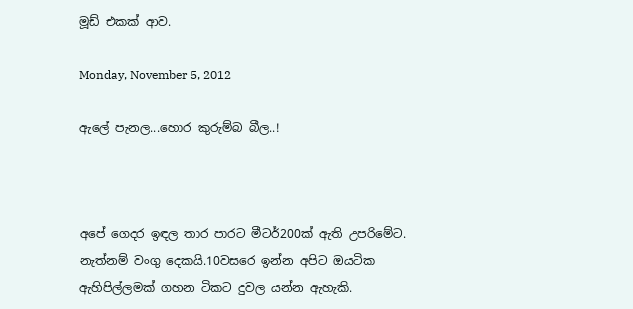මූඩ් එකක් ආව.

Monday, November 5, 2012

ඇලේ පැනල...හොර කුරුම්බ බීල..!



අපේ ගෙදර ඉඳල තාර පාරට මීටර්200ක් ඇති උපරිමේට. නැත්නම් වංගු දෙකයි.10වසරෙ ඉන්න අපිට ඔයටික ඇහිපිල්ලමක් ගහන ටිකට දුවල යන්න ඇහැකි.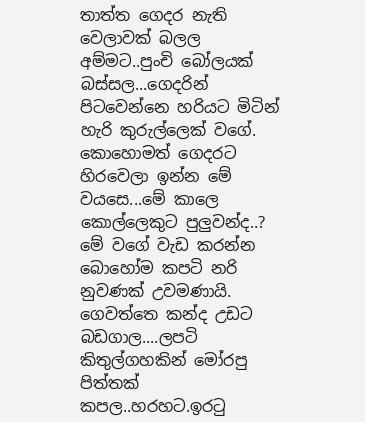තාත්ත ගෙදර නැති වෙලාවක් බලල අම්මට..පුංචි බෝලයක් බස්සල...ගෙදරින් පිටවෙන්නෙ හරියට මිටින් හැරි කුරුල්ලෙක් වගේ. කොහොමත් ගෙදරට හිරවෙලා ඉන්න මේ වයසෙ...මේ කාලෙ කොල්ලෙකුට පුලුවන්ද..?
මේ වගේ වැඩ කරන්න බොහෝම කපටි නරි නුවණක් උවමණායි. ගෙවත්තෙ කන්ද උඩට බඩගාල....ලපටි කිතුල්ගහකින් මෝරපු පිත්තක් කපල..හරහට.ඉර‍ටු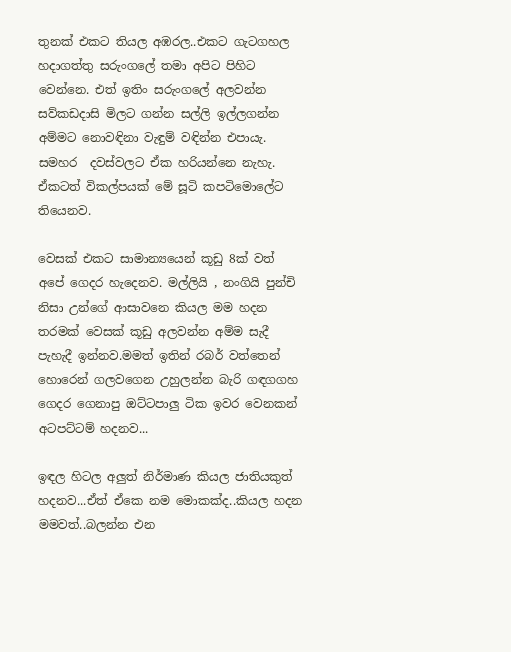තුනක් එකට තියල අඹරල..එකට ගැටගහල හදාගත්තු සරුංගලේ තමා අපිට පිහිට වෙන්නෙ. එත් ඉතිං සරුංගලේ අලවන්න සව්කඩදාසි මිලට ගන්න සල්ලි ඉල්ලගන්න අම්මට නොවඳිනා වැඳුම් වඳින්න එපායැ. සමහර  දවස්වලට ඒක හරියන්නෙ නැහැ. ඒකටත් විකල්පයක් මේ සූටි කපටිමොලේට තියෙනව.

වෙසක් එකට සාමාන්‍යයෙන් කූඩු 8ක් වත් අපේ ගෙදර හැදෙනව. මල්ලියි , නංගියි පුන්චි නිසා උන්ගේ ආසාවනෙ කියල මම හදන තරමක් වෙසක් කූඩු අලවන්න අම්ම සැදී පැහැදී ඉන්නව.මමත් ඉතින් රබර් වත්තෙන් හොරෙන් ගලවගෙන උහුලන්න බැරි ගඳගගහ ගෙදර ගෙනාපු ඔට්ටපාලු ටික ඉවර වෙනකන් අටපට්ටම් හදනව...

ඉඳල හිටල අලුත් නිර්මාණ කියල ජාතියකුත් හදනව...ඒත් ඒකෙ නම මොකක්ද..කියල හදන මමවත්..බලන්න එන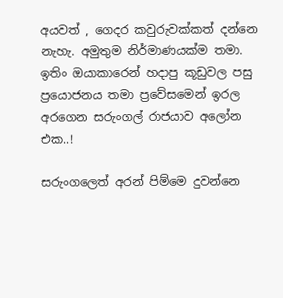අයවත් , ගෙදර කවුරුවක්කත් දන්නෙ නැහැ. අමුතුම නිර්මාණයක්ම තමා. ඉතිං ඔයාකාරෙන් හදාපු කූඩුවල පසු ප්‍රයොජනය තමා ප්‍රවේසමෙන් ඉරල අරගෙන සරුංගල් රාජයාව අලෝන එක..!

සරුංගලෙත් අරන් පිම්මෙ දුවන්නෙ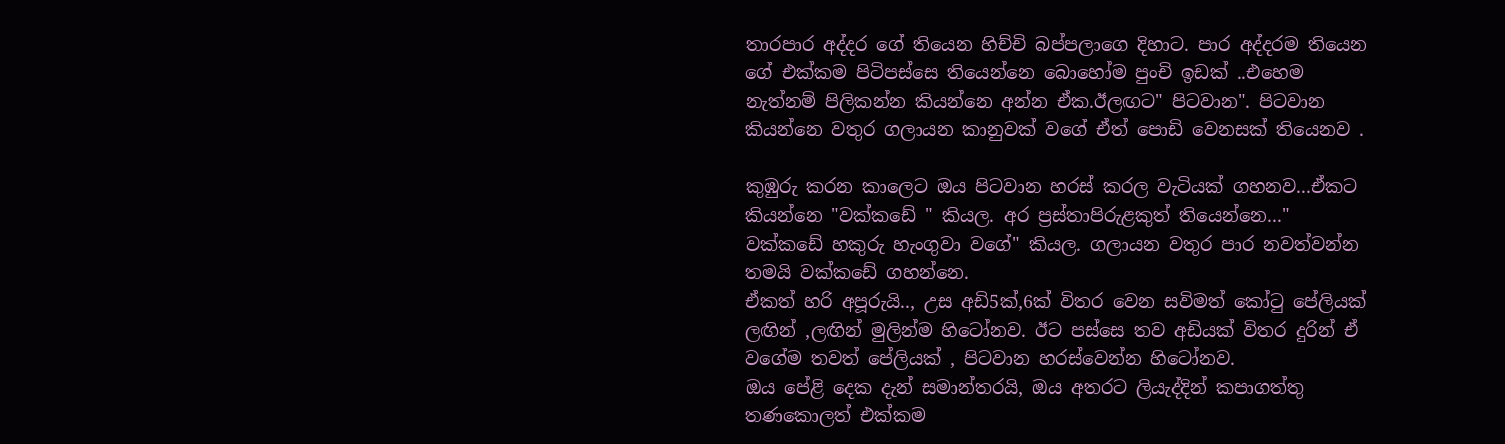තාරපාර අද්දර ගේ තියෙන හිච්චි බප්පලාගෙ දිහාට. පාර අද්දරම තියෙන ගේ එක්කම පිටිපස්සෙ තියෙන්නෙ බොහෝම පුංචි ඉඩක් ..එහෙම නැත්නම් පිලිකන්න කියන්නෙ අන්න ඒක.ඊලඟට" පිටවාන". පිටවාන කියන්නෙ වතුර ගලායන කානුවක් වගේ ඒත් පොඩි වෙනසක් තියෙනව .

කුඹුරු කරන කාලෙට ඔය පිටවාන හරස් කරල වැටියක් ගහනව...ඒකට කියන්නෙ "වක්කඩේ " කියල. අර ප්‍රස්තාපිරුළකුත් තියෙන්නෙ..." වක්කඩේ හකුරු හැංගුවා වගේ" කියල. ගලායන වතුර පාර නවත්වන්න තමයි වක්කඩේ ගහන්නෙ.
ඒකත් හරි අපූරුයි.., උස අඩි5ක්,6ක් විතර වෙන සවිමත් කෝ‍ටු පේලියක්  ලඟින් ,ලඟින් මුලින්ම හිටෝනව. ඊට පස්සෙ තව අඩියක් විතර දුරින් ඒ වගේම තවත් පේලියක් , පිටවාන හරස්වෙන්න හිටෝනව.
ඔය පේළි දෙක දැන් සමාන්තරයි, ඔය අතරට ලියැද්දින් කපාගත්තු තණකොලත් එක්කම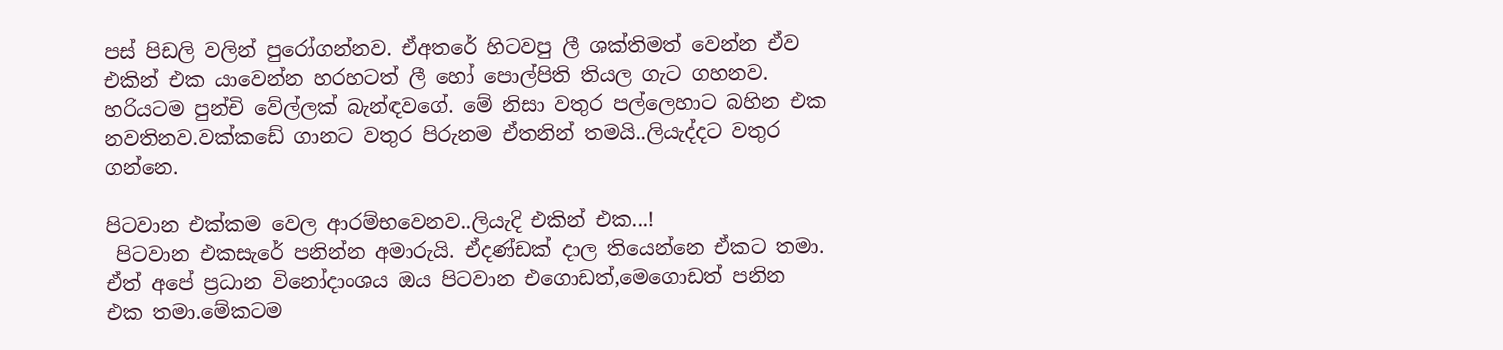පස් පිඩලි වලින් පුරෝගන්නව. ඒඅතරේ හිටවපු ලී ශක්තිමත් වෙන්න ඒව එකින් එක යාවෙන්න හරහටත් ලී හෝ පොල්පිති තියල ගැට ගහනව. හරියටම පුන්චි වේල්ලක් බැන්ඳවගේ. මේ නිසා වතුර පල්ලෙහාට බහින එක නවතිනව.වක්කඩේ ගානට වතුර පිරුනම ඒතනින් තමයි..ලියැද්දට වතුර ගන්නෙ.

පිටවාන එක්කම වෙල ආරම්භවෙනව..ලියැදි එකින් එක...!
 පිටවාන එකසැරේ පනින්න අමාරුයි. ඒදණ්ඩක් දාල තියෙන්නෙ ඒකට තමා. ඒත් අපේ ප්‍රධාන විනෝදාංශය ඔය පිටවාන එගොඩත්,මෙගොඩත් පනින එක තමා.මේකටම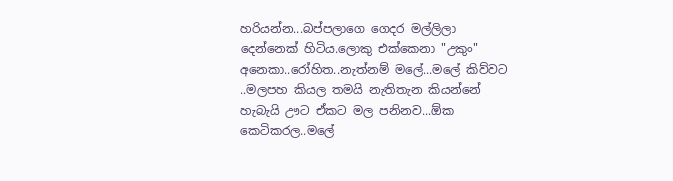හරියන්න...බප්පලාගෙ ගෙදර මල්ලිලා දෙන්නෙක් හිටිය.ලොකු එක්කෙනා "උකුං" අනෙකා..රෝහිත..නැත්නම් මලේ...මලේ කිව්වට ..මලපහ කියල තමයි නැතිතැන කියන්නේ හැබැයි ඌට ඒකට මල පනිනව...ඕක කෙටිකරල..මලේ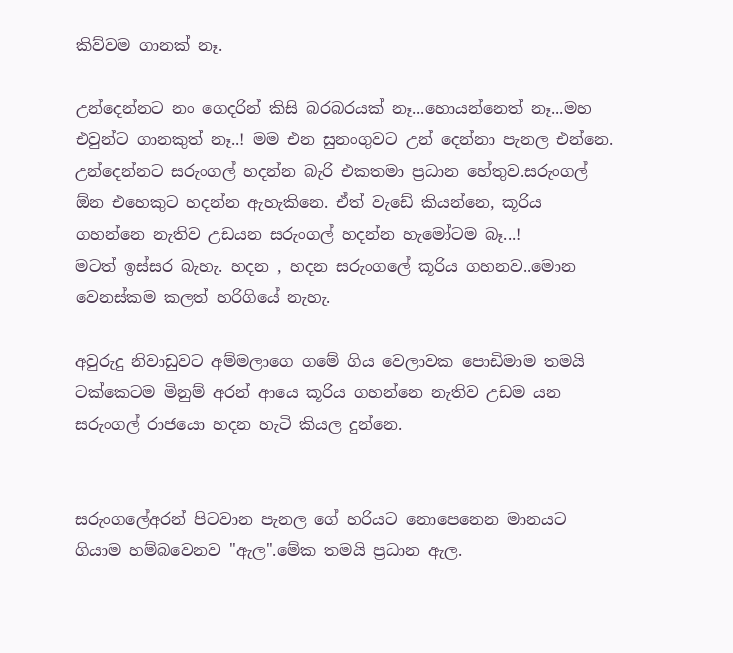කිව්වම ගානක් නෑ.

උන්දෙන්නට නං ගෙදරින් කිසි බරබරයක් නෑ...හොයන්නෙත් නෑ...මහ එවුන්ට ගානකුත් නෑ..! මම එන සුනංගුවට උන් දෙන්නා පැනල එන්නෙ. උන්දෙන්නට සරුංගල් හදන්න බැරි එකතමා ප්‍රධාන හේතුව.සරුංගල් ඕන එහෙකුට හදන්න ඇහැකිනෙ. ඒත් වැඩේ කියන්නෙ, කූරිය ගහන්නෙ නැතිව උඩයන සරුංගල් හදන්න හැමෝටම බෑ...!
මටත් ඉස්සර බැහැ. හදන , හදන සරුංගලේ කූරිය ගහනව..මොන වෙනස්කම කලත් හරිගියේ නැහැ.

අවුරුදු නිවාඩුවට අම්මලාගෙ ගමේ ගිය වෙලාවක පොඩිමාම තමයි ටක්කෙටම මිනුම් අරන් ආයෙ කූරිය ගහන්නෙ නැතිව උඩම යන සරුංගල් රාජයො හදන හැටි කියල දුන්නෙ.


සරුංගලේඅරන් පිටවාන පැනල ගේ හරියට නොපෙනෙන මානයට ගියාම හම්බවෙනව "ඇල".මේක තමයි ප්‍රධාන ඇල.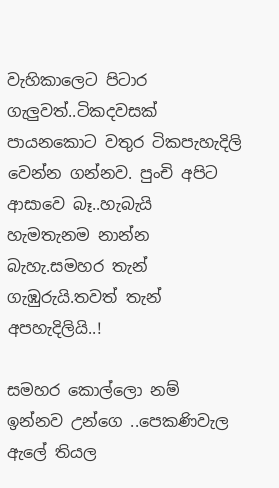වැහිකාලෙට පිටාර ගැලුවත්..ටිකදවසක් පායනකොට වතුර ටිකපැහැදිලි වෙන්න ගන්නව. පුංචි අපිට ආසාවෙ බෑ..හැබැයි හැමතැනම නාන්න බැහැ.සමහර තැන් ගැඹුරුයි.තවත් තැන් අපහැදිලියි..!

සමහර කොල්ලො නම් ඉන්නව උන්ගෙ ..පෙකණිවැල ඇලේ තියල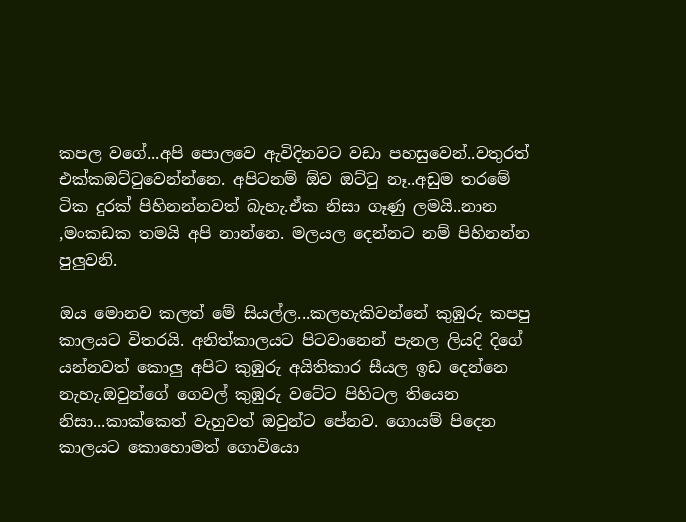කපල වගේ...අපි පොලවෙ ඇවිදිනවට වඩා පහසුවෙන්..වතුරත් එක්කඔට්‍ටුවෙන්න්නෙ. අපිටනම් ඕව ඔට්‍ටු නෑ..අඩුම තරමේ ටික දුරක් පිහිනන්නවත් බැහැ.ඒක නිසා ගෑණු ලමයි..නාන ,මංකඩක තමයි අපි නාන්නෙ. මලයල දෙන්නට නම් පිහිනන්න පුලුවනි.

ඔය මොනව කලත් මේ සියල්ල...කලහැකිවන්නේ කුඹුරු කපපු කාලයට විතරයි. අනිත්කාලයට පිටවානෙන් පැනල ලියදි දිගේ යන්නවත් කොලු අපිට කුඹුරු අයිතිකාර සීයල ඉඩ දෙන්නෙ නැහැ.ඔවුන්ගේ ගෙවල් කුඹුරු වටේට පිහිටල තියෙන නිසා...කාක්කෙත් වැහුවත් ඔවුන්ට පේනව. ගොයම් පිදෙන කාලයට කොහොමත් ගොවියො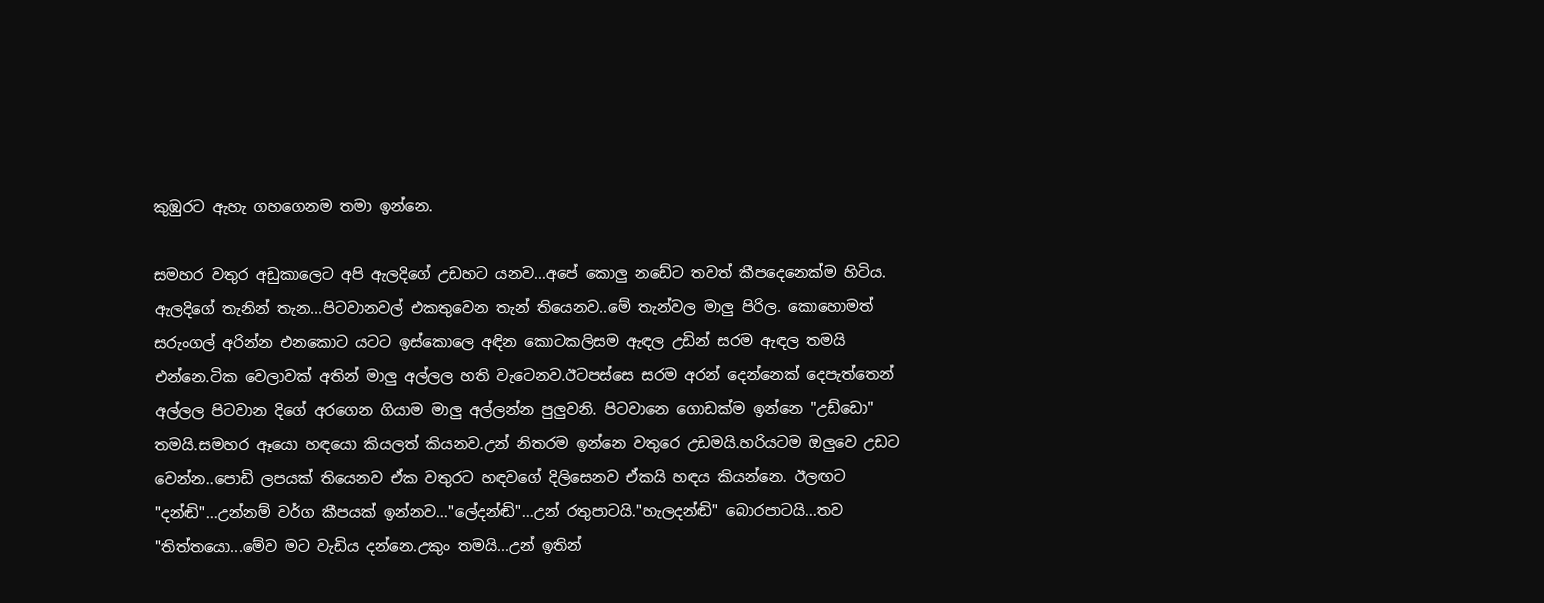කුඹුරට ඇහැ ගහගෙනම තමා ඉන්නෙ.

සමහර වතුර අඩුකාලෙට අපි ඇලදිගේ උඩහට යනව...අපේ කොලු නඩේට තවත් කීපදෙනෙක්ම හිටිය. ඇලදිගේ තැනින් තැන...පිටවානවල් එකතුවෙන තැන් තියෙනව..මේ තැන්වල මාලු පිරිල. කොහොමත් සරුංගල් අරින්න එනකොට යටට ඉස්කොලෙ අඳින කොටකලිසම ඇඳල උඩින් සරම ඇඳල තමයි එන්නෙ.ටික වෙලාවක් අතින් මාලු අල්ලල හති වැටෙනව.ඊටපස්සෙ සරම අරන් දෙන්නෙක් දෙපැත්තෙන් අල්ලල පිටවාන දිගේ අරගෙන ගියාම මාලු අල්ලන්න පුලුවනි. පිටවානෙ ගොඩක්ම ඉන්නෙ "උඩ්ඩො" තමයි.සමහර ඈයො හඳයො කියලත් කියනව.උන් නිතරම ඉන්නෙ වතුරෙ උඩමයි.හරියටම ඔලුවෙ උඩට වෙන්න..පොඩි ලපයක් තියෙනව ඒක වතුරට හඳවගේ දිලිසෙනව ඒකයි හඳය කියන්නෙ. ඊලඟට "දන්ඬි"...උන්නම් වර්ග කීපයක් ඉන්නව..."ලේදන්ඬි"...උන් රතුපාටයි."හැලදන්ඬි" බොරපාටයි...තව "තිත්තයො...මේව මට වැඩිය දන්නෙ.උකුං තමයි...උන් ඉතින්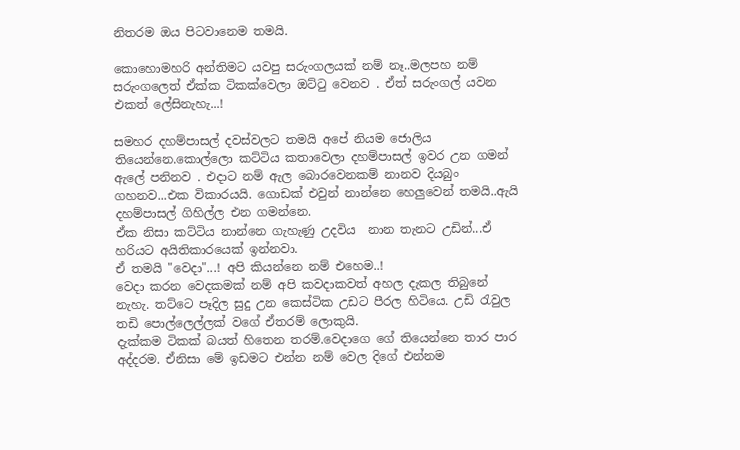නිතරම ඔය පිටවානෙම තමයි.

කොහොමහරි අන්තිමට යවපු සරුංගලයක් නම් නෑ..මලපහ නම් සරුංගලෙත් ඒක්ක ටිකක්වෙලා ඔට්‍ටු වෙනව . ඒත් සරුංගල් යවන එකත් ලේසිනැහැ...!

සමහර දහම්පාසල් දවස්වලට තමයි අපේ නියම ජොලිය තියෙන්නෙ.කොල්ලො කට්ටිය කතාවෙලා දහම්පාසල් ඉවර උන ගමන් ඇලේ පනිනව . එදාට නම් ඇල බොරවෙනකම් නානව දියබුං ගහනව...එක විකාරයයි. ගොඩක් එවුන් නාන්නෙ හෙලුවෙන් තමයි..ඇයි දහම්පාසල් ගිහිල්ල එන ගමන්නෙ.
ඒක නිසා කට්ටිය නාන්නෙ ගැහැණු උදවිය  නාන තැනට උඩින්...ඒ හරියට අයිතිකාරයෙක් ඉන්නවා.
ඒ තමයි "වෙදා"...! අපි කියන්නෙ නම් එහෙම..!
වෙදා කරන වෙදකමක් නම් අපි කවදාකවත් අහල දැකල තිබුනේ නැහැ. තට්ටෙ පෑදිල සුදු උන කෙස්ටික උඩට පීරල හිටියෙ. උඩි ‍රැවුල තඩි පොල්ලෙල්ලක් වගේ ඒතරම් ලොකුයි.
දැක්කම ටිකක් බයත් හිතෙන තරම්.වෙදාගෙ ගේ තියෙන්නෙ තාර පාර අද්දරම. ඒනිසා මේ ඉඩමට එන්න නම් වෙල දිගේ එන්නම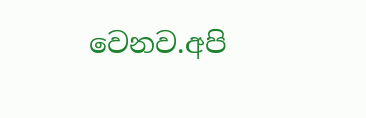වෙනව.අපි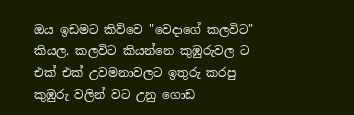ඔය ඉඩමට කිව්වෙ "වෙදාගේ කලවිට" කියල. කලවිට කියන්නෙ කුඹුරුවල ට එක් එක් උවමනාවලට ඉතුරු කරපු කුඹුරු වලින් වට උනු ගොඩ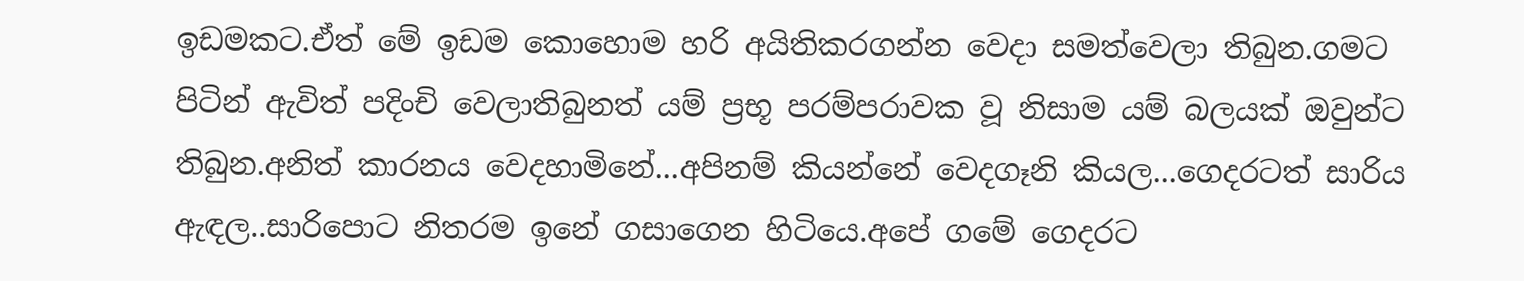ඉඩමකට.ඒත් මේ ඉඩම කොහොම හරි අයිතිකරගන්න වෙදා සමත්වෙලා තිබුන.ගමට පිටින් ඇවිත් පදිංචි වෙලාතිබුනත් යම් ප්‍රභූ පරම්පරාවක වූ නිසාම යම් බලයක් ඔවුන්ට තිබුන.අනිත් කාරනය වෙදහාමිනේ...අපිනම් කියන්නේ වෙදගෑනි කියල...ගෙදරටත් සාරිය ඇඳල..සාරිපොට නිතරම ඉනේ ගසාගෙන හිටියෙ.අපේ ගමේ ගෙදරට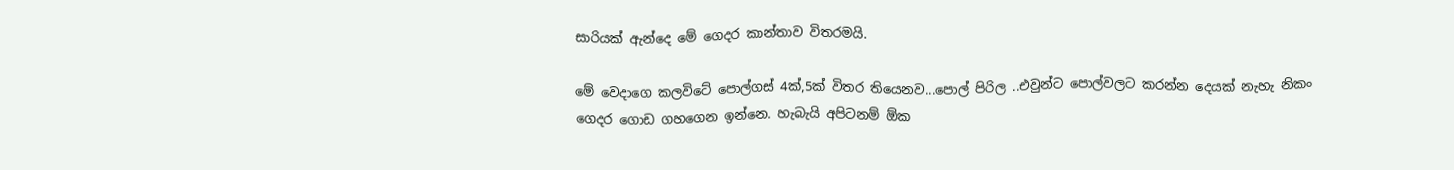සාරියක් ඇන්දෙ මේ ගෙදර කාන්තාව විතරමයි.

මේ වෙදාගෙ කලවිටේ පොල්ගස් 4ක්,5ක් විතර තියෙනව...පොල් පිරිල ..එවුන්ට පොල්වලට කරන්න දෙයක් නැහැ නිකං ගෙදර ගොඩ ගහගෙන ඉන්නෙ. හැබැයි අපිටනම් ඕක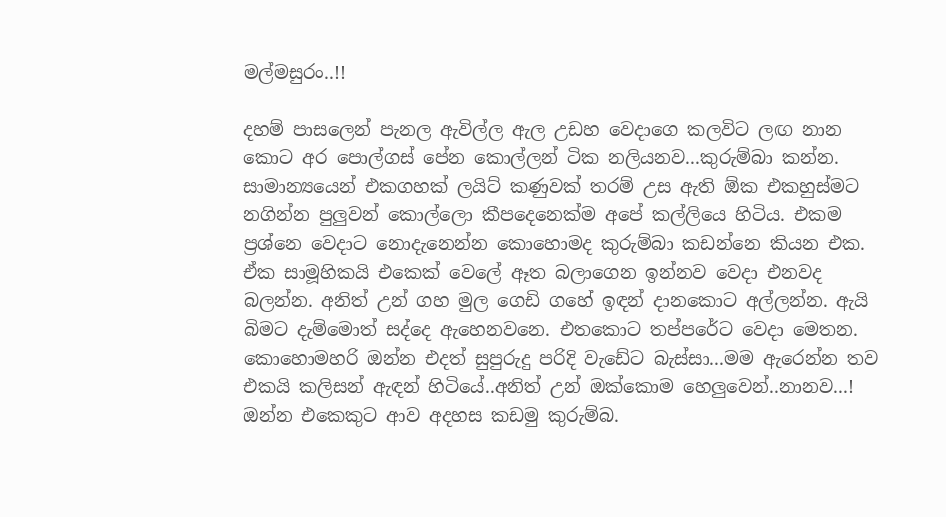මල්මසුරං..!!

දහම් පාසලෙන් පැනල ඇවිල්ල ඇල උඩහ වෙදාගෙ කලවිට ලඟ නාන කොට අර පොල්ගස් පේන කොල්ලන් ටික නලියනව...කුරුම්බා කන්න. සාමාන්‍යයෙන් එකගහක් ලයිට් කණුවක් තරම් උස ඇති ඕක එකහුස්මට නගින්න පුලුවන් කොල්ලො කීපදෙනෙක්ම අපේ කල්ලියෙ හිටිය. එකම ප්‍රශ්නෙ වෙදාට නොදැනෙන්න කොහොමද කුරුම්බා කඩන්නෙ කියන එක.
ඒක සාමූහිකයි එකෙක් වෙලේ ඈත බලාගෙන ඉන්නව වෙදා එනවද බලන්න. අනිත් උන් ගහ මුල ගෙඩි ගහේ ඉඳන් දානකොට අල්ලන්න. ඇයි බිමට දැම්මොත් සද්දෙ ඇහෙනවනෙ. එතකොට තප්පරේට වෙදා මෙතන.
කොහොමහරි ඔන්න එදත් සුපුරුදු පරිදි වැඩේට බැස්සා...මම ඇරෙන්න තව එකයි කලිසන් ඇඳන් හිටියේ..අනිත් උන් ඔක්කොම හෙලුවෙන්..නානව...! ඔන්න එකෙකුට ආව අදහස කඩමු කුරුම්බ.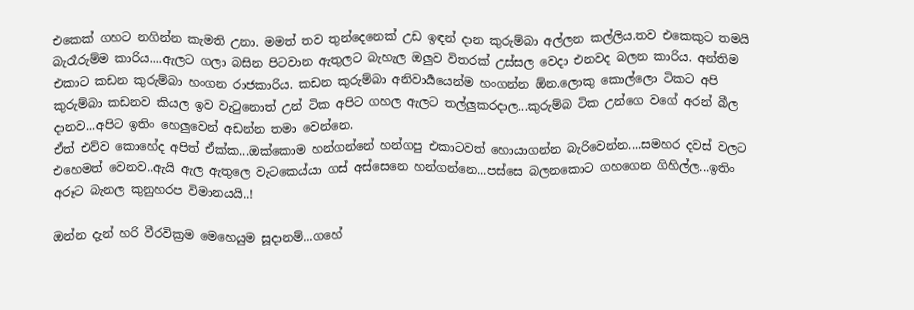එකෙක් ගහට නගින්න කැමති උනා. මමත් තව තුන්දෙනෙක් උඩ ඉඳන් දාන කුරුම්බා අල්ලන කල්ලිය.තව එකෙකුට තමයි බැරෑරුම්ම කාරිය....ඇලට ගලා බසින පිටවාන ඇතුලට බැහැල ඔලුව විතරක් උස්සල වෙදා එනවද බලන කාරිය. අන්තිම එකාට කඩන කුරුම්බා හංගන රාජකාරිය. කඩන කුරුම්බා අනිවාර්‍යයෙන්ම හංගන්න ඕන.ලොකු කොල්ලො ටිකට අපි කුරුම්බා කඩනව කියල ඉව වැ‍ටුනොත් උන් ටික අපිට ගහල ඇලට තල්ලුකරදාල...කුරුම්බ ටික උන්ගෙ වගේ අරන් බීල දානව...අපිට ඉතිං හෙලුවෙන් අඩන්න තමා වෙන්නෙ.
ඒත් එව්ව කොහේද අපිත් ඒක්ක...ඔක්කොම හන්ගන්නේ හන්ගපු එකාටවත් හොයාගන්න බැරිවෙන්න....සමහර දවස් වලට එහෙමත් වෙනව..ඇයි ඇල ඇතුලෙ වැටකෙය්යා ගස් අස්සෙනෙ හන්ගන්නෙ...පස්සෙ බලනකොට ගහගෙන ගිහිල්ල...ඉතිං අරූට බැනල කුනුහරප විමානයයි..!

ඔන්න දැන් හරි වීරවික්‍රම මෙහෙයුම සූදානම්...ගහේ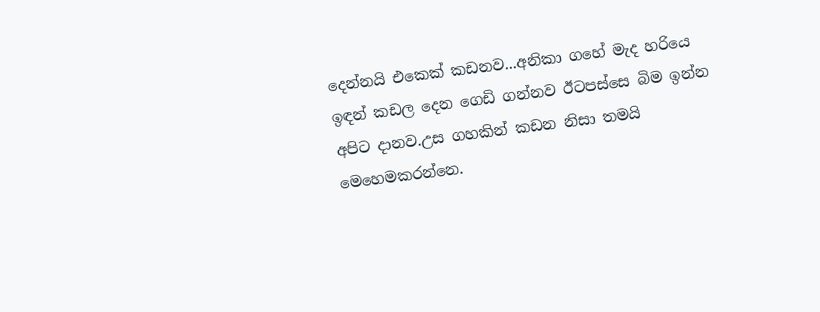දෙන්නයි එකෙක් කඩනව...අනිකා ගහේ මැද හරියෙ ඉඳන් කඩල දෙන ගෙඩි ගන්නව ඊටපස්සෙ බිම ඉන්න අපිට දානව.උස ගහකින් කඩන නිසා තමයි මෙහෙමකරන්නෙ.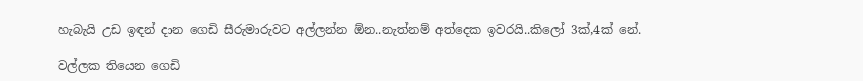හැබැයි උඩ ඉඳන් දාන ගෙඩි සීරුමාරුවට අල්ලන්න ඕන..නැත්නම් අත්දෙක ඉවරයි..කිලෝ 3ක්,4ක් නේ.

වල්ලක තියෙන ගෙඩි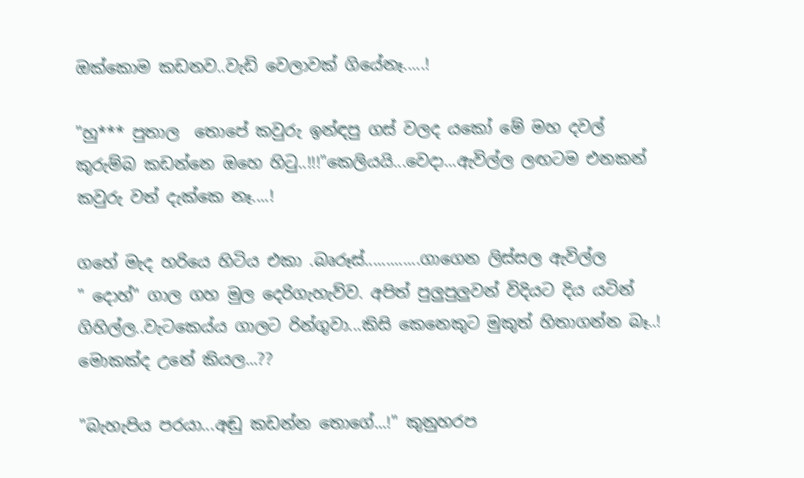ඔක්කොම කඩනව..වැඩි වෙලාවක් ගියේනෑ.....!

"හු*** පුතාල  තොපේ කවුරු ඉන්ඳපු ගස් වලද යකෝ මේ මහ දවල් කුරුම්බ කඩන්නෙ ඔහෙ හි‍ටු..!!!"කෙලියයි...වෙදා...ඇවිල්ල ලඟටම එනකන් කවුරු වත් දැක්කෙ නෑ....!

ගහේ මැද හරියෙ හිටිය එකා .බෘරූස්.............ගාගෙන ලිස්සල ඇවිල්ල
" දොහ්" ගාල ගහ මුල දෙරිගැහැව්ව. අපිත් පුලුපුලුවන් විදියට දිය යටින් ගිහිල්ල..වැටකෙය්ය ගාලට රින්ගුවා...කිසි කෙනෙකුට මුකුත් හිතාගන්න බෑ..! මොකක්ද උනේ කියල...??

"බැහැපිය පරයා...අඬු කඩන්න තොගේ...!" කුනුහරප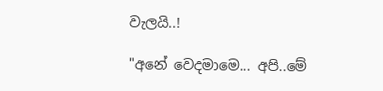වැලයි..!

"අනේ වෙදමාමෙ... අපි..මේ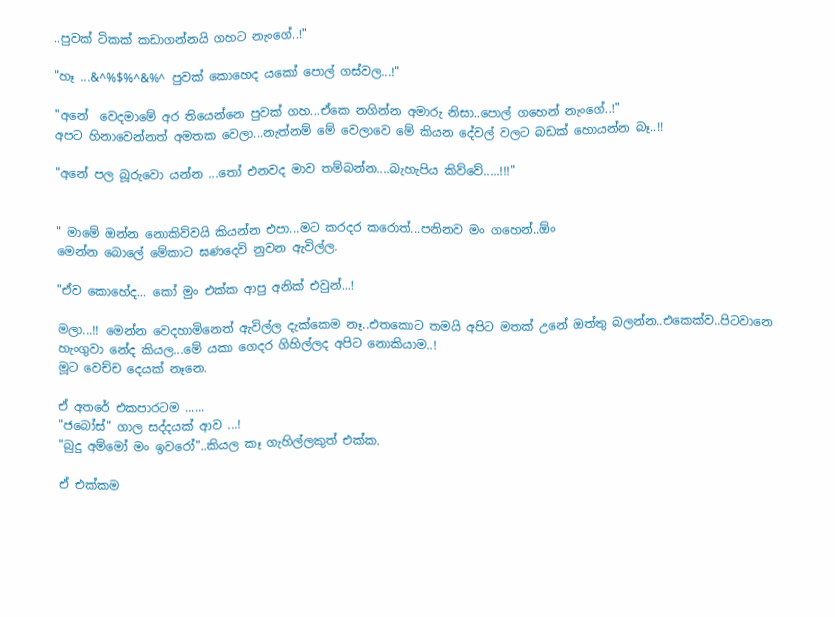..පුවක් ටිකක් කඩාගන්නයි ගහට නැංගේ..!"

"හෑ ...&^%$%^&%^ පුවක් කොහෙද යකෝ පොල් ගස්වල...!"

"අනේ  වෙදමාමේ අර තියෙන්නෙ පුවක් ගහ...ඒකෙ නගින්න අමාරු නිසා..පොල් ගහෙන් නැංගේ..!"
අපට හිනාවෙන්නත් අමතක වෙලා...නැත්නම් මේ වෙලාවෙ මේ කියන දේවල් වලට බඩක් හොයන්න බෑ..!!

"අනේ පල බූරුවො යන්න ...තෝ එනවද මාව තම්බන්න....බැහැපිය කිව්වේ.....!!!"


" මාමේ ඔන්න නොකිව්වයි කියන්න එපා...මට කරදර කරොත්...පනිනව මං ගහෙන්..ඕං
මෙන්න බොලේ මේකාට ඝණදෙවි නුවන ඇවිල්ල.

"ඒව කොහේද... කෝ මුං එක්ක ආපු අනික් එවුන්...!

මලා...!! මෙන්න වෙදහාමිනෙත් ඇවිල්ල දැක්කෙම නෑ..එතකොට තමයි අපිට මතක් උනේ ඔත්තු බලන්න..එකෙක්ව..පිටවානෙ හැංගුවා නේද කියල...මේ යකා ගෙදර ගිහිල්ලද අපිට නොකියාම..!
මූට වෙච්ච දෙයක් නෑනෙ.

ඒ අතරේ එකපාරටම ......
"ජබෝස්" ගාල සද්දයක් ආව ...!
"බුදු අම්මෝ මං ඉවරෝ"..කියල කෑ ගැහිල්ලකුත් එක්ක.

ඒ එක්කම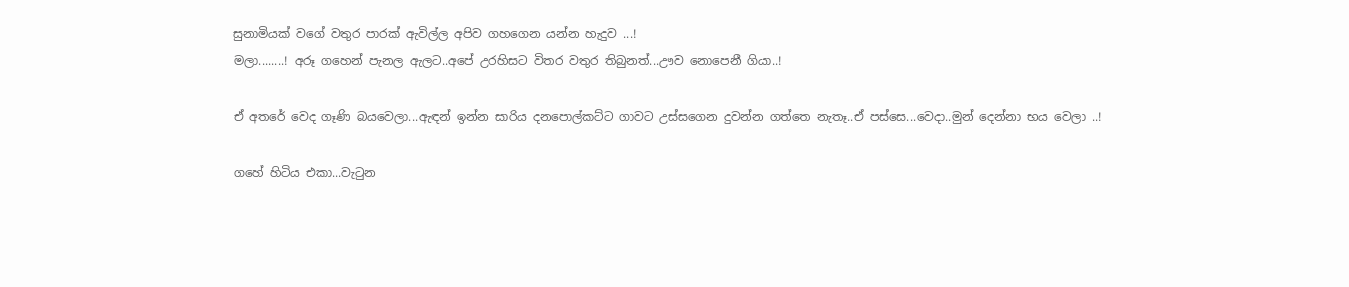සුනාමියක් වගේ වතුර පාරක් ඇවිල්ල අපිව ගහගෙන යන්න හැදුව ...!
මලා........! අරූ ගහෙන් පැනල ඇලට..අපේ උරහිසට විතර වතුර තිබුනත්...ඌව නොපෙනී ගියා..!

ඒ අතරේ වෙද ගෑණි බයවෙලා...ඇඳන් ඉන්න සාරිය දනපොල්කට්ට ගාවට උස්සගෙන දුවන්න ගත්තෙ නැතෑ..ඒ පස්සෙ...වෙදා..මුන් දෙන්නා භය වෙලා ..!

ගහේ හිටිය එකා...වැ‍ටුන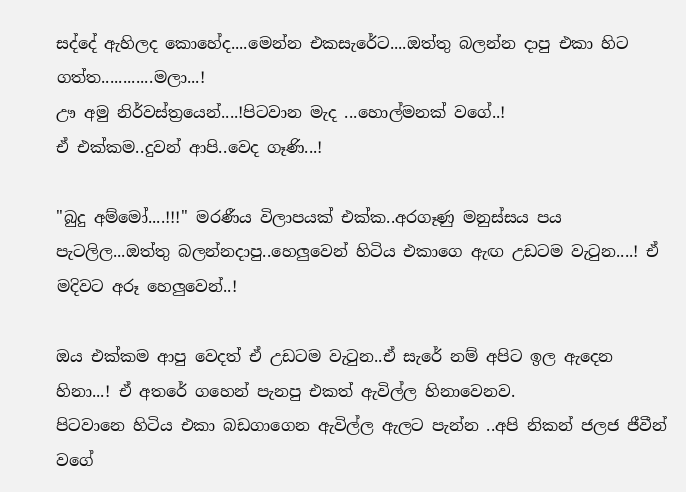සද්දේ ඇහිලද කොහේද....මෙන්න එකසැරේට....ඔත්තු බලන්න දාපු එකා හිට ගත්ත............මලා...!
ඌ අමු නිර්වස්ත්‍රයෙන්....!පිටවාන මැද ...හොල්මනක් වගේ..!
ඒ එක්කම..දුවන් ආපි..වෙද ගෑණි...!

"බුදු අම්මෝ....!!!" මරණීය විලාපයක් එක්ක..අරගෑණු මනුස්සය පය පැටලිල...ඔත්තු බලන්නදාපු..හෙලුවෙන් හිටිය එකාගෙ ඇඟ උඩටම වැ‍ටුන....! ඒ මදිවට අරූ හෙලුවෙන්..!

ඔය එක්කම ආපු වෙදත් ඒ උඩටම වැ‍ටුන..ඒ සැරේ නම් අපිට ඉල ඇදෙන හිනා...! ඒ අතරේ ගහෙන් පැනපු එකත් ඇවිල්ල හිනාවෙනව.
පිටවානෙ හිටිය එකා බඩගාගෙන ඇවිල්ල ඇලට පැන්න ..අපි නිකන් ජලජ ජීවීන් වගේ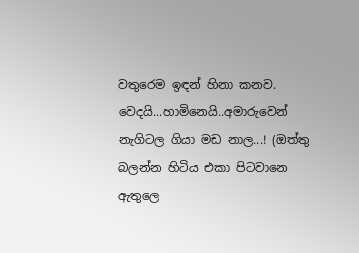වතුරෙම ඉඳන් හිනා කනව. වෙදයි...හාමිනෙයි..අමාරුවෙන් නැගිටල ගියා මඩ නාල...! (ඔත්තු බලන්න හිටිය එකා පිටවානෙ ඇතුලෙ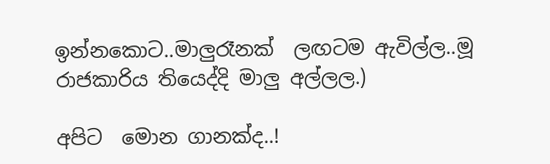ඉන්නකොට..මාලුරෑනක්  ලඟටම ඇවිල්ල..මූ රාජකාරිය තියෙද්දි මාලු අල්ලල.)

අපිට  මොන ගානක්ද..!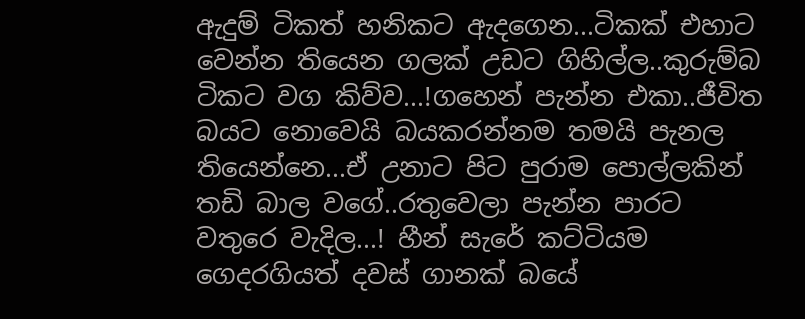ඇදුම් ටිකත් හනිකට ඇදගෙන...ටිකක් එහාට වෙන්න තියෙන ගලක් උඩට ගිහිල්ල..කුරුම්බ ටිකට වග කිව්ව...!ගහෙන් පැන්න එකා..ජීවිත බයට නොවෙයි බයකරන්නම තමයි පැනල තියෙන්නෙ...ඒ උනාට පිට පුරාම පොල්ලකින් තඩි බාල වගේ..රතුවෙලා පැන්න පාරට වතුරෙ වැදිල...! හීන් සැරේ කට්ටියම ගෙදරගියත් දවස් ගානක් බයේ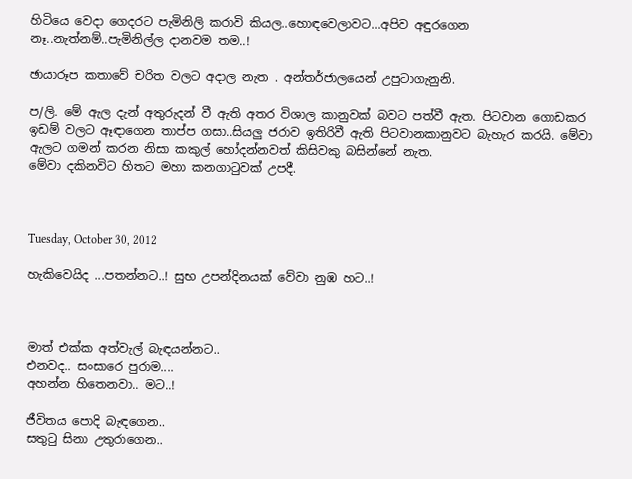හිටියෙ වෙදා ගෙදරට පැමිනිලි කරාවි කියල..හොඳවෙලාවට...අපිව අඳුරගෙන නෑ..නැත්නම්..පැමිනිල්ල දානවම තම..!

ඡායාරූප කතාවේ චරිත වලට අදාල නැත . අන්තර්ජාලයෙන් උපුටාගැනුනි.

ප/ලි. මේ ඇල දැන් අතුරුදන් වී ඇති අතර විශාල කානුවක් බවට පත්වී ඇත. පිටවාන ගොඩකර ඉඩම් වලට ඈඳාගෙන තාප්ප ගසා..සියලු ජරාව ඉතිරිවී ඇති පිටවානකානුවට බැහැර කරයි. මේවා ඇලට ගමන් කරන නිසා කකුල් හෝදන්නවත් කිසිවකු බසින්නේ නැත.
මේවා දකිනවිට හිතට මහා කනගා‍ටුවක් උපදී.



Tuesday, October 30, 2012

හැකිවෙයිද ...පතන්නට..! සුභ උපන්දිනයක් වේවා නුඹ හට..!



මාත් එක්ක අත්වැල් බැඳයන්නට..
එනවද.. සංසාරෙ පුරාම....
අහන්න හිතෙනවා.. මට..!

ජීවිතය පොදි බැඳගෙන..
සතු‍ටු සිනා උතුරාගෙන..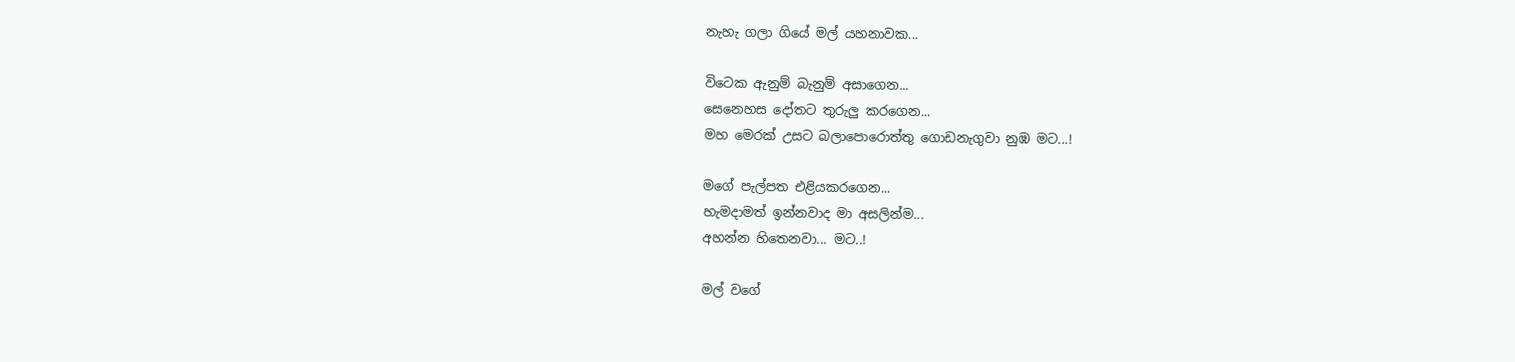නැහැ ගලා ගියේ මල් යහනාවක...

විටෙක ඇනුම් බැනුම් අසාගෙන...
සෙනෙහස දෝතට තුරුලු කරගෙන...
මහ මෙරක් උසට බලාපොරොත්තු ගොඩනැගුවා නුඹ මට...!

මගේ පැල්පත එළියකරගෙන...
හැමදාමත් ඉන්නවාද මා අසලින්ම...
අහන්න හිතෙනවා... මට..!

මල් වගේ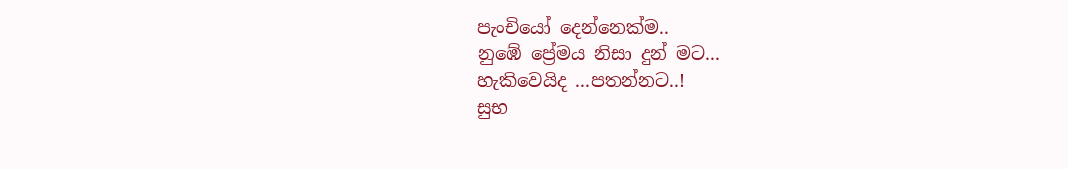පැංචියෝ දෙන්නෙක්ම..
නුඹේ ප්‍රේමය නිසා දුන් මට...
හැකිවෙයිද ...පතන්නට..!
සුභ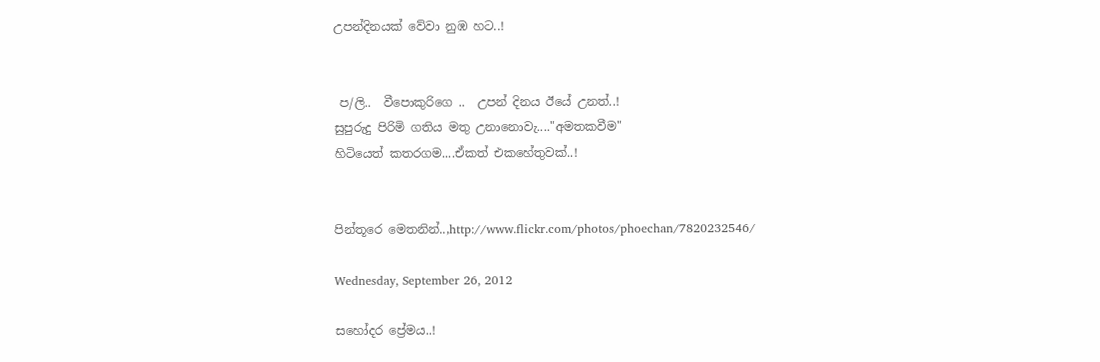උපන්දිනයක් වේවා නුඹ හට..!


 ප/ලි..  වීපොකුරිගෙ ..  උපන් දිනය ඊයේ උනත්..!
සුපුරුදු පිරිමි ගතිය මතු උනානොවැ...."අමතකවීම"
හිටියෙත් කතරගම....ඒකත් එකහේතුවක්..!


පින්තූරෙ මෙතනින්..,http://www.flickr.com/photos/phoechan/7820232546/

Wednesday, September 26, 2012

සහෝදර ප්‍රේමය..!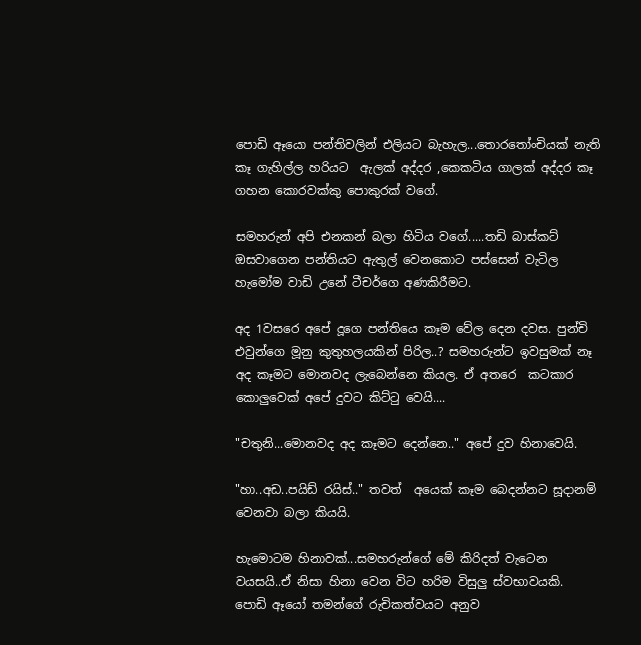පොඩි ඈයො පන්තිවලින් එලියට බැහැල...තොර‍තෝංචියක් නැති කෑ ගැහිල්ල හරියට  ඇලක් අද්දර ,කෙකටිය ගාලක් අද්දර කෑ ගහන කොරවක්කු පොකුරක් වගේ.

සමහරුන් අපි එනකන් බලා හිටිය වගේ.....තඩි බාස්කට් ඔසවාගෙන පන්තියට ඇතුල් වෙනකොට පස්සෙන් වැටිල හැමෝම වාඩි උනේ ටීචර්ගෙ අණකිරීමට.

අද 1වසරෙ අපේ දූගෙ පන්තියෙ කෑම වේල දෙන දවස. පුන්චි එවුන්ගෙ මූනු කුතුහලයකින් පිරිල..? සමහරුන්ට ඉවසුමක් නෑ අද කෑමට මොනවද ලැබෙන්නෙ කියල. ඒ අතරෙ  කටකාර කොලුවෙක් අපේ දුවට කිට්‍ටු වෙයි....

"චතුනි...මොනවද අද කෑමට දෙන්නෙ.." අපේ දුව හිනාවෙයි.

"හා..අඩ..පයිඩ් රයිස්.." තවත්  අයෙක් කෑම බෙදන්නට සූදානම් වෙනවා බලා කියයි.

හැමොටම හිනාවක්...සමහරුන්ගේ මේ කිරිදත් වැටෙන වයසයි..ඒ නිසා හිනා වෙන විට හරිම විසුලු ස්වභාවයකි.
පොඩි ඈයෝ තමන්ගේ රුචිකත්වයට අනුව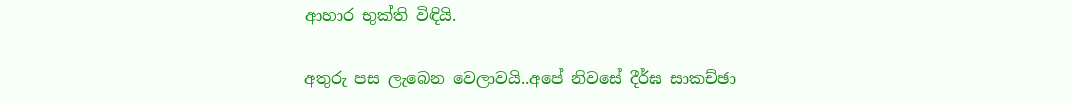ආහාර භුක්ති විඳියි.

අතුරු පස ලැබෙන වෙලාවයි..අපේ නිවසේ දීර්ඝ සාකච්ඡා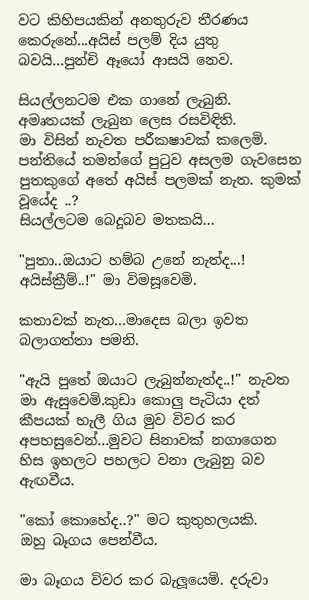වට කිහිපයකින් අනතුරුව තීරණය කෙරුනේ...අයිස් පලම් දිය යුතු බවයි...පුන්චි ඈයෝ ආසයි නෙව.

සියල්ලනටම එක ගානේ ලැබුනි. අමෘතයක් ලැබුන ලෙස රසවිඳිති.
මා විසින් නැවත පරීකෂාවක් කලෙමි. පන්තියේ තමන්ගේ පු‍ටුව අසලම ගැවසෙන පුතකුගේ අතේ අයිස් පලමක් නැත. කුමක් වූයේද ..?
සියල්ලටම බෙදූබව මතකයි...

"පුතා..ඔයාට හම්බ උනේ නැත්ද...! අයිස්ක්‍රීම්..!" මා විමසූවෙමි.

කතාවක් නැත...මාදෙස බලා ඉවත බලාගත්තා පමනි.

"ඇයි පුතේ ඔයාට ලැබුන්නැත්ද..!" නැවත මා ඇසුවෙමි.කුඩා කොලු පැටියා දත් කීපයක් හැලී ගිය මුව විවර කර අපහසුවෙන්...මුවට සිනාවක් නගාගෙන හිස ඉහලට පහලට වනා ලැබුනු බව ඇඟවීය.

"කෝ කොහේද..?" මට කුතුහලයකි.
ඔහු බෑගය පෙන්වීය.

මා බෑගය විවර කර බැලූයෙමි. දරුවා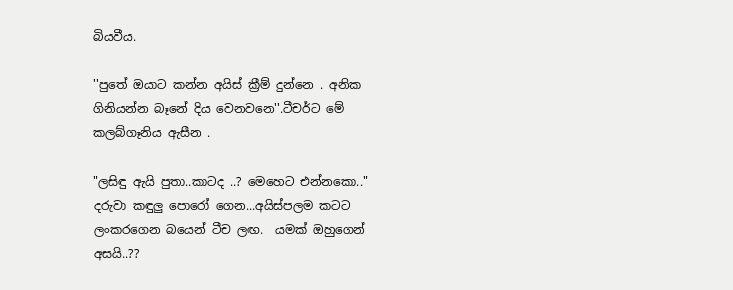බියවීය.

''පුතේ ඔයාට කන්න අයිස් ක්‍රීම් දුන්නෙ . අනික ගිනියන්න බෑනේ දිය වෙනවනෙ''.ටීචර්ට මේ කලබ්ගෑනිය ඇසීන .

"ලසිඳු ඇයි පුතා..කාටද ..? මෙහෙට එන්නකො.."
දරුවා කඳුලු පොරෝ ගෙන...අයිස්පලම කටට ලංකරගෙන බයෙන් ටීච ලඟ.  යමක් ඔහුගෙන් අසයි..??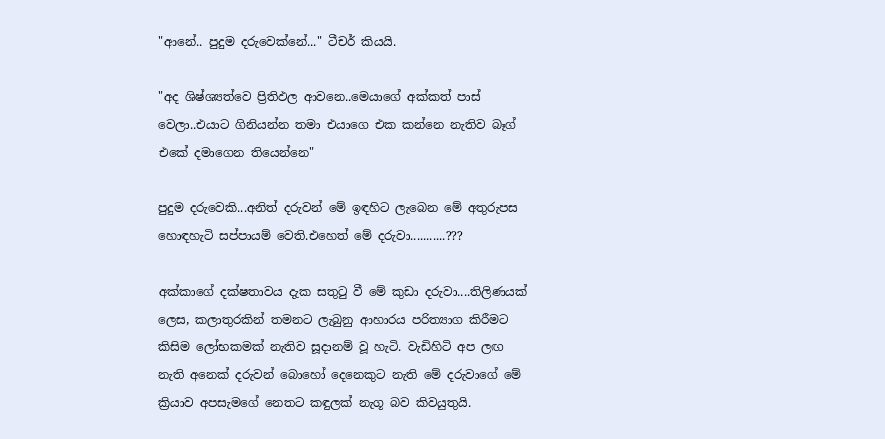"ආනේ.. පුදුම දරුවෙක්නේ..." ටීචර් කියයි.

"අද ශිෂ්ශ්‍යත්වෙ ප්‍රිතිඵල ආවනෙ..මෙයාගේ අක්කත් පාස් වෙලා..එයාට ගිනියන්න තමා එයාගෙ එක කන්නෙ නැතිව බෑග් එකේ දමාගෙන තියෙන්නෙ"

පුදුම දරුවෙකි...අනිත් දරුවන් මේ ඉඳහිට ලැබෙන මේ අතුරුපස හොඳහැටි සප්පායම් වෙති.එහෙත් මේ දරුවා...........???

අක්කාගේ දක්ෂතාවය දැක සතු‍ටු වී මේ කුඩා දරුවා....තිලිණයක් ලෙස, කලාතුරකින් තමනට ලැබුනු ආහාරය පරිත්‍යාග කිරීමට කිසිම ලෝභකමක් නැතිව සූදානම් වූ හැටි. වැඩිහිටි අප ලඟ නැති අනෙක් දරුවන් බොහෝ දෙනෙකුට නැති මේ දරුවාගේ මේ ක්‍රියාව අපසැමගේ නෙතට කඳුලක් නැගූ බව කිවයුතුයි.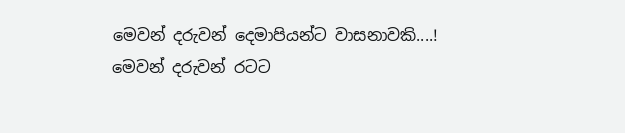මෙවන් දරුවන් දෙමාපියන්ට වාසනාවකි....!
මෙවන් දරුවන් රටට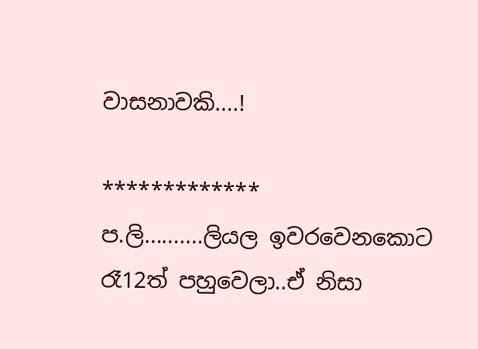වාසනාවකි....!

*************
ප.ලි..........ලියල ඉවරවෙනකොට රෑ12ත් පහුවෙලා..ඒ නිසා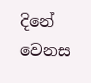දිනේ වෙනස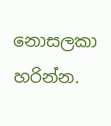නොසලකා හරින්න.